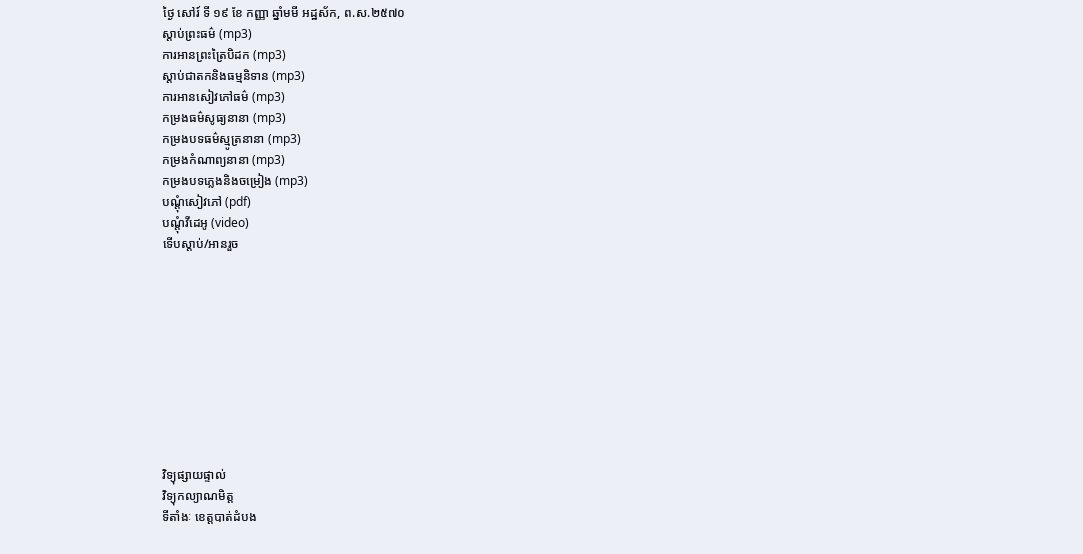ថ្ងៃ សៅរ៍ ទី ១៩ ខែ កញ្ញា ឆ្នាំមមី អដ្ឋស័ក, ព.ស.២៥៧០
ស្តាប់ព្រះធម៌ (mp3)
ការអានព្រះត្រៃបិដក (mp3)
ស្តាប់ជាតកនិងធម្មនិទាន (mp3)
ការអានសៀវភៅធម៌ (mp3)
កម្រងធម៌សូធ្យនានា (mp3)
កម្រងបទធម៌ស្មូត្រនានា (mp3)
កម្រងកំណាព្យនានា (mp3)
កម្រងបទភ្លេងនិងចម្រៀង (mp3)
បណ្តុំសៀវភៅ (pdf)
បណ្តុំវីដេអូ (video)
ទើបស្តាប់/អានរួច










វិទ្យុផ្សាយផ្ទាល់
វិទ្យុកល្យាណមិត្ត
ទីតាំងៈ ខេត្តបាត់ដំបង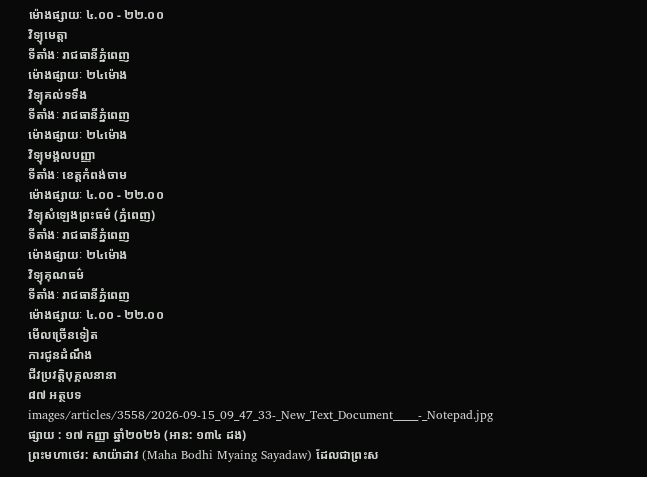ម៉ោងផ្សាយៈ ៤.០០ - ២២.០០
វិទ្យុមេត្តា
ទីតាំងៈ រាជធានីភ្នំពេញ
ម៉ោងផ្សាយៈ ២៤ម៉ោង
វិទ្យុគល់ទទឹង
ទីតាំងៈ រាជធានីភ្នំពេញ
ម៉ោងផ្សាយៈ ២៤ម៉ោង
វិទ្យុមង្គលបញ្ញា
ទីតាំងៈ ខេត្តកំពង់ចាម
ម៉ោងផ្សាយៈ ៤.០០ - ២២.០០
វិទ្យុសំឡេងព្រះធម៌ (ភ្នំពេញ)
ទីតាំងៈ រាជធានីភ្នំពេញ
ម៉ោងផ្សាយៈ ២៤ម៉ោង
វិទ្យុគុណធម៌
ទីតាំងៈ រាជធានីភ្នំពេញ
ម៉ោងផ្សាយៈ ៤.០០ - ២២.០០
មើលច្រើនទៀត
ការជូនដំណឹង
ជីវប្រវត្តិបុគ្គលនានា
៨៧ អត្ថបទ
images/articles/3558/2026-09-15_09_47_33-_New_Text_Document_____-_Notepad.jpg
ផ្សាយ : ១៧ កញ្ញា ឆ្នាំ២០២៦ (អាន: ១៣៤ ដង)
ព្រះមហាថេរ: សាយ៉ាដាវ (Maha Bodhi Myaing Sayadaw) ដែលជាព្រះស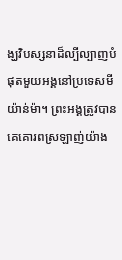ង្ឃវិបស្សនាដ៏ល្បីល្បាញបំផុតមួយអង្គនៅប្រទេសមីយ៉ាន់ម៉ា។ ព្រះអង្គត្រូវបានគេគោរពស្រឡាញ់យ៉ាង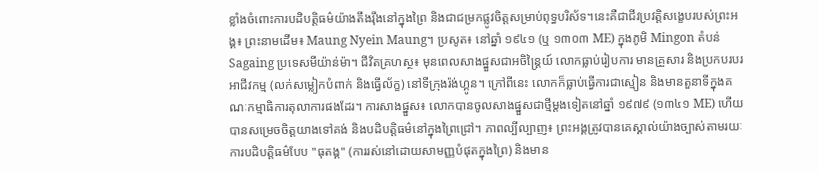ខ្លាំងចំពោះការបដិបត្តិធម៌យ៉ាងតឹងរ៉ឹងនៅក្នុងព្រៃ និងជាជម្រកផ្លូវចិត្តសម្រាប់ពុទ្ធបរិស័ទ។នេះគឺជាជីវប្រវត្តិសង្ខេបរបស់ព្រះអង្គ៖ ព្រះនាមដើម៖ Maung Nyein Maung។ ប្រសូត៖ នៅឆ្នាំ ១៩៤១ (ឬ ១៣០៣ ME) ក្នុងភូមិ Mingon តំបន់ Sagaing ប្រទេសមីយ៉ាន់ម៉ា។ ជីវិតគ្រហស្ថ៖ មុនពេលសាងផ្នួសជាអចិន្ត្រៃយ៍ លោកធ្លាប់រៀបការ មានគ្រួសារ និងប្រកបរបរអាជីវកម្ម (លក់សម្លៀកបំពាក់ និងធ្វើល័ក្ខ) នៅទីក្រុងរ៉ង់ហ្គូន។ ក្រៅពីនេះ លោកក៏ធ្លាប់ធ្វើការជាស្មៀន និងមានតួនាទីក្នុងគណៈកម្មាធិការតុលាការផងដែរ។ ការសាងផ្នួស៖ លោកបានចូលសាងផ្នួសជាថ្មីម្តងទៀតនៅឆ្នាំ ១៩៧៩ (១៣៤១ ME) ហើយបានសម្រេចចិត្តយាងទៅគង់ និងបដិបត្តិធម៌នៅក្នុងព្រៃជ្រៅ។ ភាពល្បីល្បាញ៖ ព្រះអង្គត្រូវបានគេស្គាល់យ៉ាងច្បាស់តាមរយៈការបដិបត្តិធម៌បែប "ធុតង្គ" (ការរស់នៅដោយសាមញ្ញបំផុតក្នុងព្រៃ) និងមាន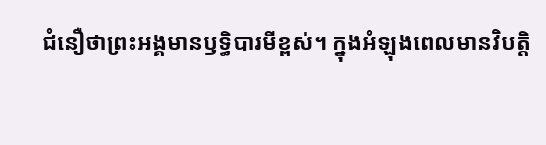ជំនឿថាព្រះអង្គមានឫទ្ធិបារមីខ្ពស់។ ក្នុងអំឡុងពេលមានវិបត្តិ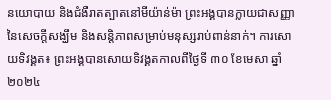នយោបាយ និងជំងឺរាតត្បាតនៅមីយ៉ាន់ម៉ា ព្រះអង្គបានក្លាយជាសញ្ញានៃសេចក្តីសង្ឃឹម និងសន្តិភាពសម្រាប់មនុស្សរាប់ពាន់នាក់។ ការសោយទិវង្គត៖ ព្រះអង្គបានសោយទិវង្គតកាលពីថ្ងៃទី ៣០ ខែមេសា ឆ្នាំ ២០២៤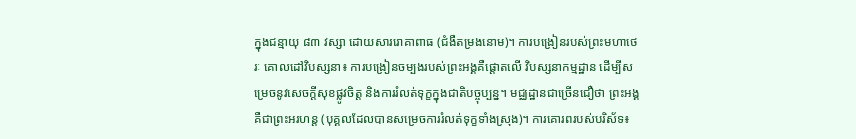ក្នុងជន្មាយុ ៨៣ វស្សា ដោយសាររោគាពាធ (ជំងឺតម្រងនោម)។ ការបង្រៀនរបស់ព្រះមហាថេរៈ គោលដៅវិបស្សនា៖ ការបង្រៀនចម្បងរបស់ព្រះអង្គគឺផ្ដោតលើ វិបស្សនាកម្មដ្ឋាន ដើម្បីសម្រេចនូវសេចក្ដីសុខផ្លូវចិត្ត និងការរំលត់ទុក្ខក្នុងជាតិបច្ចុប្បន្ន។ មជ្ឈដ្ឋានជាច្រើនជឿថា ព្រះអង្គគឺជាព្រះអរហន្ត (បុគ្គលដែលបានសម្រេចការរំលត់ទុក្ខទាំងស្រុង)។ ការគោរពរបស់បរិស័ទ៖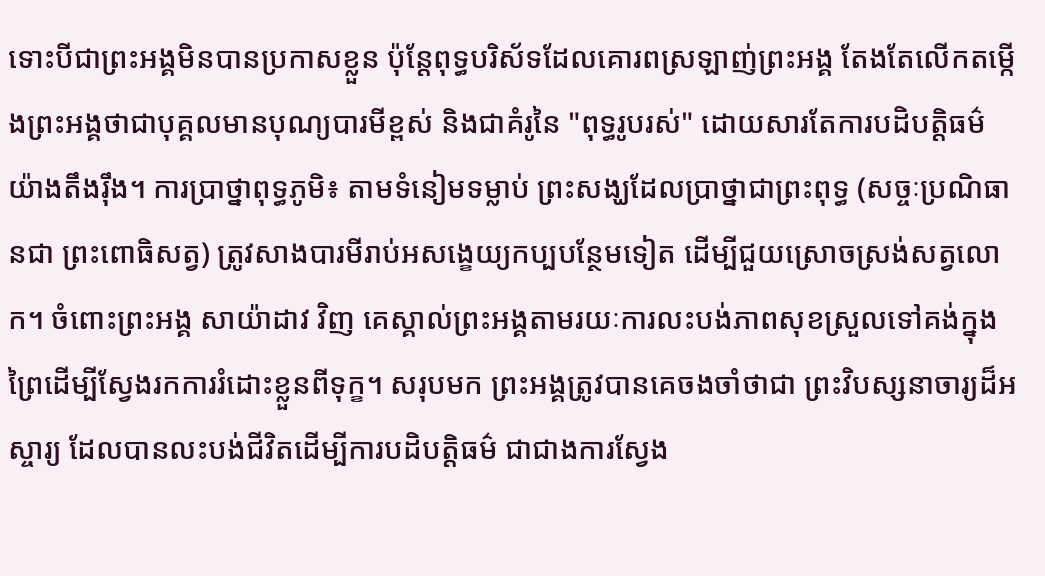ទោះបីជាព្រះអង្គមិនបានប្រកាសខ្លួន ប៉ុន្តែពុទ្ធបរិស័ទដែលគោរពស្រឡាញ់ព្រះអង្គ តែងតែលើកតម្កើងព្រះអង្គថាជាបុគ្គលមានបុណ្យបារមីខ្ពស់ និងជាគំរូនៃ "ពុទ្ធរូបរស់" ដោយសារតែការបដិបត្តិធម៌យ៉ាងតឹងរ៉ឹង។ ការប្រាថ្នាពុទ្ធភូមិ៖ តាមទំនៀមទម្លាប់ ព្រះសង្ឃដែលប្រាថ្នាជាព្រះពុទ្ធ (សច្ចៈប្រណិធានជា ព្រះពោធិសត្វ) ត្រូវសាងបារមីរាប់អសង្ខេយ្យកប្បបន្ថែមទៀត ដើម្បីជួយស្រោចស្រង់សត្វលោក។ ចំពោះព្រះអង្គ សាយ៉ាដាវ វិញ គេស្គាល់ព្រះអង្គតាមរយៈការលះបង់ភាពសុខស្រួលទៅគង់ក្នុងព្រៃដើម្បីស្វែងរកការរំដោះខ្លួនពីទុក្ខ។ សរុបមក ព្រះអង្គត្រូវបានគេចងចាំថាជា ព្រះវិបស្សនាចារ្យដ៏អស្ចារ្យ ដែលបានលះបង់ជីវិតដើម្បីការបដិបត្តិធម៌ ជាជាងការស្វែង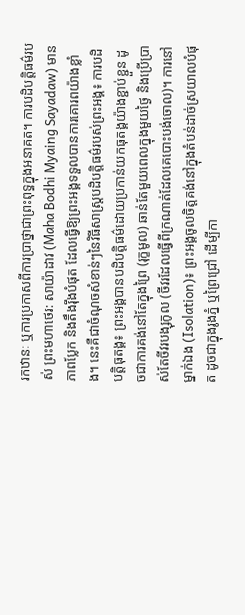រកឋានៈ ឬការប្រកាសពីការប្រាថ្នាជាព្រះពុទ្ធក្នុងអនាគត។ ការបដិបត្តិធម៌របស់ ព្រះមហាថេរ: សាយ៉ាដាវ (Maha Bodhi Myaing Sayadaw) មានភាពប្លែក និងតឹងរ៉ឹងបំផុត ដែលធ្វើឱ្យព្រះអង្គទទួលបានការគោរពយ៉ាងខ្លាំង។ នេះគឺជាចំណុចសំខាន់ៗនៃវិធីសាស្រ្តបដិបត្តិធម៌របស់ព្រះអង្គ៖ ការបដិបត្តិធុតង្គ៖ ព្រះអង្គបានបដិបត្តិធម៌ដោយប្រកាន់យកធុតង្គយ៉ាងខ្ជាប់ខ្ជួន ដូចជាការគង់នៅតែក្នុងព្រៃ (រុក្ខមូល) ឆាន់តែមួយពេលក្នុងមួយថ្ងៃ និងប្រើប្រាស់តែចីវរបង្សុកូល (ចីវរដែលធ្វើពីក្រណាត់ដែលគេបោះបង់ចោល)។ ការនៅម្នាក់ឯង (Isolation)៖ ព្រះអង្គចូលចិត្តគង់នៅក្នុងតំបន់ដាច់ស្រយាលបំផុត ដូចជាក្នុងរូងភ្នំ ឬព្រៃជ្រៅ ដើម្បីកា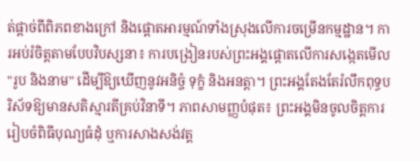ត់ផ្ដាច់ពីពិភពខាងក្រៅ និងផ្ដោតអារម្មណ៍ទាំងស្រុងលើការចម្រើនកម្មដ្ឋាន។ ការអប់រំចិត្តតាមបែបវិបស្សនា៖ ការបង្រៀនរបស់ព្រះអង្គផ្ដោតលើការសង្កេតមើល "រូប និងនាម" ដើម្បីឱ្យឃើញនូវអនិច្ចំ ទុក្ខំ និងអនត្តា។ ព្រះអង្គតែងតែរំលឹកពុទ្ធបរិស័ទឱ្យមានសតិស្មារតីគ្រប់វិនាទី។ ភាពសាមញ្ញបំផុត៖ ព្រះអង្គមិនចូលចិត្តការរៀបចំពិធីបុណ្យធំដុំ ឬការសាងសង់វត្ត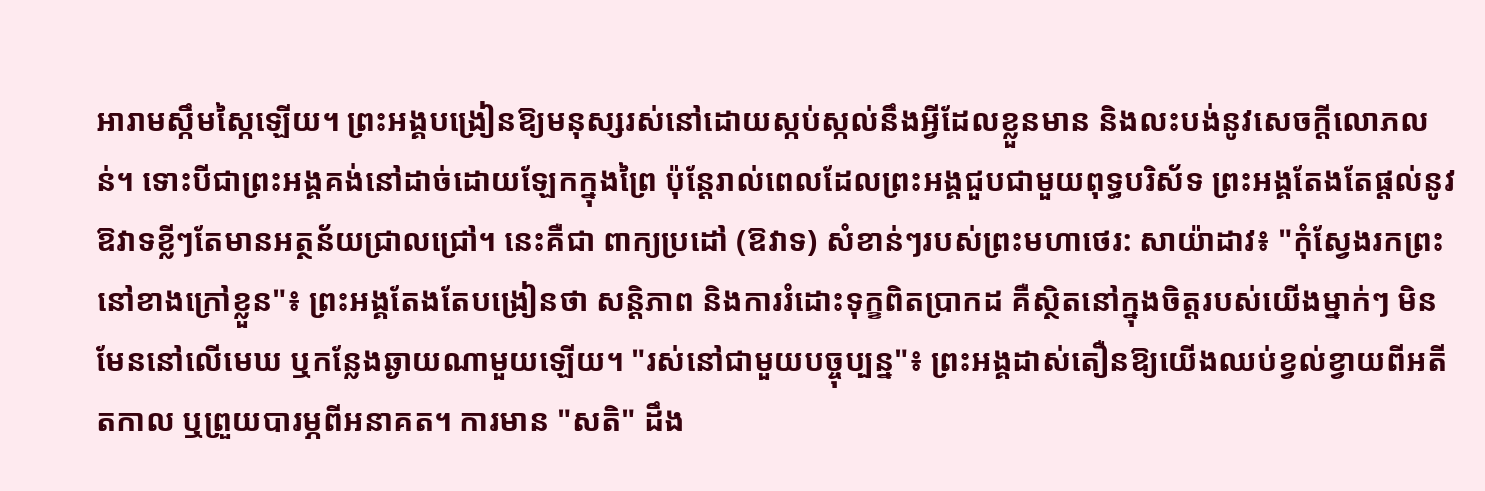អារាមស្កឹមស្កៃឡើយ។ ព្រះអង្គបង្រៀនឱ្យមនុស្សរស់នៅដោយស្កប់ស្កល់នឹងអ្វីដែលខ្លួនមាន និងលះបង់នូវសេចក្ដីលោភលន់។ ទោះបីជាព្រះអង្គគង់នៅដាច់ដោយឡែកក្នុងព្រៃ ប៉ុន្តែរាល់ពេលដែលព្រះអង្គជួបជាមួយពុទ្ធបរិស័ទ ព្រះអង្គតែងតែផ្ដល់នូវឱវាទខ្លីៗតែមានអត្ថន័យជ្រាលជ្រៅ។ នេះគឺជា ពាក្យប្រដៅ (ឱវាទ) សំខាន់ៗរបស់ព្រះមហាថេរ: សាយ៉ាដាវ៖ "កុំស្វែងរកព្រះនៅខាងក្រៅខ្លួន"៖ ព្រះអង្គតែងតែបង្រៀនថា សន្តិភាព និងការរំដោះទុក្ខពិតប្រាកដ គឺស្ថិតនៅក្នុងចិត្តរបស់យើងម្នាក់ៗ មិនមែននៅលើមេឃ ឬកន្លែងឆ្ងាយណាមួយឡើយ។ "រស់នៅជាមួយបច្ចុប្បន្ន"៖ ព្រះអង្គដាស់តឿនឱ្យយើងឈប់ខ្វល់ខ្វាយពីអតីតកាល ឬព្រួយបារម្ភពីអនាគត។ ការមាន "សតិ" ដឹង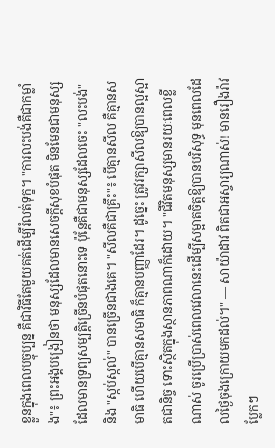ខ្លួនក្នុងពេលបច្ចុប្បន្ន គឺជាវិធីតែមួយគត់ដើម្បីរំលត់ទុក្ខ។ "ការលះបង់គឺជាកម្លាំង"៖ ព្រះអង្គបង្រៀនថា មនុស្សដែលមានសេចក្ដីសុខបំផុត មិនមែនជាមនុស្សដែលមានទ្រព្យសម្បត្តិច្រើនបំផុតនោះទេ ប៉ុន្តែគឺជាមនុស្សដែលចេះ "លះបង់" និង "ស្កប់ស្កល់" បានច្រើនជាងគេ។ "សីលគឺជាគ្រឹះ"៖ បើគ្មានសីល គឺគ្មានសមាធិ ហើយបើគ្មានសមាធិ ក៏គ្មានបញ្ញាដែរ។ ដូច្នេះ ត្រូវរក្សាសីលឱ្យបានល្អស្អាតជានិច្ច ទោះស្ថិតក្នុងស្ថានភាពណាក៏ដោយ។ "ជីវិតមនុស្សមានរយៈពេលខ្លីណាស់ ចូរប្រើប្រាស់ពេលវេលានេះដើម្បីសម្អាតចិត្តឱ្យបានបរិសុទ្ធ មុនពេលដែលថ្ងៃចុងក្រោយមកដល់។" — សាយ៉ាដាវ ពិតជាអស្ចារ្យណាស់! មានរឿងរ៉ាវប្លែកៗ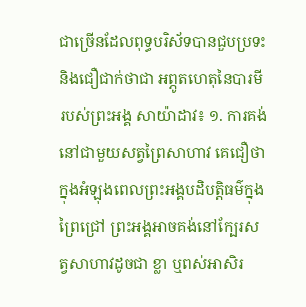ជាច្រើនដែលពុទ្ធបរិស័ទបានជួបប្រទះ និងជឿជាក់ថាជា អព្ភូតហេតុនៃបារមី របស់ព្រះអង្គ សាយ៉ាដាវ៖ ១. ការគង់នៅជាមួយសត្វព្រៃសាហាវ គេជឿថា ក្នុងអំឡុងពេលព្រះអង្គបដិបត្តិធម៌ក្នុងព្រៃជ្រៅ ព្រះអង្គអាចគង់នៅក្បែរសត្វសាហាវដូចជា ខ្លា ឬពស់អាសិរ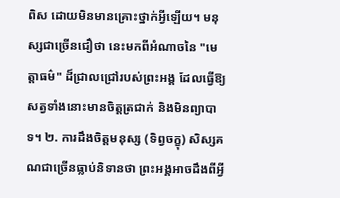ពិស ដោយមិនមានគ្រោះថ្នាក់អ្វីឡើយ។ មនុស្សជាច្រើនជឿថា នេះមកពីអំណាចនៃ "មេត្តាធម៌" ដ៏ជ្រាលជ្រៅរបស់ព្រះអង្គ ដែលធ្វើឱ្យសត្វទាំងនោះមានចិត្តត្រជាក់ និងមិនព្យាបាទ។ ២. ការដឹងចិត្តមនុស្ស (ទិព្វចក្ខុ) សិស្សគណជាច្រើនធ្លាប់និទានថា ព្រះអង្គអាចដឹងពីអ្វី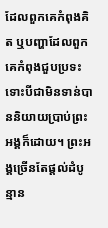ដែលពួកគេកំពុងគិត ឬបញ្ហាដែលពួកគេកំពុងជួបប្រទះ ទោះបីជាមិនទាន់បាននិយាយប្រាប់ព្រះអង្គក៏ដោយ។ ព្រះអង្គច្រើនតែផ្ដល់ដំបូន្មាន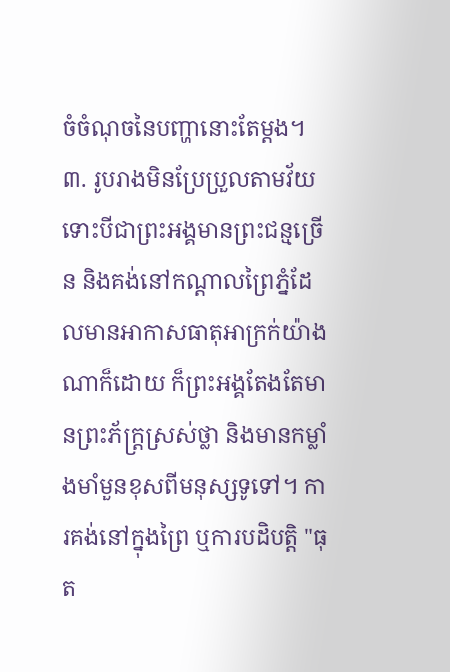ចំចំណុចនៃបញ្ហានោះតែម្ដង។ ៣. រូបរាងមិនប្រែប្រួលតាមវ័យ ទោះបីជាព្រះអង្គមានព្រះជន្មច្រើន និងគង់នៅកណ្ដាលព្រៃភ្នំដែលមានអាកាសធាតុអាក្រក់យ៉ាងណាក៏ដោយ ក៏ព្រះអង្គតែងតែមានព្រះភ័ក្ត្រស្រស់ថ្លា និងមានកម្លាំងមាំមួនខុសពីមនុស្សទូទៅ។ ការគង់នៅក្នុងព្រៃ ឬការបដិបត្តិ "ធុត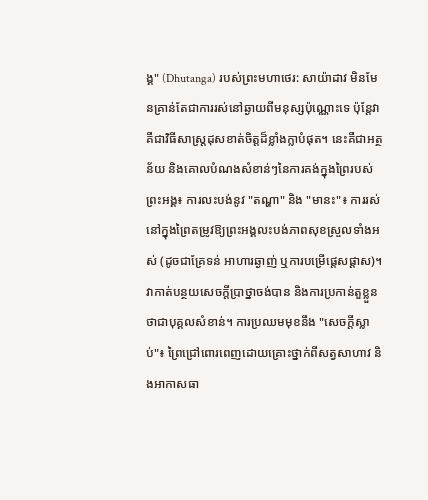ង្គ" (Dhutanga) របស់ព្រះមហាថេរ: សាយ៉ាដាវ មិនមែនគ្រាន់តែជាការរស់នៅឆ្ងាយពីមនុស្សប៉ុណ្ណោះទេ ប៉ុន្តែវាគឺជាវិធីសាស្ត្រដុសខាត់ចិត្តដ៏ខ្លាំងក្លាបំផុត។ នេះគឺជាអត្ថន័យ និងគោលបំណងសំខាន់ៗនៃការគង់ក្នុងព្រៃរបស់ព្រះអង្គ៖ ការលះបង់នូវ "តណ្ហា" និង "មានះ"៖ ការរស់នៅក្នុងព្រៃតម្រូវឱ្យព្រះអង្គលះបង់ភាពសុខស្រួលទាំងអស់ (ដូចជាគ្រែទន់ អាហារឆ្ងាញ់ ឬការបម្រើផ្ដេសផ្ដាស)។ វាកាត់បន្ថយសេចក្ដីប្រាថ្នាចង់បាន និងការប្រកាន់តួខ្លួនថាជាបុគ្គលសំខាន់។ ការប្រឈមមុខនឹង "សេចក្ដីស្លាប់"៖ ព្រៃជ្រៅពោរពេញដោយគ្រោះថ្នាក់ពីសត្វសាហាវ និងអាកាសធា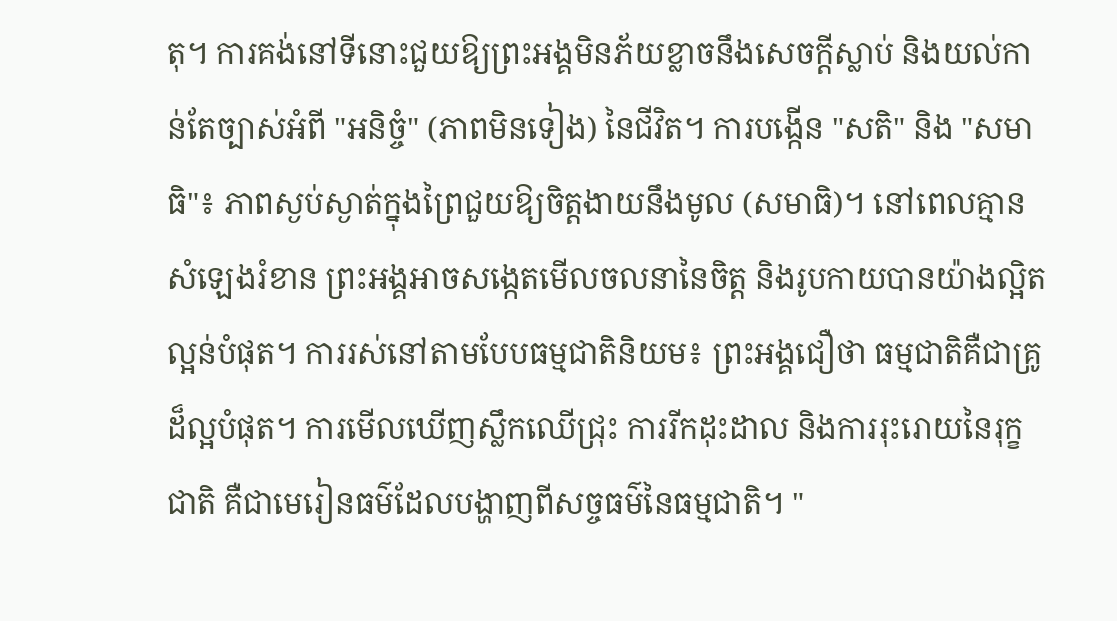តុ។ ការគង់នៅទីនោះជួយឱ្យព្រះអង្គមិនភ័យខ្លាចនឹងសេចក្ដីស្លាប់ និងយល់កាន់តែច្បាស់អំពី "អនិច្ចំ" (ភាពមិនទៀង) នៃជីវិត។ ការបង្កើន "សតិ" និង "សមាធិ"៖ ភាពស្ងប់ស្ងាត់ក្នុងព្រៃជួយឱ្យចិត្តងាយនឹងមូល (សមាធិ)។ នៅពេលគ្មានសំឡេងរំខាន ព្រះអង្គអាចសង្កេតមើលចលនានៃចិត្ត និងរូបកាយបានយ៉ាងល្អិតល្អន់បំផុត។ ការរស់នៅតាមបែបធម្មជាតិនិយម៖ ព្រះអង្គជឿថា ធម្មជាតិគឺជាគ្រូដ៏ល្អបំផុត។ ការមើលឃើញស្លឹកឈើជ្រុះ ការរីកដុះដាល និងការរុះរោយនៃរុក្ខជាតិ គឺជាមេរៀនធម៌ដែលបង្ហាញពីសច្ចធម៌នៃធម្មជាតិ។ "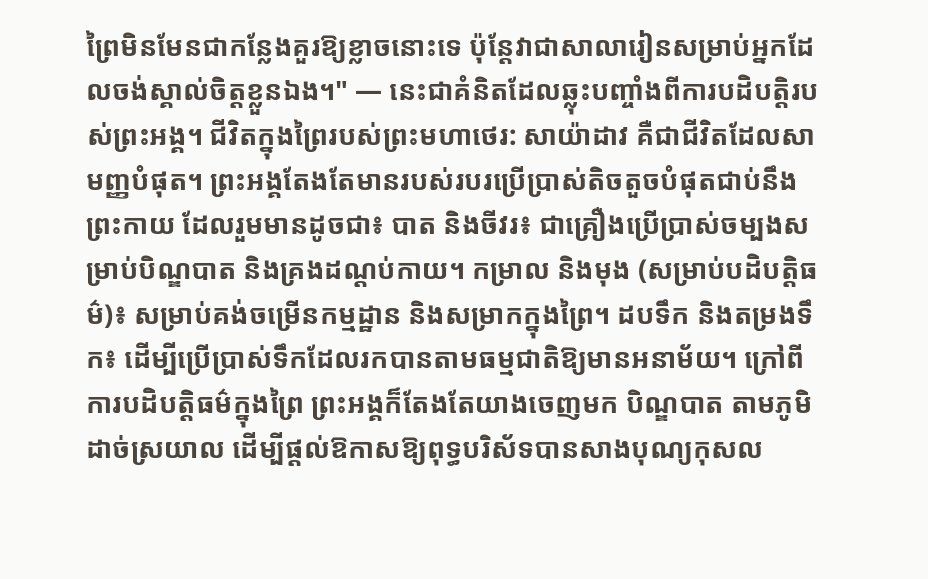ព្រៃមិនមែនជាកន្លែងគួរឱ្យខ្លាចនោះទេ ប៉ុន្តែវាជាសាលារៀនសម្រាប់អ្នកដែលចង់ស្គាល់ចិត្តខ្លួនឯង។" — នេះជាគំនិតដែលឆ្លុះបញ្ចាំងពីការបដិបត្តិរបស់ព្រះអង្គ។ ជីវិតក្នុងព្រៃរបស់ព្រះមហាថេរ: សាយ៉ាដាវ គឺជាជីវិតដែលសាមញ្ញបំផុត។ ព្រះអង្គតែងតែមានរបស់របរប្រើប្រាស់តិចតួចបំផុតជាប់នឹងព្រះកាយ ដែលរួមមានដូចជា៖ បាត និងចីវរ៖ ជាគ្រឿងប្រើប្រាស់ចម្បងសម្រាប់បិណ្ឌបាត និងគ្រងដណ្តប់កាយ។ កម្រាល និងមុង (សម្រាប់បដិបត្តិធម៌)៖ សម្រាប់គង់ចម្រើនកម្មដ្ឋាន និងសម្រាកក្នុងព្រៃ។ ដបទឹក និងតម្រងទឹក៖ ដើម្បីប្រើប្រាស់ទឹកដែលរកបានតាមធម្មជាតិឱ្យមានអនាម័យ។ ក្រៅពីការបដិបត្តិធម៌ក្នុងព្រៃ ព្រះអង្គក៏តែងតែយាងចេញមក បិណ្ឌបាត តាមភូមិដាច់ស្រយាល ដើម្បីផ្ដល់ឱកាសឱ្យពុទ្ធបរិស័ទបានសាងបុណ្យកុសល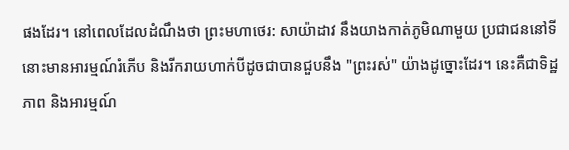ផងដែរ។ នៅពេលដែលដំណឹងថា ព្រះមហាថេរ: សាយ៉ាដាវ នឹងយាងកាត់ភូមិណាមួយ ប្រជាជននៅទីនោះមានអារម្មណ៍រំភើប និងរីករាយហាក់បីដូចជាបានជួបនឹង "ព្រះរស់" យ៉ាងដូច្នោះដែរ។ នេះគឺជាទិដ្ឋភាព និងអារម្មណ៍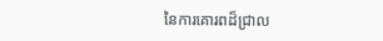នៃការគោរពដ៏ជ្រាល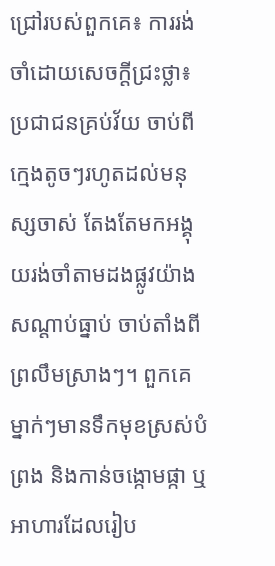ជ្រៅរបស់ពួកគេ៖ ការរង់ចាំដោយសេចក្ដីជ្រះថ្លា៖ ប្រជាជនគ្រប់វ័យ ចាប់ពីក្មេងតូចៗរហូតដល់មនុស្សចាស់ តែងតែមកអង្គុយរង់ចាំតាមដងផ្លូវយ៉ាងសណ្តាប់ធ្នាប់ ចាប់តាំងពីព្រលឹមស្រាងៗ។ ពួកគេម្នាក់ៗមានទឹកមុខស្រស់បំព្រង និងកាន់ចង្កោមផ្កា ឬអាហារដែលរៀប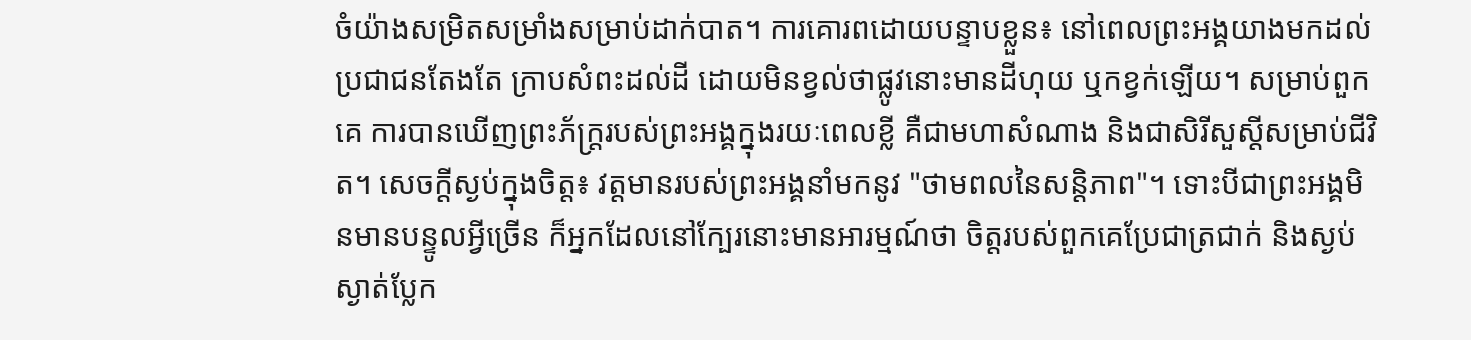ចំយ៉ាងសម្រិតសម្រាំងសម្រាប់ដាក់បាត។ ការគោរពដោយបន្ទាបខ្លួន៖ នៅពេលព្រះអង្គយាងមកដល់ ប្រជាជនតែងតែ ក្រាបសំពះដល់ដី ដោយមិនខ្វល់ថាផ្លូវនោះមានដីហុយ ឬកខ្វក់ឡើយ។ សម្រាប់ពួកគេ ការបានឃើញព្រះភ័ក្ត្ររបស់ព្រះអង្គក្នុងរយៈពេលខ្លី គឺជាមហាសំណាង និងជាសិរីសួស្តីសម្រាប់ជីវិត។ សេចក្ដីស្ងប់ក្នុងចិត្ត៖ វត្តមានរបស់ព្រះអង្គនាំមកនូវ "ថាមពលនៃសន្តិភាព"។ ទោះបីជាព្រះអង្គមិនមានបន្ទូលអ្វីច្រើន ក៏អ្នកដែលនៅក្បែរនោះមានអារម្មណ៍ថា ចិត្តរបស់ពួកគេប្រែជាត្រជាក់ និងស្ងប់ស្ងាត់ប្លែក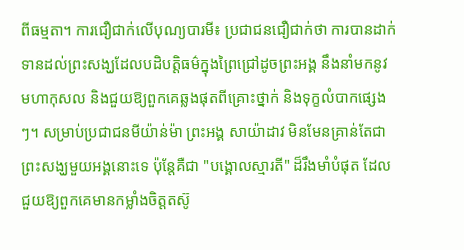ពីធម្មតា។ ការជឿជាក់លើបុណ្យបារមី៖ ប្រជាជនជឿជាក់ថា ការបានដាក់ទានដល់ព្រះសង្ឃដែលបដិបត្តិធម៌ក្នុងព្រៃជ្រៅដូចព្រះអង្គ នឹងនាំមកនូវមហាកុសល និងជួយឱ្យពួកគេឆ្លងផុតពីគ្រោះថ្នាក់ និងទុក្ខលំបាកផ្សេងៗ។ សម្រាប់ប្រជាជនមីយ៉ាន់ម៉ា ព្រះអង្គ សាយ៉ាដាវ មិនមែនគ្រាន់តែជាព្រះសង្ឃមួយអង្គនោះទេ ប៉ុន្តែគឺជា "បង្គោលស្មារតី" ដ៏រឹងមាំបំផុត ដែលជួយឱ្យពួកគេមានកម្លាំងចិត្តតស៊ូ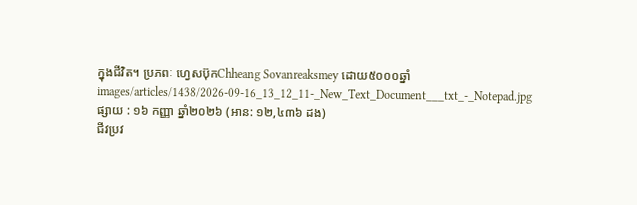ក្នុងជីវិត។ ប្រភពៈ ហ្វេសប៊ុកChheang Sovanreaksmey ដោយ៥០០០ឆ្នាំ
images/articles/1438/2026-09-16_13_12_11-_New_Text_Document___txt_-_Notepad.jpg
ផ្សាយ : ១៦ កញ្ញា ឆ្នាំ២០២៦ (អាន: ១២,៤៣៦ ដង)
ជីវប្រវ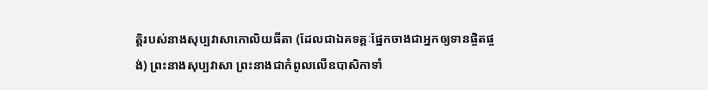ត្តិរបស់នាងសុប្បវាសាកោលិយធីតា (ដែលជាឯគទគ្គៈផ្នែកចាងជាអ្នកឲ្យទានផ្ចិតផ្ចង់) ព្រះនាងសុប្បវាសា ព្រះនាងជាកំពូលលើឧបាសិកាទាំ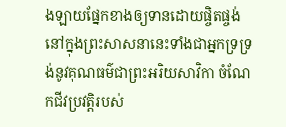ងឡាយផ្នែកខាងឲ្យទានដោយផ្ចិតផ្ចង់ នៅក្នុងព្រះសាសនានេះទាំងជាអ្នកទ្រទ្រង់នូវគុណធម៌ជាព្រះអរិយសាវិកា ចំណែកជីវប្រវត្តិរបស់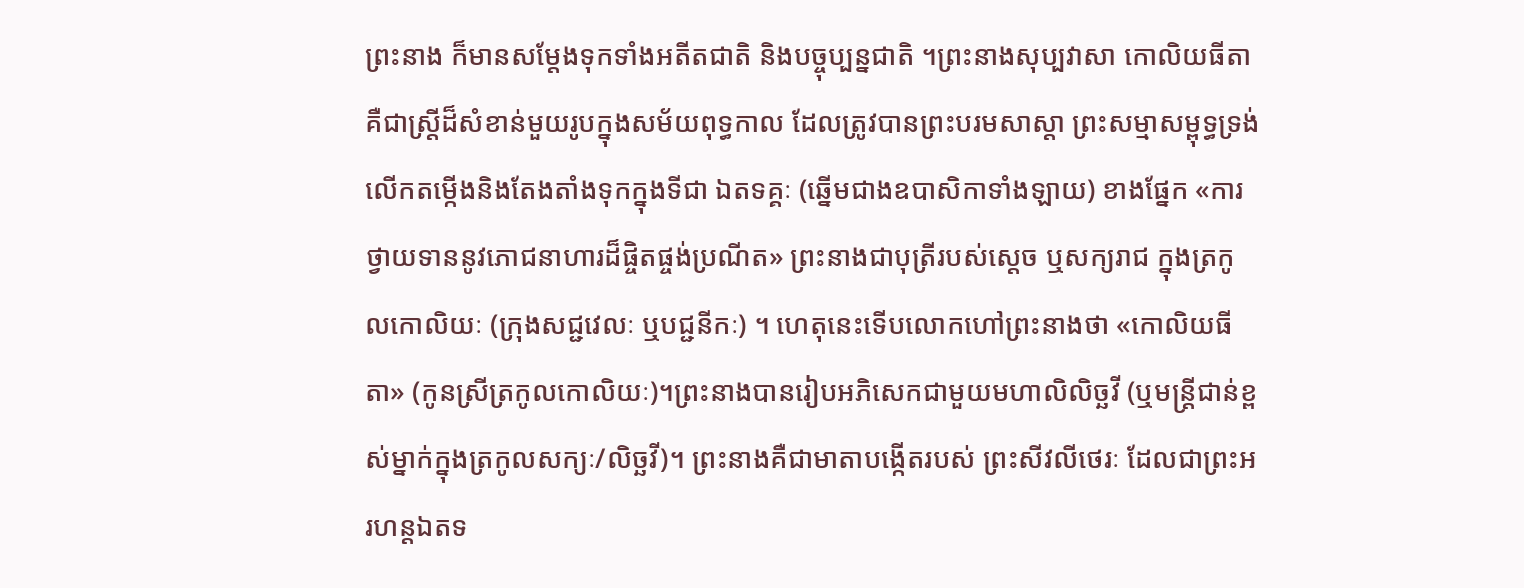ព្រះនាង ក៏មានសម្តែងទុកទាំងអតីតជាតិ និងបច្ចុប្បន្នជាតិ ។ព្រះនាងសុប្បវាសា កោលិយធីតា គឺជាស្ត្រីដ៏សំខាន់មួយរូបក្នុងសម័យពុទ្ធកាល ដែលត្រូវបានព្រះបរមសាស្តា ព្រះសម្មាសម្ពុទ្ធទ្រង់លើកតម្កើងនិងតែងតាំងទុកក្នុងទីជា ឯតទគ្គៈ (ឆ្នើមជាងឧបាសិកាទាំងឡាយ) ខាងផ្នែក «ការថ្វាយទាននូវភោជនាហារដ៏ផ្ចិតផ្ចង់ប្រណីត» ព្រះនាងជាបុត្រីរបស់ស្តេច ឬសក្យរាជ ក្នុងត្រកូលកោលិយៈ (ក្រុងសជ្ជវេលៈ ឬបជ្ជនីកៈ) ។ ហេតុនេះទើបលោកហៅព្រះនាងថា «កោលិយធីតា» (កូនស្រីត្រកូលកោលិយៈ)។ព្រះនាងបានរៀបអភិសេកជាមួយមហាលិលិច្ឆវី (ឬមន្ត្រីជាន់ខ្ពស់ម្នាក់ក្នុងត្រកូលសក្យៈ/លិច្ឆវី)។ ព្រះនាងគឺជាមាតាបង្កើតរបស់ ព្រះសីវលីថេរៈ ដែលជាព្រះអរហន្តឯតទ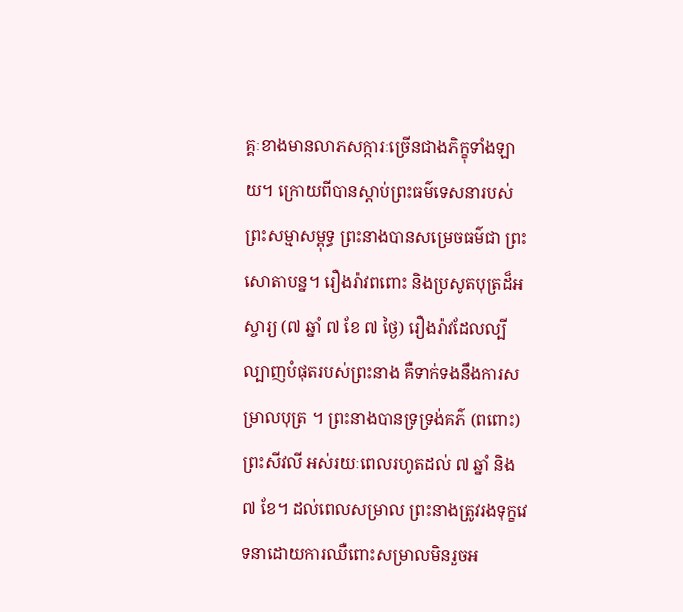គ្គៈខាងមានលាភសក្ការៈច្រើនជាងភិក្ខុទាំងឡាយ។ ក្រោយពីបានស្តាប់ព្រះធម៌ទេសនារបស់ព្រះសម្មាសម្ពុទ្ធ ព្រះនាងបានសម្រេចធម៌ជា ព្រះសោតាបន្ន។ រឿងរ៉ាវពពោះ និងប្រសូតបុត្រដ៏អស្ចារ្យ (៧ ឆ្នាំ ៧ ខែ ៧ ថ្ងៃ) រឿងរ៉ាវដែលល្បីល្បាញបំផុតរបស់ព្រះនាង គឺទាក់ទងនឹងការសម្រាលបុត្រ ។ ព្រះនាងបានទ្រទ្រង់គភ៌ (ពពោះ) ព្រះសីវលី អស់រយៈពេលរហូតដល់ ៧ ឆ្នាំ និង ៧ ខែ។ ដល់ពេលសម្រាល ព្រះនាងត្រូវរងទុក្ខវេទនាដោយការឈឺពោះសម្រាលមិនរួចអ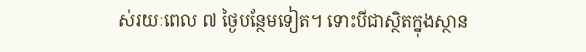ស់រយៈពេល ៧ ថ្ងៃបន្ថែមទៀត។ ទោះបីជាស្ថិតក្នុងស្ថាន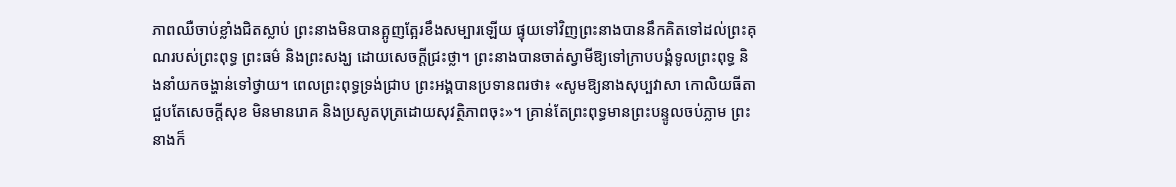ភាពឈឺចាប់ខ្លាំងជិតស្លាប់ ព្រះនាងមិនបានត្អូញត្អែរខឹងសម្បារឡើយ ផ្ទុយទៅវិញព្រះនាងបាននឹកគិតទៅដល់ព្រះគុណរបស់ព្រះពុទ្ធ ព្រះធម៌ និងព្រះសង្ឃ ដោយសេចក្តីជ្រះថ្លា។ ព្រះនាងបានចាត់ស្វាមីឱ្យទៅក្រាបបង្គំទូលព្រះពុទ្ធ និងនាំយកចង្ហាន់ទៅថ្វាយ។ ពេលព្រះពុទ្ធទ្រង់ជ្រាប ព្រះអង្គបានប្រទានពរថា៖ «សូមឱ្យនាងសុប្បវាសា កោលិយធីតា ជួបតែសេចក្តីសុខ មិនមានរោគ និងប្រសូតបុត្រដោយសុវត្ថិភាពចុះ»។ គ្រាន់តែព្រះពុទ្ធមានព្រះបន្ទូលចប់ភ្លាម ព្រះនាងក៏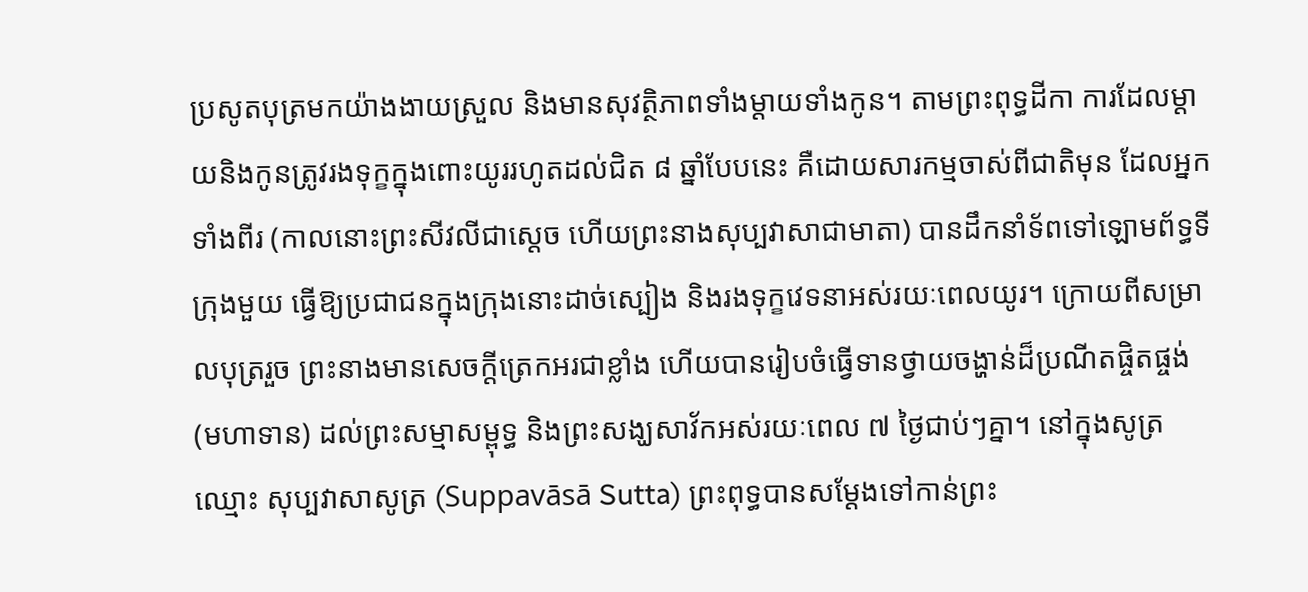ប្រសូតបុត្រមកយ៉ាងងាយស្រួល និងមានសុវត្ថិភាពទាំងម្តាយទាំងកូន។ តាមព្រះពុទ្ធដីកា ការដែលម្តាយនិងកូនត្រូវរងទុក្ខក្នុងពោះយូររហូតដល់ជិត ៨ ឆ្នាំបែបនេះ គឺដោយសារកម្មចាស់ពីជាតិមុន ដែលអ្នកទាំងពីរ (កាលនោះព្រះសីវលីជាស្តេច ហើយព្រះនាងសុប្បវាសាជាមាតា) បានដឹកនាំទ័ពទៅឡោមព័ទ្ធទីក្រុងមួយ ធ្វើឱ្យប្រជាជនក្នុងក្រុងនោះដាច់ស្បៀង និងរងទុក្ខវេទនាអស់រយៈពេលយូរ។ ក្រោយពីសម្រាលបុត្ររួច ព្រះនាងមានសេចក្តីត្រេកអរជាខ្លាំង ហើយបានរៀបចំធ្វើទានថ្វាយចង្ហាន់ដ៏ប្រណីតផ្ចិតផ្ចង់ (មហាទាន) ដល់ព្រះសម្មាសម្ពុទ្ធ និងព្រះសង្ឃសាវ័កអស់រយៈពេល ៧ ថ្ងៃជាប់ៗគ្នា។ នៅក្នុងសូត្រឈ្មោះ សុប្បវាសាសូត្រ (Suppavāsā Sutta) ព្រះពុទ្ធបានសម្តែងទៅកាន់ព្រះ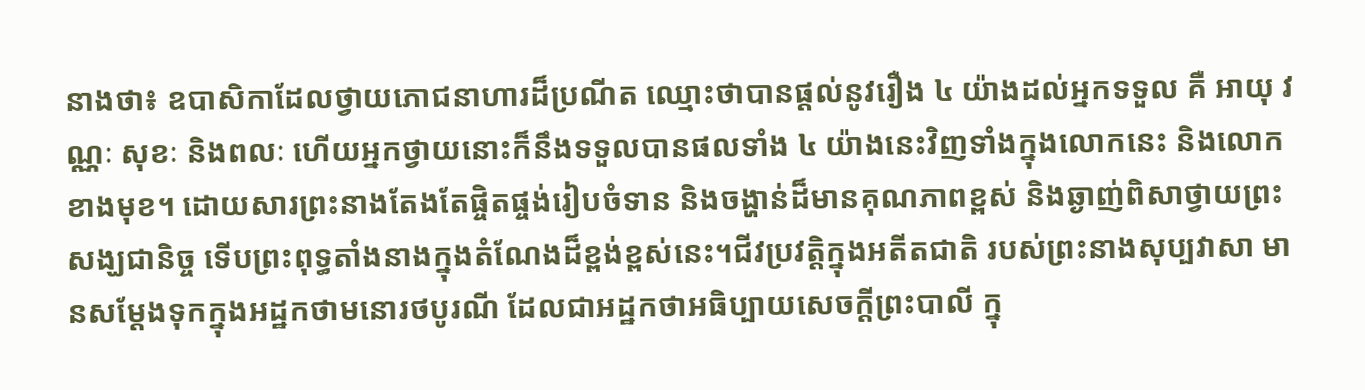នាងថា៖ ឧបាសិកាដែលថ្វាយភោជនាហារដ៏ប្រណីត ឈ្មោះថាបានផ្តល់នូវរឿង ៤ យ៉ាងដល់អ្នកទទួល គឺ អាយុ វណ្ណៈ សុខៈ និងពលៈ ហើយអ្នកថ្វាយនោះក៏នឹងទទួលបានផលទាំង ៤ យ៉ាងនេះវិញទាំងក្នុងលោកនេះ និងលោកខាងមុខ។ ដោយសារព្រះនាងតែងតែផ្ចិតផ្ចង់រៀបចំទាន និងចង្ហាន់ដ៏មានគុណភាពខ្ពស់ និងឆ្ងាញ់ពិសាថ្វាយព្រះសង្ឃជានិច្ច ទើបព្រះពុទ្ធតាំងនាងក្នុងតំណែងដ៏ខ្ពង់ខ្ពស់នេះ។ជីវប្រវត្តិក្នុងអតីតជាតិ របស់ព្រះនាងសុប្បវាសា មានសម្តែងទុកក្នុងអដ្ឋកថាមនោរថបូរណី ដែលជាអដ្ឋកថាអធិប្បាយសេចក្តីព្រះបាលី ក្នុ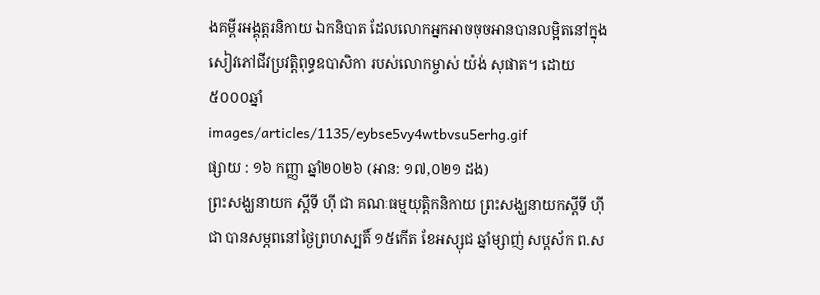ងគម្ពីរអង្គុត្តរនិកាយ ឯកនិបាត ដែលលោកអ្នកអាចចុចអានបានលម្អិតនៅក្នុងសៀវភៅជីវប្រវត្តិពុទ្ធឧបាសិកា របស់លោកម្ចាស់ យ៉ង់ សុផាត។ ដោយ៥០០០ឆ្នាំ
images/articles/1135/eybse5vy4wtbvsu5erhg.gif
ផ្សាយ : ១៦ កញ្ញា ឆ្នាំ២០២៦ (អាន: ១៧,០២១ ដង)
ព្រះសង្ឃនាយក ស្ដីទី ហ៊ី ជា គណៈធម្មយុត្តិកនិកាយ ព្រះសង្ឃនាយកស្ដីទី ហ៊ី ជា បានសម្ភពនៅថ្ងៃព្រហស្បតិ៍ ១៥កើត ខែអស្សុជ ឆ្នាំម្សាញ់ សប្តស័ក ព.ស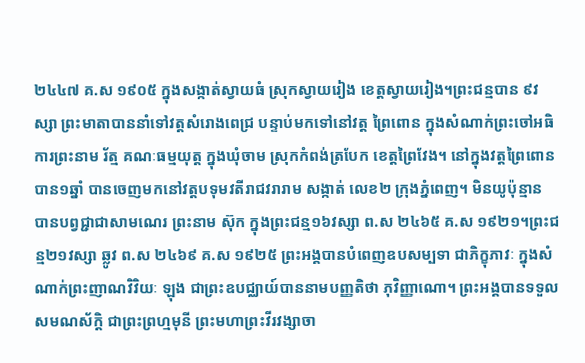២៤៤៧ គ.ស ១៩០៥ ក្នុងសង្កាត់ស្វាយធំ ស្រុកស្វាយរៀង ខេត្តស្វាយរៀង។ព្រះជន្មបាន ៩វស្សា ព្រះមាតាបាននាំទៅវត្តសំរោងពេជ្រ បន្ទាប់មកទៅនៅវត្ត ព្រៃពោន ក្នុងសំណាក់ព្រះចៅអធិការព្រះនាម រ័ត្ម គណៈធម្មយុត្ត ក្នុងឃុំចាម ស្រុកកំពង់ត្របែក ខេត្តព្រៃវែង។ នៅក្នុងវត្តព្រៃពោន បាន១ឆ្នាំ បានចេញមកនៅវត្តបទុមវតីរាជវរារាម សង្កាត់ លេខ២ ក្រុងភ្នំពេញ។ មិនយូប៉ុន្មាន បានបព្វជ្ជាជាសាមណេរ ព្រះនាម ស៊ុក ក្នុងព្រះជន្ម១៦វស្សា ព.ស ២៤៦៥ គ.ស ១៩២១។ព្រះជន្ម២១វស្សា ឆ្លូវ ព.ស ២៤៦៩ គ.ស ១៩២៥ ព្រះអង្គបានបំពេញឧបសម្បទា ជាភិក្ខុភាវៈ ក្នុងសំណាក់ព្រះញាណវិវិយៈ ឡុង ជាព្រះឧបជ្ឈាយ៍បាននាមបញ្ញតិថា ភុវិញ្ញាណោ។ ព្រះអង្គបានទទួលសមណស័ក្ដិ ជាព្រះព្រហ្មមុនី ព្រះមហាព្រះវីរវង្សាចា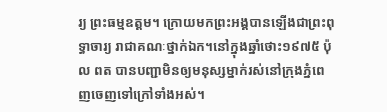រ្យ ព្រះធម្មឧត្ដម។ ក្រោយមកព្រះអង្គបានឡើងជាព្រះពុទ្ធាចារ្យ រាជាគណៈថ្នាក់ឯក។នៅក្នុងឆ្នាំថោះ១៩៧៥ ប៉ុល ពត បានបញ្ជាមិនឲ្យមនុស្សម្នាក់រស់នៅក្រុងភ្នំពេញចេញទៅក្រៅទាំងអស់។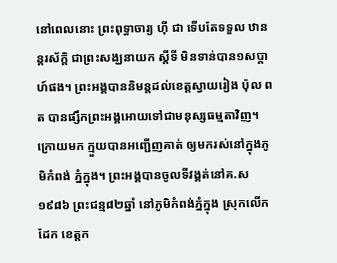នៅពេលនោះ ព្រះពុទ្ធាចារ្យ ហ៊ី ជា ទើបតែទទួល ឋានន្តរស័ក្ដិ ជាព្រះសង្ឃនាយក ស្ដីទី មិនទាន់បាន១សប្តាហ៍ផង។ ព្រះអង្គបាននិមន្តដល់ខេត្តស្វាយរៀង ប៉ុល ពត បានផ្សឹកព្រះអង្គអោយទៅជាមនុស្សធម្មតាវិញ។ ក្រោយមក ក្មួយបានអញ្ជើញគាត់ ឲ្យមករស់នៅក្នុងភូមិកំពង់ ភ្នំក្នុង។ ព្រះអង្គបានចូលទីវង្គត់នៅគ.ស ១៩៨៦ ព្រះជន្ម៨២ឆ្នាំ នៅភូមិកំពង់ភ្នំក្នុង ស្រុកលើកដែក ខេត្តក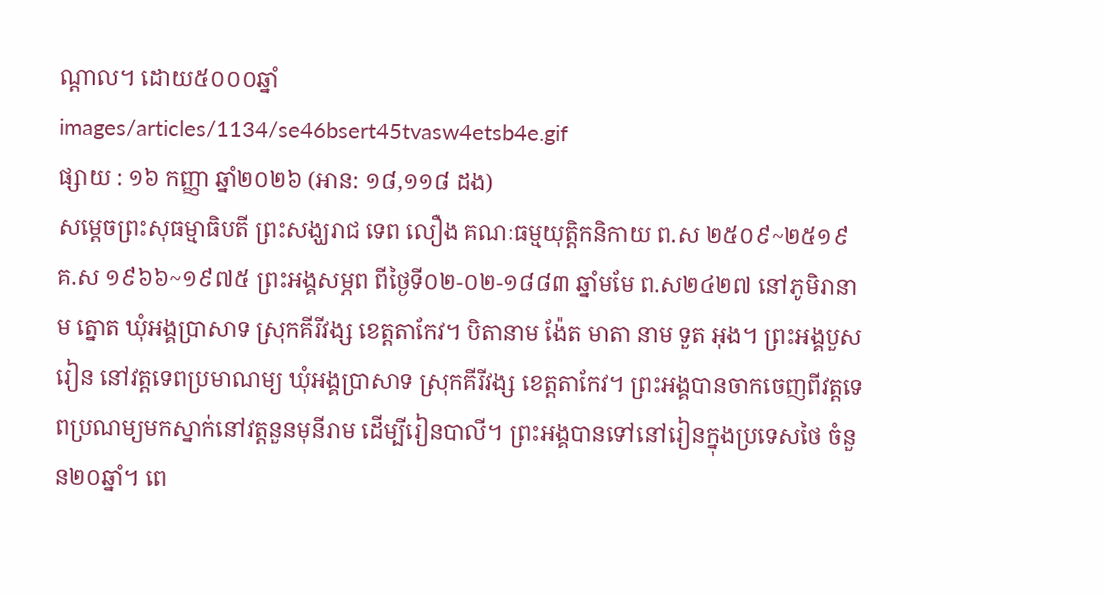ណ្ដាល។ ដោយ៥០០០ឆ្នាំ
images/articles/1134/se46bsert45tvasw4etsb4e.gif
ផ្សាយ : ១៦ កញ្ញា ឆ្នាំ២០២៦ (អាន: ១៨,១១៨ ដង)
សម្ដេចព្រះសុធម្មាធិបតី ព្រះសង្ឃរាជ ទេព លឿង គណៈធម្មយុត្តិកនិកាយ ព.ស ២៥០៩~២៥១៩ គ.ស ១៩៦៦~១៩៧៥ ព្រះអង្គសម្ភព ពីថ្ងៃទី០២-០២-១៨៨៣ ឆ្នាំមមែ ព.ស២៤២៧ នៅភូមិរានាម ត្នោត ឃុំអង្គប្រាសាទ ស្រុកគីរីវង្ស ខេត្តតាកែវ។ បិតានាម ង៉ែត មាតា នាម ទួត អុង។ ព្រះអង្គបួសរៀន នៅវត្តទេពប្រមាណម្យ ឃុំអង្គប្រាសាទ ស្រុកគីរីវង្ស ខេត្តតាកែវ។ ព្រះអង្គបានចាកចេញពីវត្តទេពប្រណម្យមកស្នាក់នៅវត្តនួនមុនីរាម ដើម្បីរៀនបាលី។ ព្រះអង្គបានទៅនៅរៀនក្នុងប្រទេសថៃ ចំនួន២០ឆ្នាំ។ ពេ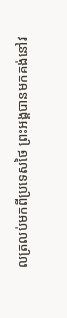លត្រលប់មកពីប្រទេសថៃ ព្រះអង្គបានមកគង់នៅវ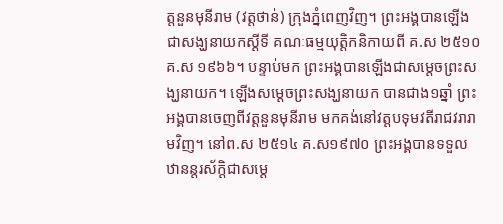ត្តនួនមុនីរាម (វត្តថាន់) ក្រុងភ្នំពេញវិញ។ ព្រះអង្គបានឡើងជាសង្ឃនាយកស្ដីទី គណៈធម្មយុត្តិកនិកាយពី គ.ស ២៥១០ គ.ស ១៩៦៦។ បន្ទាប់មក ព្រះអង្គបានឡើងជាសម្ដេចព្រះសង្ឃនាយក។ ឡើងសម្ដេចព្រះសង្ឃនាយក បានជាង១ឆ្នាំ ព្រះអង្គបានចេញពីវត្តនួនមុនីរាម មកគង់នៅវត្តបទុមវតីរាជវរារាមវិញ។ នៅព.ស ២៥១៤ គ.ស១៩៧០ ព្រះអង្គបានទទួលឋានន្តរស័ក្តិជាសម្ដេ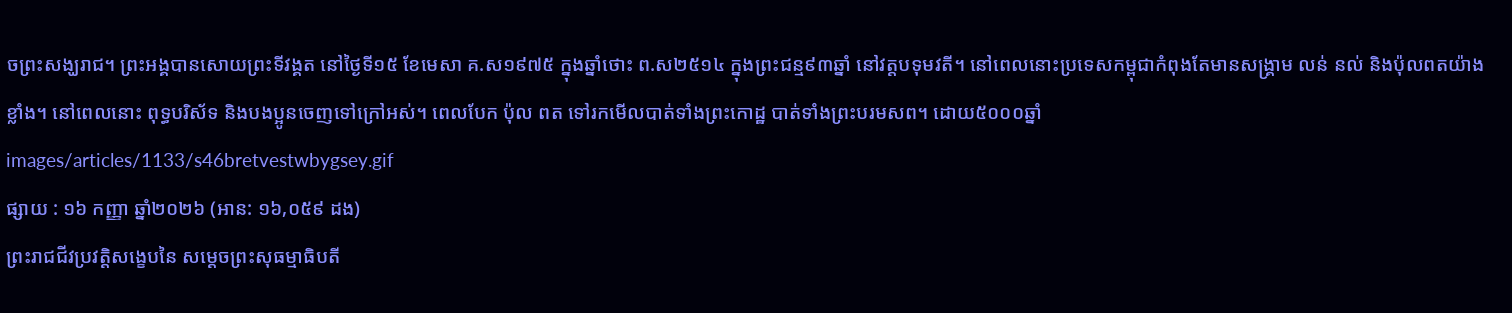ចព្រះសង្ឃរាជ។ ព្រះអង្គបានសោយព្រះទីវង្គត នៅថ្ងៃទី១៥ ខែមេសា គ.ស១៩៧៥ ក្នុងឆ្នាំថោះ ព.ស២៥១៤ ក្នុងព្រះជន្ម៩៣ឆ្នាំ នៅវត្តបទុមវតី។ នៅពេលនោះប្រទេសកម្ពុជាកំពុងតែមានសង្គ្រាម លន់ នល់ និងប៉ុលពតយ៉ាងខ្លាំង។ នៅពេលនោះ ពុទ្ធបរិស័ទ និងបងប្អូនចេញទៅក្រៅអស់។ ពេលបែក ប៉ុល ពត ទៅរកមើលបាត់ទាំងព្រះកោដ្ឋ បាត់ទាំងព្រះបរមសព។ ដោយ៥០០០ឆ្នាំ
images/articles/1133/s46bretvestwbygsey.gif
ផ្សាយ : ១៦ កញ្ញា ឆ្នាំ២០២៦ (អាន: ១៦,០៥៩ ដង)
ព្រះរាជជីវប្រវត្តិសង្ខេបនៃ សម្ដេចព្រះសុធម្មាធិបតី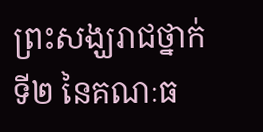ព្រះសង្ឃរាជថ្នាក់ទី២ នៃគណៈធ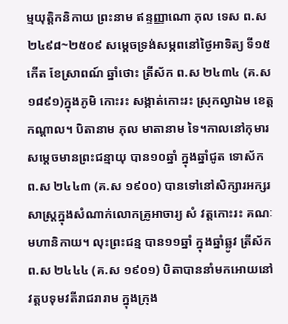ម្មយុត្តិកនិកាយ ព្រះនាម ឥន្ទញ្ញាណោ ភុល ទេស ព.ស ២៤៩៨~២៥០៩ សម្ដេចទ្រង់សម្ភពនៅថ្ងៃអាទិត្យ ទី១៥កើត ខែស្រាពណ៍ ឆ្នាំថោះ ត្រីស័ក ព.ស ២៤៣៤ (គ.ស ១៨៩១)ក្នុងភូមិ កោះរះ សង្កាត់កោះរះ ស្រុកល្វាឯម ខេត្តកណ្ដាល។ បិតានាម ភុល មាតានាម ទៃ។កាលនៅកុមារ សម្ដេចមានព្រះជន្មាយុ បាន១០ឆ្នាំ ក្នុងឆ្នាំជូត ទោស័ក ព.ស ២៤៤៣ (គ.ស ១៩០០) បានទៅនៅសិក្សារអក្សរសាស្ត្រក្នុងសំណាក់លោកគ្រូអាចារ្យ សំ វត្តកោះរះ គណៈមហានិកាយ។ លុះព្រះជន្ម បាន១១ឆ្នាំ ក្នុងឆ្នាំឆ្លូវ ត្រីស័ក ព.ស ២៤៤៤ (គ.ស ១៩០១) បិតាបាននាំមកអោយនៅវត្តបទុមវតីរាជរារាម ក្នុងក្រុង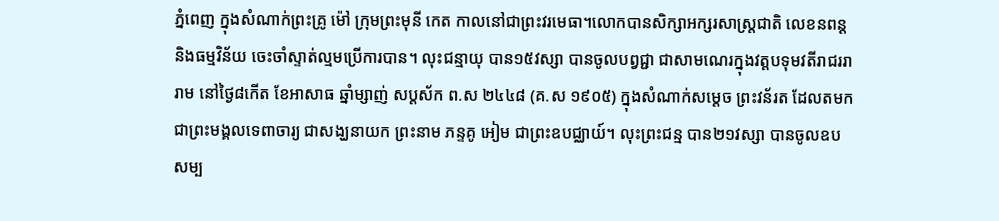ភ្នំពេញ ក្នុងសំណាក់ព្រះគ្រូ ម៉ៅ ក្រុមព្រះមុនី កេត កាលនៅជាព្រះវរមេធា។លោកបានសិក្សាអក្សរសាស្ត្រជាតិ លេខនពន្ត និងធម្មវិន័យ ចេះចាំស្ទាត់ល្មមប្រើការបាន។ លុះជន្មាយុ បាន១៥វស្សា បានចូលបព្វជ្ជា ជាសាមណេរក្នុងវត្តបទុមវតីរាជររារាម នៅថ្ងៃ៨កើត ខែអាសាធ ឆ្នាំម្សាញ់ សប្តស័ក ព.ស ២៤៤៨ (គ.ស ១៩០៥) ក្នុងសំណាក់សម្ដេច ព្រះវន័រត ដែលតមកជាព្រះមង្គលទេពាចារ្យ ជាសង្ឃនាយក ព្រះនាម ភន្ទគូ អៀម ជាព្រះឧបជ្ឈាយ៍។ លុះព្រះជន្ម បាន២១វស្សា បានចូលឧបសម្ប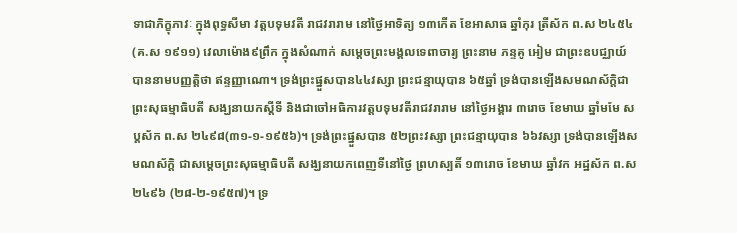ទាជាភិក្ខុភាវៈ ក្នុងពុទ្ធសីមា វត្តបទុមវតី រាជវរារាម នៅថ្ងៃអាទិត្យ ១៣កើត ខែអាសាធ ឆ្នាំកុរ ត្រីស័ក ព.ស ២៤៥៤ (គ.ស ១៩១១) វេលាម៉ោង៩ព្រឹក ក្នុងសំណាក់ សម្ដេចព្រះមង្គលទេពាចារ្យ ព្រះនាម ភន្ទគូ អៀម ជាព្រះឧបជ្ឈាយ៍ បាននាមបញ្ញត្តិថា ឥន្ទញ្ញាណោ។ ទ្រង់ព្រះផ្នួសបាន៤៤វស្សា ព្រះជន្មាយុបាន ៦៥ឆ្នាំ ទ្រង់បានឡើងសមណស័ក្តិជា ព្រះសុធម្មាធិបតី សង្ឃនាយកស្ដីទី និងជាចៅអធិការវត្តបទុមវតីរាជវរារាម នៅថ្ងៃអង្គារ ៣រោច ខែមាឃ ឆ្នាំមមែ សប្តស័ក ព.ស ២៤៩៨(៣១-១-១៩៥៦)។ ទ្រង់ព្រះផ្នួសបាន ៥២ព្រះវស្សា ព្រះជន្មាយុបាន ៦៦វស្សា ទ្រង់បានឡើងសមណស័ក្តិ ជាសម្ដេចព្រះសុធម្មាធិបតី សង្ឃនាយកពេញទីនៅថ្ងៃ ព្រហស្បតិ៍ ១៣រោច ខែមាឃ ឆ្នាំវក អដ្ឋស័ក ព.ស ២៤៩៦ (២៨-២-១៩៥៧)។ ទ្រ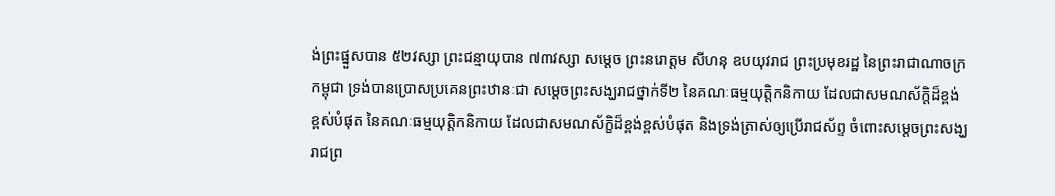ង់ព្រះផ្នួសបាន ៥២វស្សា ព្រះជន្មាយុបាន ៧៣វស្សា សម្ដេច ព្រះនរោត្តម សីហនុ ឧបយុវរាជ ព្រះប្រមុខរដ្ឋ នៃព្រះរាជាណាចក្រកម្ពុជា ទ្រង់បានប្រោសប្រគេនព្រះឋានៈជា សម្ដេចព្រះសង្ឃរាជថ្នាក់ទី២ នៃគណៈធម្មយុត្តិកនិកាយ ដែលជាសមណស័ក្ដិដ៏ខ្ពង់ខ្ពស់បំផុត នៃគណៈធម្មយុត្តិកនិកាយ ដែលជាសមណស័ក្ខិដ៏ខ្ពង់ខ្ពស់បំផុត និងទ្រង់ត្រាស់ឲ្យប្រើរាជស័ព្ទ ចំពោះសម្ដេចព្រះសង្ឃ រាជព្រ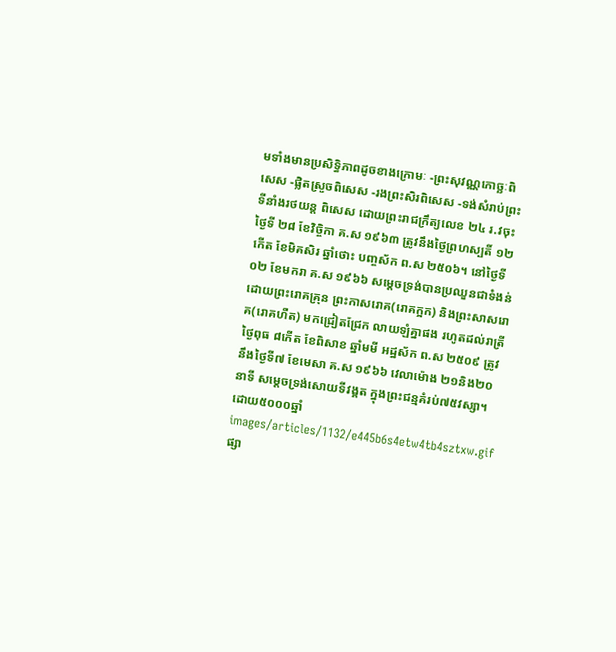មទាំងមានប្រសិទ្ធិភាពដូចខាងក្រោមៈ -ព្រះសុវណ្ណកោច្ឆៈពិសេស -ផ្លិតស្រួចពិសេស -រងព្រះសិរពិសេស -ទង់សំរាប់ព្រះទីនាំងរថយន្ត ពិសេស ដោយព្រះរាជក្រឹត្យលេខ ២៤ រ.វចុះថ្ងៃទី ២៨ ខែវិច្ចិកា គ.ស ១៩៦៣ ត្រូវនឹងថ្ងៃព្រហស្បតិ៍ ១២កើត ខែមិគសិរ ឆ្នាំថោះ បញ្ចស័ក ព.ស ២៥០៦។ នៅថ្ងៃទី ០២ ខែមករា គ.ស ១៩៦៦ សម្ដេចទ្រង់បានប្រឈួនជាទំងន់ ដោយព្រះរោគគ្រុន ព្រះកាសរោគ(រោគក្អក) និងព្រះសាសរោគ(រោគហឺត) មកជ្រៀតជ្រែក លាយឡំគ្នាផង រហូតដល់រាត្រីថ្ងៃពុធ ៨កើត ខែពិសាខ ឆ្នាំមមី អដ្ឋស័ក ព.ស ២៥០៩ ត្រូវនឹងថ្ងៃទី៧ ខែមេសា គ.ស ១៩៦៦ វេលាម៉ោង ២១និង២០នាទី សម្ដេចទ្រង់សោយទីវង្គត ក្នុងព្រះជន្មគំរប់៧៥វស្សា។ ដោយ៥០០០ឆ្នាំ
images/articles/1132/e445b6s4etw4tb4sztxw.gif
ផ្សា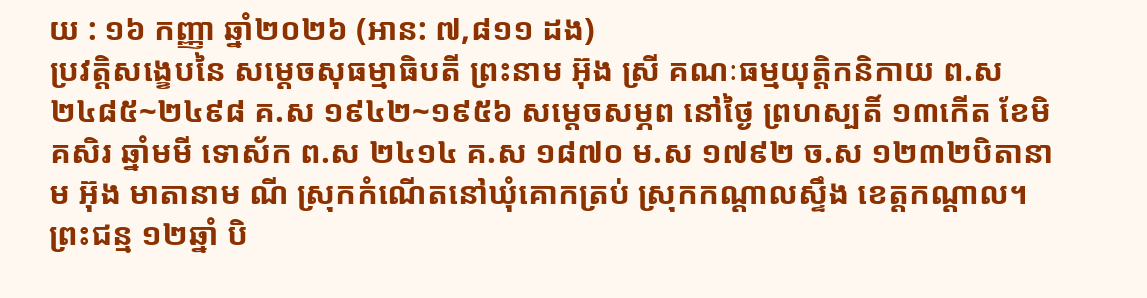យ : ១៦ កញ្ញា ឆ្នាំ២០២៦ (អាន: ៧,៨១១ ដង)
ប្រវត្តិសង្ខេបនៃ សម្ដេចសុធម្មាធិបតី ព្រះនាម អ៊ុង ស្រី គណៈធម្មយុត្តិកនិកាយ ព.ស ២៤៨៥~២៤៩៨ គ.ស ១៩៤២~១៩៥៦ សម្ដេចសម្ភព នៅថ្ងៃ ព្រហស្បតិ៍ ១៣កើត ខែមិគសិរ ឆ្នាំមមី ទោស័ក ព.ស ២៤១៤ គ.ស ១៨៧០ ម.ស ១៧៩២ ច.ស ១២៣២បិតានាម អ៊ុង មាតានាម ណី ស្រុកកំណើតនៅឃុំគោកត្រប់ ស្រុកកណ្ដាលស្ទឹង ខេត្តកណ្ដាល។ ព្រះជន្ម ១២ឆ្នាំ បិ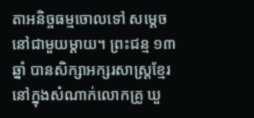តាអនិច្ចធម្មចោលទៅ សម្តេចនៅជាមួយម្ដាយ។ ព្រះជន្ម ១៣ឆ្នាំ បានសិក្សាអក្សរសាស្រ្តខ្មែរ នៅក្នុងសំណាក់លោកគ្រូ ឃួ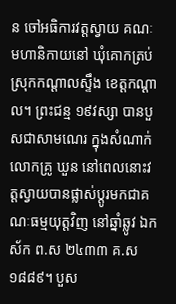ន ចៅអធិការវត្តស្វាយ គណៈមហានិកាយនៅ ឃុំគោកត្រប់ ស្រុកកណ្ដាលស្ទឹង ខេត្តកណ្ដាល។ ព្រះជន្ម ១៩វស្សា បានបួសជាសាមណេរ ក្នុងសំណាក់លោកគ្រូ ឃួន នៅពេលនោះវត្តស្វាយបានផ្លាស់ប្ដូរមកជាគណៈធម្មយុត្តវិញ នៅឆ្នាំឆ្លូវ ឯកស័ក ព.ស ២៤៣៣ គ.ស ១៨៨៩។ បួស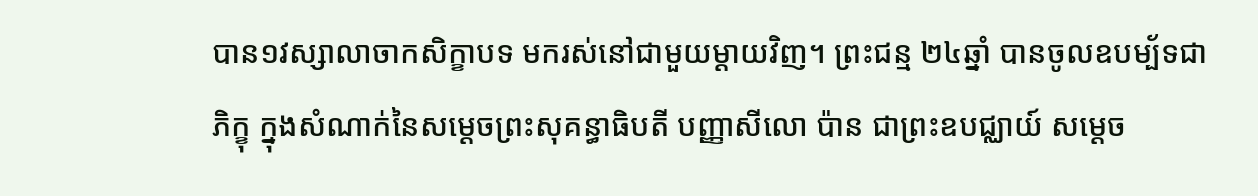បាន១វស្សាលាចាកសិក្ខាបទ មករស់នៅជាមួយម្ដាយវិញ។ ព្រះជន្ម ២៤ឆ្នាំ បានចូលឧបម្ប័ទជាភិក្ខុ ក្នុងសំណាក់នៃសម្ដេចព្រះសុគន្ធាធិបតី បញ្ញាសីលោ ប៉ាន ជាព្រះឧបជ្ឈាយ៍ សម្ដេច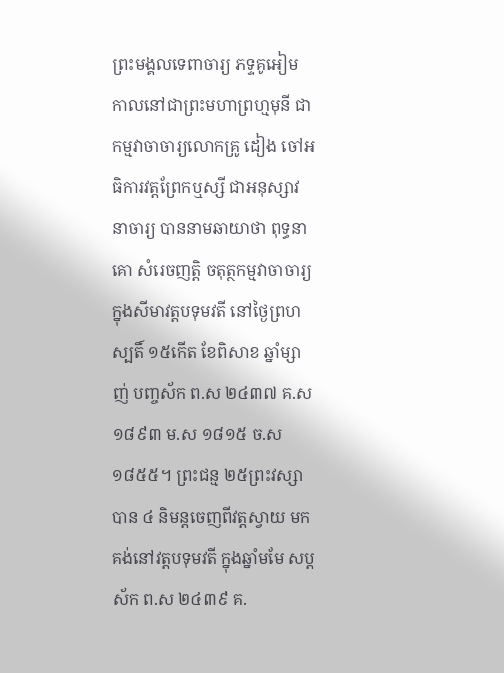ព្រះមង្គលទេពាចារ្យ ភទ្ទគូអៀម កាលនៅជាព្រះមហាព្រហ្មមុនី ជាកម្មវាចាចារ្យលោកគ្រូ ដៀង ចៅអធិការវត្តព្រែកឬស្សី ជាអនុស្សាវនាចារ្យ បាននាមឆាយាថា ពុទ្ធនាគោ សំរេចញត្តិ ចតុត្ថកម្មវាចាចារ្យ ក្នុងសីមាវត្តបទុមវតី នៅថ្ងៃព្រហស្បតិ៍ ១៥កើត ខែពិសាខ ឆ្នាំម្សាញ់ បញ្ចស័ក ព.ស ២៤៣៧ គ.ស ១៨៩៣ ម.ស ១៨១៥ ច.ស ១៨៥៥។ ព្រះជន្ម ២៥ព្រះវស្សាបាន ៤ និមន្តចេញពីវត្តស្វាយ មកគង់នៅវត្តបទុមវតី ក្នុងឆ្នាំមមែ សប្តស័ក ព.ស ២៤៣៩ គ.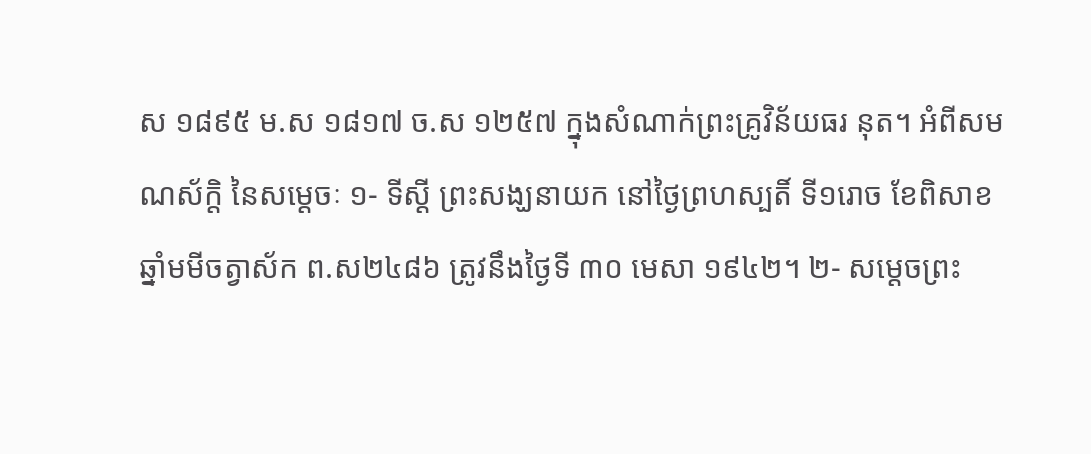ស ១៨៩៥ ម.ស ១៨១៧ ច.ស ១២៥៧ ក្នុងសំណាក់ព្រះគ្រូវិន័យធរ នុត។ អំពីសមណស័ក្ដិ នៃសម្ដេចៈ ១- ទីស្ដី ព្រះសង្ឃនាយក នៅថ្ងៃព្រហស្បតិ៍ ទី១រោច ខែពិសាខ ឆ្នាំមមីចត្វាស័ក ព.ស២៤៨៦ ត្រូវនឹងថ្ងៃទី ៣០ មេសា ១៩៤២។ ២- សម្ដេចព្រះ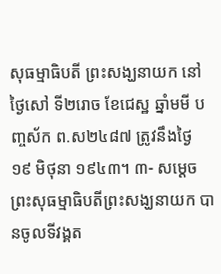សុធម្មាធិបតី ព្រះសង្ឃនាយក នៅថ្ងៃសៅ ទី២រោច ខែជេស្ឋ ឆ្នាំមមី បញ្ចស័ក ព.ស២៤៨៧ ត្រូវនឹងថ្ងៃ ១៩ មិថុនា ១៩៤៣។ ៣- សម្ដេចព្រះសុធម្មាធិបតីព្រះសង្ឃនាយក បានចូលទីវង្គត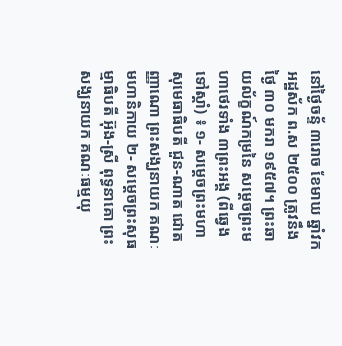នៅថ្ងៃចន្ទ័ ៣រោច ខែមាឃ ឆ្នាំវក អដ្ឋស័ក ព.ស ២៥០០ ត្រូវនឹងថ្ងៃ ៣០ មករា ១៩៥៧។ ព្រះឆាយល័ក្ខណ៍កម្រនៃ សម្ដេចព្រះមហាថេរទាំង ៣ព្រះអង្គ (ពីឆ្វេងទៅស្ដាំ) ៖ ១- សម្ដេចព្រះមហាសុមេធាធិបតី ជួន-ណាត ជោតញ្ញាណោ ព្រះសង្ឃនាយក គណៈមហានិកាយ ២- សម្ដេចព្រះសុធម្មាធិបតី អ៊ុង-ស្រី ពុទ្ធនាគោ ព្រះសង្ឃនាយក គណៈធម្មយុ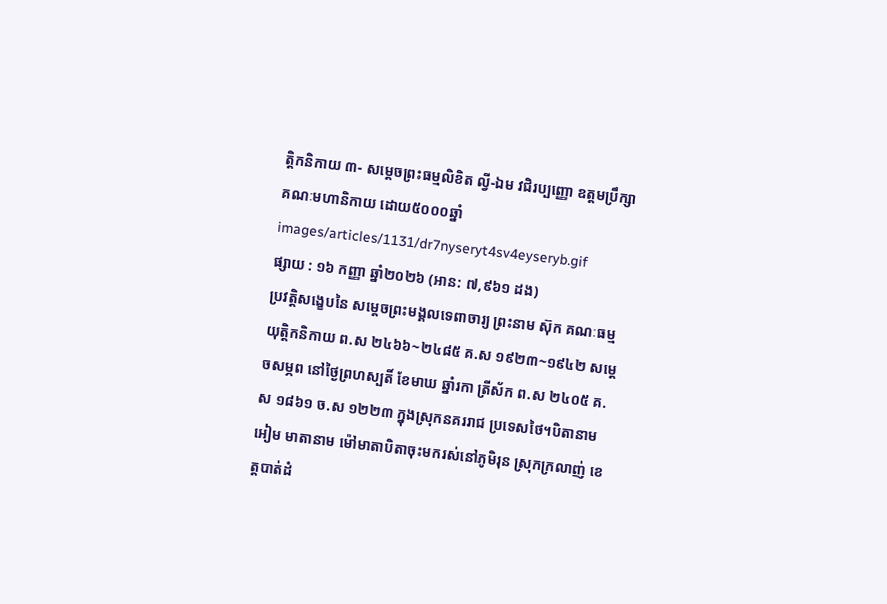ត្តិកនិកាយ ៣- សម្ដេចព្រះធម្មលិខិត ល្វី-ឯម វជិរប្បញ្ញោ ឧត្តមប្រឹក្សា គណៈមហានិកាយ ដោយ៥០០០ឆ្នាំ
images/articles/1131/dr7nyseryt4sv4eyseryb.gif
ផ្សាយ : ១៦ កញ្ញា ឆ្នាំ២០២៦ (អាន: ៧,៩៦១ ដង)
ប្រវត្តិសង្ខេបនៃ សម្ដេចព្រះមង្គលទេពាចារ្យ ព្រះនាម ស៊ុក គណៈធម្មយុត្តិកនិកាយ ព.ស ២៤៦៦~២៤៨៥ គ.ស ១៩២៣~១៩៤២ សម្ដេចសម្ភព នៅថ្ងៃព្រហស្បតិ៍ ខែមាឃ ឆ្នាំរកា ត្រីស័ក ព.ស ២៤០៥ គ.ស ១៨៦១ ច.ស ១២២៣ ក្នុងស្រុកនគររាជ ប្រទេសថៃ។បិតានាម អៀម មាតានាម ម៉ៅមាតាបិតាចុះមករស់នៅភូមិរុន ស្រុកក្រលាញ់ ខេត្តបាត់ដំ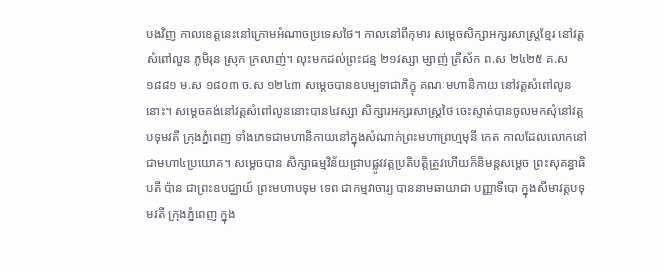បងវិញ កាលខេត្តនេះនៅក្រោមអំណាចប្រទេសថៃ។ កាលនៅពីកុមារ សម្ដេចសិក្សាអក្សរសាស្រ្តខ្មែរ នៅវត្តសំពៅលួន ភូមិរុន ស្រុក ក្រលាញ់។ លុះមកដល់ព្រះជន្ម ២១វស្សា ម្សាញ់ ត្រីស័ក ព.ស ២៤២៥ គ.ស ១៨៨១ ម.ស ១៨០៣ ច.ស ១២៤៣ សម្ដេចបានឧបម្បទាជាភិក្ខុ គណៈមហានិកាយ នៅវត្តសំពៅលូននោះ។ សម្ដេចគង់នៅវត្តសំពៅលូននោះបាន៤វស្សា សិក្សារអក្សរសាស្ត្រថៃ ចេះស្ទាត់បានចូលមកសុំនៅវត្តបទុមវតី ក្រុងភ្នំពេញ ទាំងភេទជាមហានិកាយនៅក្នុងសំណាក់ព្រះមហាព្រហ្មមុនី កេត កាលដែលលោកនៅជាមហា៤ប្រយោគ។ សម្ដេចបាន សិក្សាធម្មវិន័យជ្រាបផ្លូវវត្តប្រតិបត្តិត្រូវហើយក៏និមន្តសម្ដេច ព្រះសុគន្ធាធិបតី ប៉ាន ជាព្រះឧបជ្ឈាយ៍ ព្រះមហាបទុម ទេព ជាកម្មវាចារ្យ បាននាមឆាយាជា បញ្ញាទីបោ ក្នុងសីមាវត្តបទុមវតី ក្រុងភ្នំពេញ ក្នុង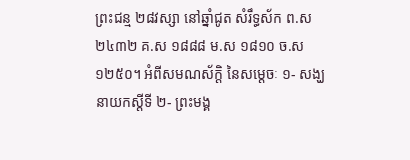ព្រះជន្ម ២៨វស្សា នៅឆ្នាំជូត សំរឹទ្ធស័ក ព.ស ២៤៣២ គ.ស ១៨៨៨ ម.ស ១៨១០ ច.ស ១២៥០។ អំពីសមណស័ក្ដិ នៃសម្ដេចៈ ១- សង្ឃនាយកស្ដីទី ២- ព្រះមង្គ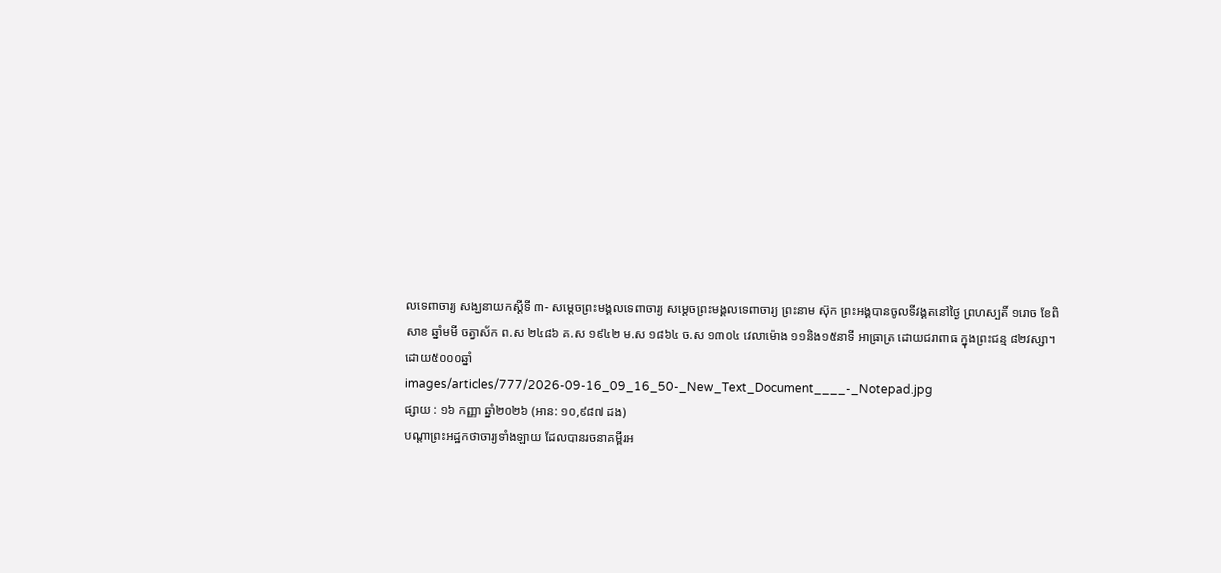លទេពាចារ្យ សង្ឃនាយកស្ដីទី ៣- សម្ដេចព្រះមង្គលទេពាចារ្យ សម្ដេចព្រះមង្គលទេពាចារ្យ ព្រះនាម ស៊ុក ព្រះអង្គបានចូលទីវង្គតនៅថ្ងៃ ព្រហស្បតិ៍ ១រោច ខែពិសាខ ឆ្នាំមមី ចត្វាស័ក ព.ស ២៤៨៦ គ.ស ១៩៤២ ម.ស ១៨៦៤ ច.ស ១៣០៤ វេលាម៉ោង ១១និង១៥នាទី អាធ្រាត្រ ដោយជរាពាធ ក្នុងព្រះជន្ម ៨២វស្សា។ ដោយ៥០០០ឆ្នាំ
images/articles/777/2026-09-16_09_16_50-_New_Text_Document____-_Notepad.jpg
ផ្សាយ : ១៦ កញ្ញា ឆ្នាំ២០២៦ (អាន: ១០,៩៨៧ ដង)
បណ្តាព្រះអដ្ឋកថាចារ្យទាំងឡាយ ដែលបានរចនាគម្ពីរអ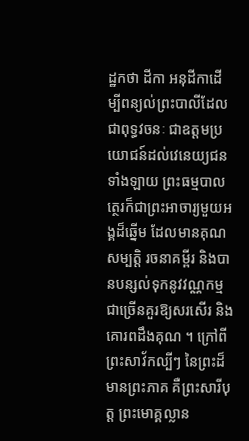ដ្ឋកថា ដីកា អនុដីកាដើម្បីពន្យល់ព្រះបាលីដែលជាពុទ្ធវចនៈ ជាឧត្តមប្រយោជន៍ដល់វេនេយ្យជនទាំងឡាយ ព្រះធម្មបាលត្ថេរក៏ជាព្រះអាចារ្យមួយអង្គដ៏ឆ្នើម ដែលមានគុណសម្បត្តិ រចនាគម្ពីរ និងបានបន្សល់ទុកនូវវណ្ណកម្មជាច្រើនគួរឱ្យសរសើរ និងគោរពដឹងគុណ ។ ក្រៅពីព្រះសាវ័កល្បីៗ នៃព្រះដ៏មានព្រះភាគ គឺព្រះសារីបុត្ត ព្រះមោគ្គល្លាន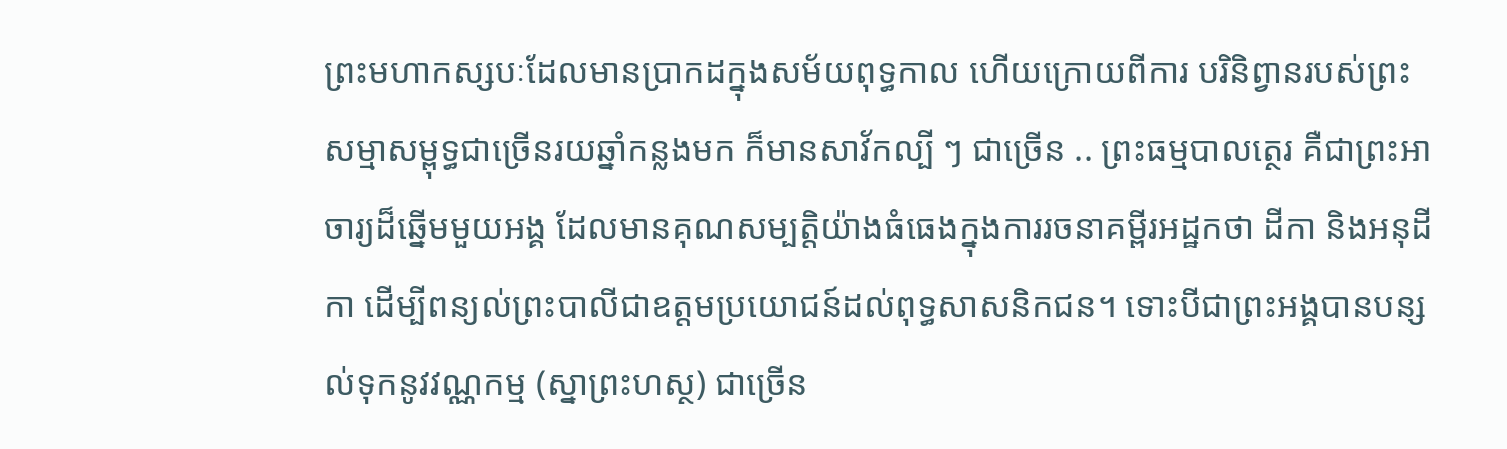ព្រះមហាកស្សបៈដែលមានប្រាកដក្នុងសម័យពុទ្ធកាល ហើយក្រោយពីការ បរិនិព្វានរបស់ព្រះសម្មាសម្ពុទ្ធជាច្រើនរយឆ្នាំកន្លងមក ក៏មានសាវ័កល្បី ៗ ជាច្រើន .. ព្រះធម្មបាលត្ថេរ គឺជាព្រះអាចារ្យដ៏ឆ្នើមមួយអង្គ ដែលមានគុណសម្បត្តិយ៉ាងធំធេងក្នុងការរចនាគម្ពីរអដ្ឋកថា ដីកា និងអនុដីកា ដើម្បីពន្យល់ព្រះបាលីជាឧត្តមប្រយោជន៍ដល់ពុទ្ធសាសនិកជន។ ទោះបីជាព្រះអង្គបានបន្សល់ទុកនូវវណ្ណកម្ម (ស្នាព្រះហស្ថ) ជាច្រើន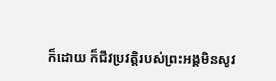ក៏ដោយ ក៏ជីវប្រវត្តិរបស់ព្រះអង្គមិនសូវ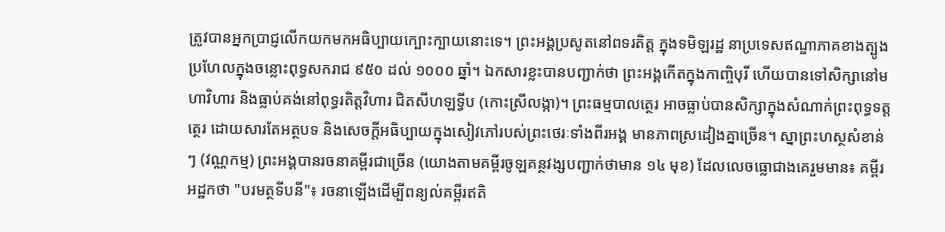ត្រូវបានអ្នកប្រាជ្ញលើកយកមកអធិប្បាយក្បោះក្បាយនោះទេ។ ព្រះអង្គប្រសូតនៅពទរតិត្ត ក្នុងទមិឡរដ្ឋ នាប្រទេសឥណ្ឌាភាគខាងត្បូង ប្រហែលក្នុងចន្លោះពុទ្ធសករាជ ៩៥០ ដល់ ១០០០ ឆ្នាំ។ ឯកសារខ្លះបានបញ្ជាក់ថា ព្រះអង្គកើតក្នុងកាញ្ចិបុរី ហើយបានទៅសិក្សានៅមហាវិហារ និងធ្លាប់គង់នៅពុទ្ធរតិត្តវិហារ ជិតសីហឡទ្វីប (កោះស្រីលង្កា)។ ព្រះធម្មបាលត្ថេរ អាចធ្លាប់បានសិក្សាក្នុងសំណាក់ព្រះពុទ្ធទត្តត្ថេរ ដោយសារតែអត្ថបទ និងសេចក្តីអធិប្បាយក្នុងសៀវភៅរបស់ព្រះថេរៈទាំងពីរអង្គ មានភាពស្រដៀងគ្នាច្រើន។ ស្នាព្រះហស្ថសំខាន់ៗ (វណ្ណកម្ម) ព្រះអង្គបានរចនាគម្ពីរជាច្រើន (យោងតាមគម្ពីរចូឡគន្ថវង្សបញ្ជាក់ថាមាន ១៤ មុខ) ដែលលេចធ្លោជាងគេរួមមាន៖ គម្ពីរអដ្ឋកថា "បរមត្ថទីបនី"៖ រចនាឡើងដើម្បីពន្យល់គម្ពីរឥតិ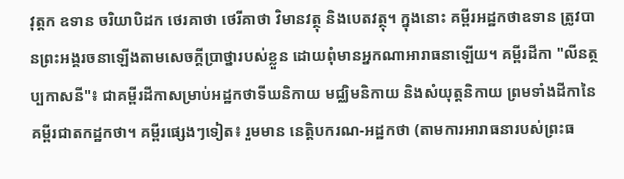វុត្តក ឧទាន ចរិយាបិដក ថេរគាថា ថេរីគាថា វិមានវត្ថុ និងបេតវត្ថុ។ ក្នុងនោះ គម្ពីរអដ្ឋកថាឧទាន ត្រូវបានព្រះអង្គរចនាឡើងតាមសេចក្តីប្រាថ្នារបស់ខ្លួន ដោយពុំមានអ្នកណាអារាធនាឡើយ។ គម្ពីរដីកា "លីនត្ថប្បកាសនី"៖ ជាគម្ពីរដីកាសម្រាប់អដ្ឋកថាទីឃនិកាយ មជ្ឈិមនិកាយ និងសំយុត្តនិកាយ ព្រមទាំងដីកានៃគម្ពីរជាតកដ្ឋកថា។ គម្ពីរផ្សេងៗទៀត៖ រួមមាន នេត្តិបករណ-អដ្ឋកថា (តាមការអារាធនារបស់ព្រះធ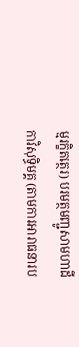ម្មរក្ខិតត្ថេរ) បរមត្ថមញ្ជូសាមហាដីកាវិសុទ្ធិមគ្គ (តាមការអារាធនារប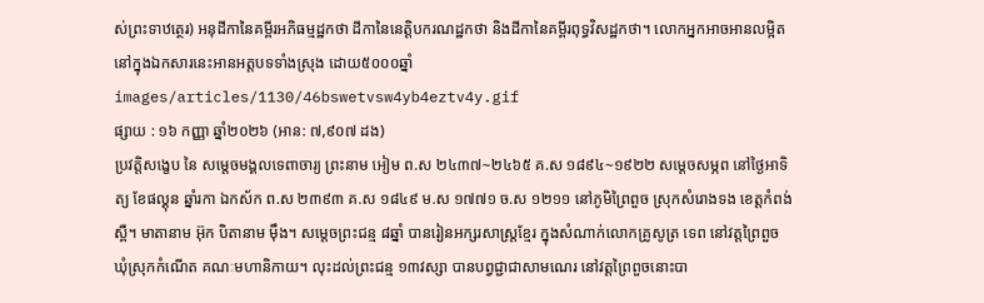ស់ព្រះទាឋត្ថេរ) អនុដីកានៃគម្ពីរអភិធម្មដ្ឋកថា ដីកានៃនេត្តិបករណដ្ឋកថា និងដីកានៃគម្ពីរពុទ្ធវិសដ្ឋកថា។ លោកអ្នកអាចអានលម្អិតនៅក្នុងឯកសារនេះអានអត្តបទទាំងស្រុង ដោយ៥០០០ឆ្នាំ
images/articles/1130/46bswetvsw4yb4eztv4y.gif
ផ្សាយ : ១៦ កញ្ញា ឆ្នាំ២០២៦ (អាន: ៧,៩០៧ ដង)
ប្រវត្តិសង្ខេប នៃ សម្ដេចមង្គលទេពាចារ្យ ព្រះនាម អៀម ព.ស ២៤៣៧~២៤៦៥ គ.ស ១៨៩៤~១៩២២ សម្ដេចសម្ភព នៅថ្ងៃអាទិត្យ ខែផល្គុន ឆ្នាំរកា ឯកស័ក ព.ស ២៣៩៣ គ.ស ១៨៤៩ ម.ស ១៧៧១ ច.ស ១២១១ នៅភូមិព្រៃពួច ស្រុកសំរោងទង ខេត្តកំពង់ស្ពឺ។ មាតានាម អ៊ុក បិតានាម ម៉ឹង។ សម្ដេចព្រះជន្ម ៨ឆ្នាំ បានរៀនអក្សរសាស្ត្រខ្មែរ ក្នុងសំណាក់លោកគ្រូសូត្រ ទេព នៅវត្តព្រៃពួច ឃុំស្រុកកំណើត គណៈមហានិកាយ។ លុះដល់ព្រះជន្ម ១៣វស្សា បានបព្វជ្ជាជាសាមណេរ នៅវត្តព្រៃពួចនោះបា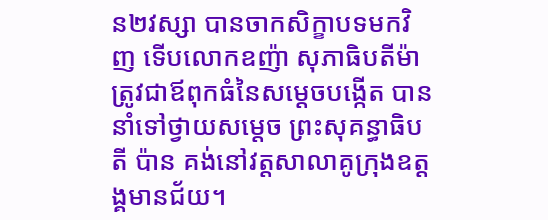ន២វស្សា បានចាកសិក្ខាបទមកវិញ ទើបលោកឧញ៉ា សុភាធិបតីម៉ា ត្រូវជាឪពុកធំនៃសម្ដេចបង្កើត បាននាំទៅថ្វាយសម្ដេច ព្រះសុគន្ធាធិបតី ប៉ាន គង់នៅវត្តសាលាគូក្រុងឧត្ដង្គមានជ័យ។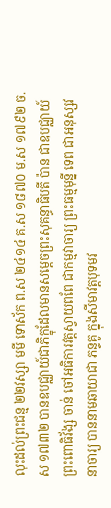លុះដល់ព្រះជន្ម ២២វស្សា មមី ទោស័ក ព.ស ២៤១៤ គ.ស ១៨៧០ ម.ស ១៧៩២ ច.ស ១៧៣២ បានឧបជ្ឈាយ៍ជាភិក្ខុដែលមានសម្ដេចព្រះសុគន្ធាធិបតី ប៉ាន ជាឧបជ្ឈាយ៍ ព្រះពោធិវ័ង្ស ចាន់ ចៅអធិការវត្តស្វាយពពែ ជាកម្មវាចារ្យ ព្រះធម្មមុន្នី ទេព ជាអនុស្សវនាចារ្យ បាននាមឆាយាជា ភន្ទគូ ក្នុងសីមាវត្តបុទមវ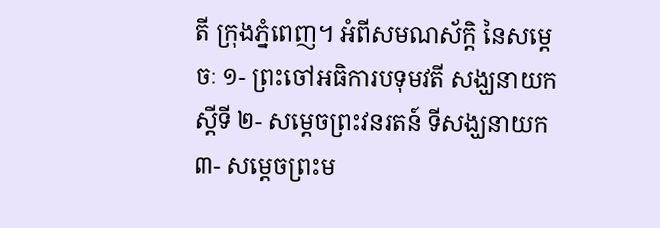តី ក្រុងភ្នំពេញ។ អំពីសមណស័ក្ដិ នៃសម្ដេចៈ ១- ព្រះចៅអធិការបទុមវតី សង្ឃនាយកស្ដីទី ២- សម្ដេចព្រះវនរតន៍ ទីសង្ឃនាយក ៣- សម្ដេចព្រះម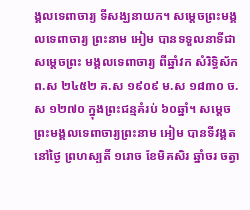ង្គលទេពាចារ្យ ទីសង្ឃនាយក។ សម្ដេចព្រះមង្គលទេពាចារ្យ ព្រះនាម អៀម បានទទួលនាទីជា សម្ដេចព្រះ មង្គលទេពាចារ្យ ពីឆ្នាំវក សំរិទ្ធិស័ក ព.ស ២៤៥២ គ.ស ១៩០៩ ម.ស ១៨៣០ ច.ស ១២៧០ ក្នុងព្រះជន្មគំរប់ ៦០ឆ្នាំ។ សម្ដេចព្រះមង្គលទេពាចារ្យព្រះនាម អៀម បានទីវង្គតនៅថ្ងៃ ព្រហស្បតិ៍ ១រោច ខែមិគសិរ ឆ្នាំចរ ចត្វា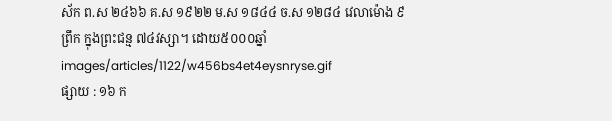ស័ក ព.ស ២៤៦៦ គ.ស ១៩២២ ម.ស ១៨៤៤ ច.ស ១២៨៤ វេលាម៉ោង ៩ព្រឹក ក្នុងព្រះជន្ម ៧៤វស្សា។ ដោយ៥០០០ឆ្នាំ
images/articles/1122/w456bs4et4eysnryse.gif
ផ្សាយ : ១៦ ក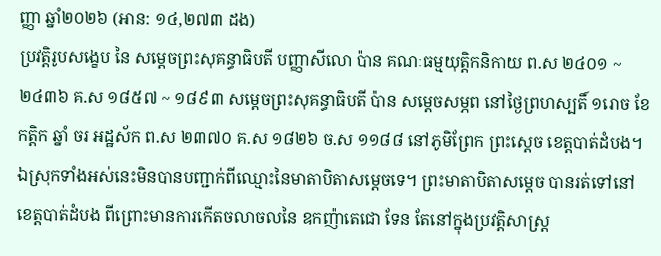ញ្ញា ឆ្នាំ២០២៦ (អាន: ១៤,២៧៣ ដង)
ប្រវត្តិរូបសង្ខេប នៃ សម្ដេចព្រះសុគន្ធាធិបតី បញ្ញាសីលោ ប៉ាន គណៈធម្មយុត្តិកនិកាយ ព.ស ២៤០១ ~ ២៤៣៦ គ.ស ១៨៥៧ ~ ១៨៩៣ សម្ដេចព្រះសុគន្ធាធិបតី ប៉ាន សម្ដេចសម្ភព នៅថ្ងៃព្រហស្បតិ៍ ១រោច ខែកត្ដិក ឆ្នាំ ចរ អដ្ឋស័ក ព.ស ២៣៧០ គ.ស ១៨២៦ ច.ស ១១៨៨ នៅភូមិព្រែក ព្រះស្ដេច ខេត្តបាត់ដំបង។ឯស្រុកទាំងអស់នេះមិនបានបញ្ជាក់ពីឈ្មោះនៃមាតាបិតាសម្ដេចទេ។ ព្រះមាតាបិតាសម្តេច បានរត់ទៅនៅខេត្តបាត់ដំបង ពីព្រោះមានការកើតចលាចលនៃ ឧកញ៉ាតេជោ ទែន តែនៅក្នុងប្រវត្តិសាស្រ្ដ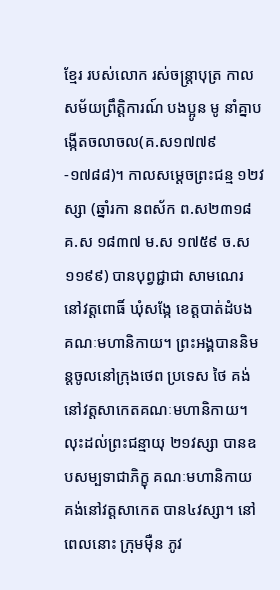ខ្មែរ របស់លោក រស់ចន្ត្រាបុត្រ កាលសម័យព្រឹត្តិការណ៍ បងប្អូន មូ នាំគ្នាបង្កើតចលាចល(គ.ស១៧៧៩-១៧៨៨)។ កាលសម្ដេចព្រះជន្ម ១២វស្សា (ឆ្នាំរកា នពស័ក ព.ស២៣១៨ គ.ស ១៨៣៧ ម.ស ១៧៥៩ ច.ស ១១៩៩) បានបុព្វជ្ជាជា សាមណេរ នៅវត្តពោធិ៍ ឃុំសង្កែ ខេត្តបាត់ដំបង គណៈមហានិកាយ។ ព្រះអង្គបាននិមន្តចូលនៅក្រុងថេព ប្រទេស ថៃ គង់នៅវត្តសាកេតគណៈមហានិកាយ។ លុះដល់ព្រះជន្មាយុ ២១វស្សា បានឧបសម្បទាជាភិក្ខុ គណៈមហានិកាយ គង់នៅវត្តសាកេត បាន៤វស្សា។ នៅពេលនោះ ក្រុមម៉ឺន ភូវ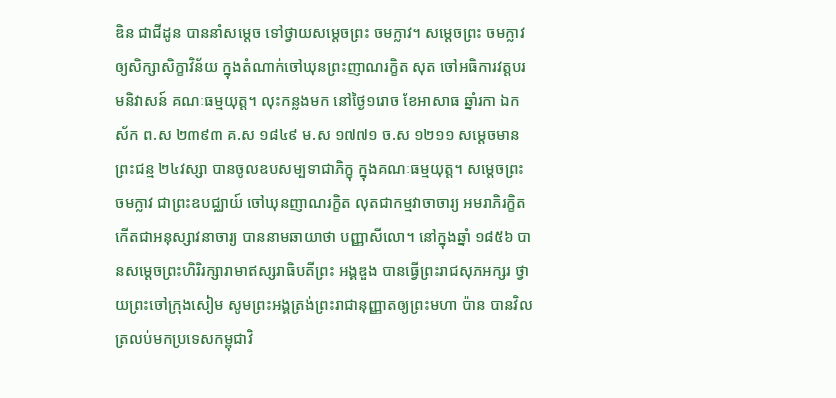ឌិន ជាជីដូន បាននាំសម្ដេច ទៅថ្វាយសម្ដេចព្រះ ចមក្លាវ។ សម្ដេចព្រះ ចមក្លាវ ឲ្យសិក្សាសិក្ខាវិន័យ ក្នុងតំណាក់ចៅឃុនព្រះញាណរក្ខិត សុត ចៅអធិការវត្តបរមនិវាសន៍ គណៈធម្មយុត្ត។ លុះកន្លងមក នៅថ្ងៃ១រោច ខែអាសាធ ឆ្នាំរកា ឯកស័ក ព.ស ២៣៩៣ គ.ស ១៨៤៩ ម.ស ១៧៧១ ច.ស ១២១១ សម្ដេចមានព្រះជន្ម ២៤វស្សា បានចូលឧបសម្បទាជាភិក្ខុ ក្នុងគណៈធម្មយុត្ត។ សម្ដេចព្រះ ចមក្លាវ ជាព្រះឧបជ្ឈាយ៍ ចៅឃុនញាណរក្ខិត លុតជាកម្មវាចាចារ្យ អមរាភិរក្ខិត កើតជាអនុស្សាវនាចារ្យ បាននាមឆាយាថា បញ្ញាសីលោ។ នៅក្នុងឆ្នាំ ១៨៥៦ បានសម្ដេចព្រះហិរិរក្សារាមាឥស្សរាធិបតីព្រះ អង្គឌួង បានធ្វើព្រះរាជសុភអក្សរ ថ្វាយព្រះចៅក្រុងសៀម សូមព្រះអង្គត្រង់ព្រះរាជានុញ្ញាតឲ្យព្រះមហា ប៉ាន បានវិលត្រលប់មកប្រទេសកម្ពុជាវិ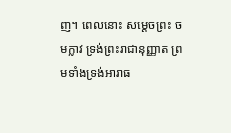ញ។ ពេលនោះ សម្ដេចព្រះ ចមក្លាវ ទ្រង់ព្រះរាជានុញ្ញាត ព្រមទាំងទ្រង់អារាធ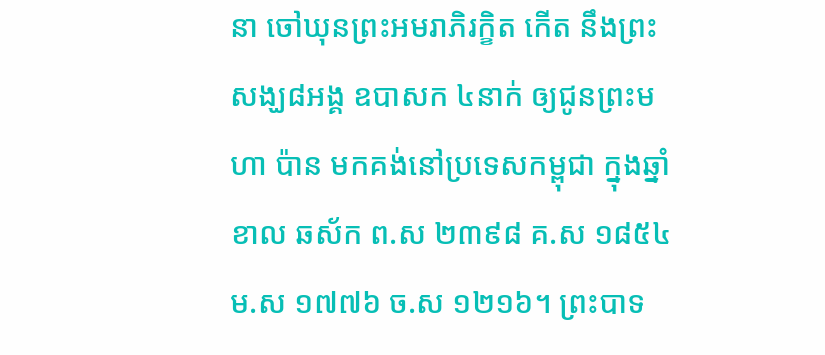នា ចៅឃុនព្រះអមរាភិរក្ខិត កើត នឹងព្រះសង្ឃ៨អង្គ ឧបាសក ៤នាក់ ឲ្យជូនព្រះមហា ប៉ាន មកគង់នៅប្រទេសកម្ពុជា ក្នុងឆ្នាំខាល ឆស័ក ព.ស ២៣៩៨ គ.ស ១៨៥៤ ម.ស ១៧៧៦ ច.ស ១២១៦។ ព្រះបាទ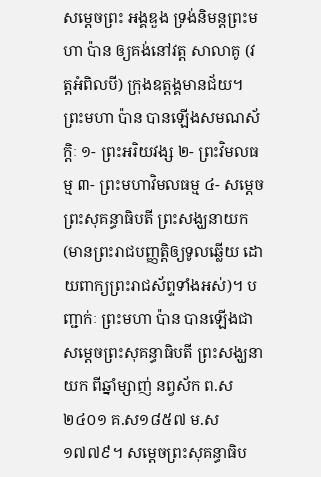សម្ដេចព្រះ អង្គឌួង ទ្រង់និមន្តព្រះមហា ប៉ាន ឲ្យគង់នៅវត្ត សាលាគូ (វត្តអំពិលបី) ក្រុងឧត្ដង្គមានជ័យ។ ព្រះមហា ប៉ាន បានឡើងសមណស័ក្ដិៈ ១- ព្រះអរិយវង្ស ២- ព្រះវិមលធម្ម ៣- ព្រះមហាវិមលធម្ម ៤- សម្ដេចព្រះសុគន្ធាធិបតី ព្រះសង្ឃនាយក (មានព្រះរាជបញ្ញត្តិឲ្យទូលឆ្លើយ ដោយពាក្យព្រះរាជស័ព្ទទាំងអស់)។ បញ្ជាក់ៈ ព្រះមហា ប៉ាន បានឡើងជាសម្ដេចព្រះសុគន្ធាធិបតី ព្រះសង្ឃនាយក ពីឆ្នាំម្សាញ់ នព្វស័ក ព.ស២៤០១ គ.ស១៨៥៧ ម.ស១៧៧៩។ សម្ដេចព្រះសុគន្ធាធិប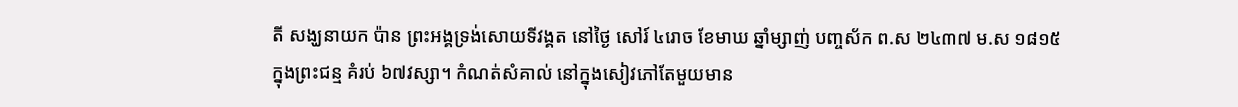តី សង្ឃនាយក ប៉ាន ព្រះអង្គទ្រង់សោយទីវង្គត នៅថ្ងៃ សៅរ៍ ៤រោច ខែមាឃ ឆ្នាំម្សាញ់ បញ្ចស័ក ព.ស ២៤៣៧ ម.ស ១៨១៥ ក្នុងព្រះជន្ម គំរប់ ៦៧វស្សា។ កំណត់សំគាល់ នៅក្នុងសៀវភៅតែមួយមាន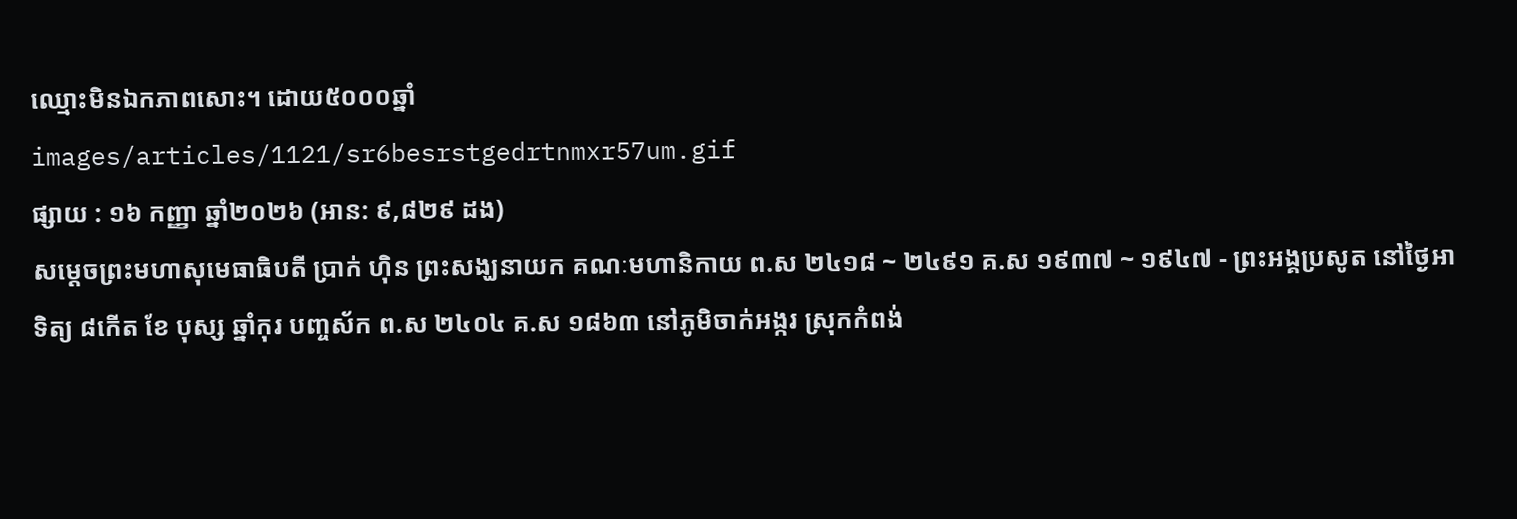ឈ្មោះមិនឯកភាពសោះ។ ដោយ៥០០០ឆ្នាំ
images/articles/1121/sr6besrstgedrtnmxr57um.gif
ផ្សាយ : ១៦ កញ្ញា ឆ្នាំ២០២៦ (អាន: ៩,៨២៩ ដង)
សម្ដេចព្រះមហាសុមេធាធិបតី ប្រាក់ ហ៊ិន ព្រះសង្ឃនាយក គណៈមហានិកាយ ព.ស ២៤១៨ ~ ២៤៩១ គ.ស ១៩៣៧ ~ ១៩៤៧ - ព្រះអង្គប្រសូត នៅថ្ងៃអាទិត្យ ៨កើត ខែ បុស្ស ឆ្នាំកុរ បញ្ចស័ក ព.ស ២៤០៤ គ.ស ១៨៦៣ នៅភូមិចាក់អង្ករ ស្រុកកំពង់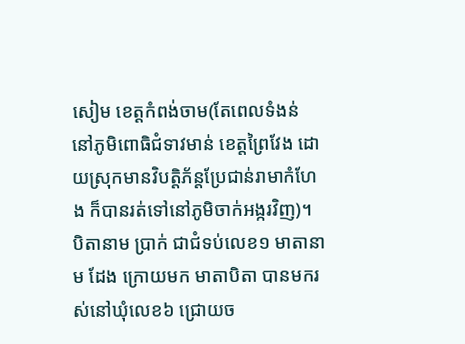សៀម ខេត្តកំពង់ចាម(តែពេលទំងន់ នៅភូមិពោធិជំទាវមាន់ ខេត្តព្រៃវែង ដោយស្រុកមានវិបត្តិភ័ន្តប្រែជាន់រាមាកំហែង ក៏បានរត់ទៅនៅភូមិចាក់អង្ករវិញ)។ បិតានាម ប្រាក់ ជាជំទប់លេខ១ មាតានាម ដែង ក្រោយមក មាតាបិតា បានមករស់នៅឃុំលេខ៦ ជ្រោយច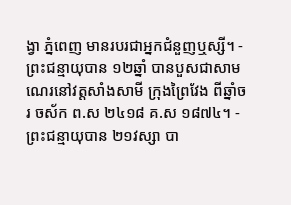ង្វា ភ្នំពេញ មានរបរជាអ្នកជំនួញឬស្សី។ - ព្រះជន្មាយុបាន ១២ឆ្នាំ បានបួសជាសាមណេរនៅវត្តសាំងសាមី ក្រុងព្រៃវែង ពីឆ្នាំចរ ចស័ក ព.ស ២៤១៨ គ.ស ១៨៧៤។ - ព្រះជន្មាយុបាន ២១វស្សា បា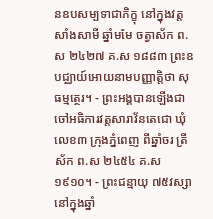នឧបសម្បទាជាភិក្ខុ នៅក្នុងវត្តសាំងសាមី ឆ្នាំមមែ ចត្វាស័ក ព.ស ២៤២៧ គ.ស ១៨៨៣ ព្រះឧបជ្ឈាយ៍អោយនាមបញ្ញាត្តិថា សុធម្មត្ថេរ។ - ព្រះអង្គបានឡើងជាចៅអធិការវត្តសារាវ័នតេជោ ឃុំលេខ៣ ក្រុងភ្នំពេញ ពីឆ្នាំចរ ត្រីស័ក ព.ស ២៤៥៤ គ.ស ១៩១០។ - ព្រះជន្មាយុ ៧៥វស្សា នៅក្នុងឆ្នាំ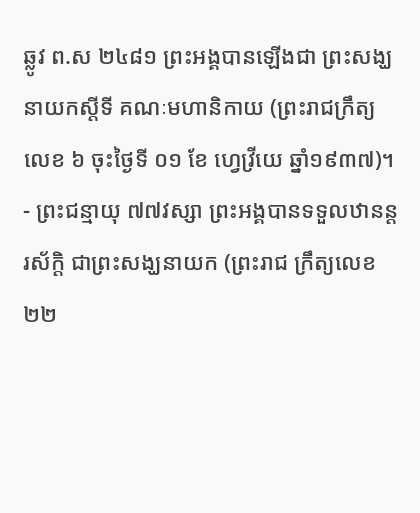ឆ្លូវ ព.ស ២៤៨១ ព្រះអង្គបានឡើងជា ព្រះសង្ឃនាយកស្ដីទី គណៈមហានិកាយ (ព្រះរាជក្រឹត្យ លេខ ៦ ចុះថ្ងៃទី ០១ ខែ ហ្វេវ្រីយេ ឆ្នាំ១៩៣៧)។ - ព្រះជន្មាយុ ៧៧វស្សា ព្រះអង្គបានទទួលឋានន្តរស័ក្ដិ ជាព្រះសង្ឃនាយក (ព្រះរាជ ក្រឹត្យលេខ ២២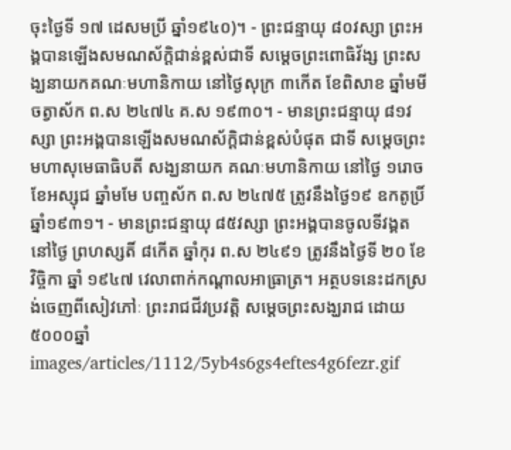ចុះថ្ងៃទី ១៧ ដេសមប្រី ឆ្នាំ១៩៤០)។ - ព្រះជន្មាយុ ៨០វស្សា ព្រះអង្គបានឡើងសមណស័ក្ដិជាន់ខ្ពស់ជាទី សម្ដេចព្រះពោធិវ័ង្ស ព្រះសង្ឃនាយកគណៈមហានិកាយ នៅថ្ងៃសុក្រ ៣កើត ខែពិសាខ ឆ្នាំមមី ចត្វាស័ក ព.ស ២៤៧៤ គ.ស ១៩៣០។ - មានព្រះជន្មាយុ ៨១វស្សា ព្រះអង្គបានឡើងសមណស័ក្ដិជាន់ខ្ពស់បំផុត ជាទី សម្ដេចព្រះមហាសុមេធាធិបតី សង្ឃនាយក គណៈមហានិកាយ នៅថ្ងៃ ១រោច ខែអស្សុជ ឆ្នាំមមែ បញ្ចស័ក ព.ស ២៤៧៥ ត្រូវនឹងថ្ងៃ១៩ ឧកតូប្រិ៍ ឆ្នាំ១៩៣១។ - មានព្រះជន្មាយុ ៨៥វស្សា ព្រះអង្គបានចូលទីវង្គត នៅថ្ងៃ ព្រហស្សតិ៍ ៨កើត ឆ្នាំកុរ ព.ស ២៤៩១ ត្រូវនឹងថ្ងៃទី ២០ ខែ វិច្ចិកា ឆ្នាំ ១៩៤៧ វេលាពាក់កណ្ដាលអាធ្រាត្រ។ អត្ថបទនេះដកស្រង់ចេញពីសៀវភៅៈ ព្រះរាជជីវប្រវត្តិ សម្ដេចព្រះសង្ឃរាជ ដោយ៥០០០ឆ្នាំ
images/articles/1112/5yb4s6gs4eftes4g6fezr.gif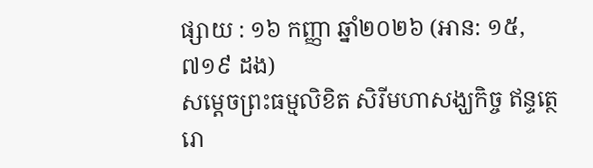ផ្សាយ : ១៦ កញ្ញា ឆ្នាំ២០២៦ (អាន: ១៥,៧១៩ ដង)
សម្ដេចព្រះធម្មលិខិត សិរីមហាសង្ឃកិច្ច ឥន្ទត្ថេរោ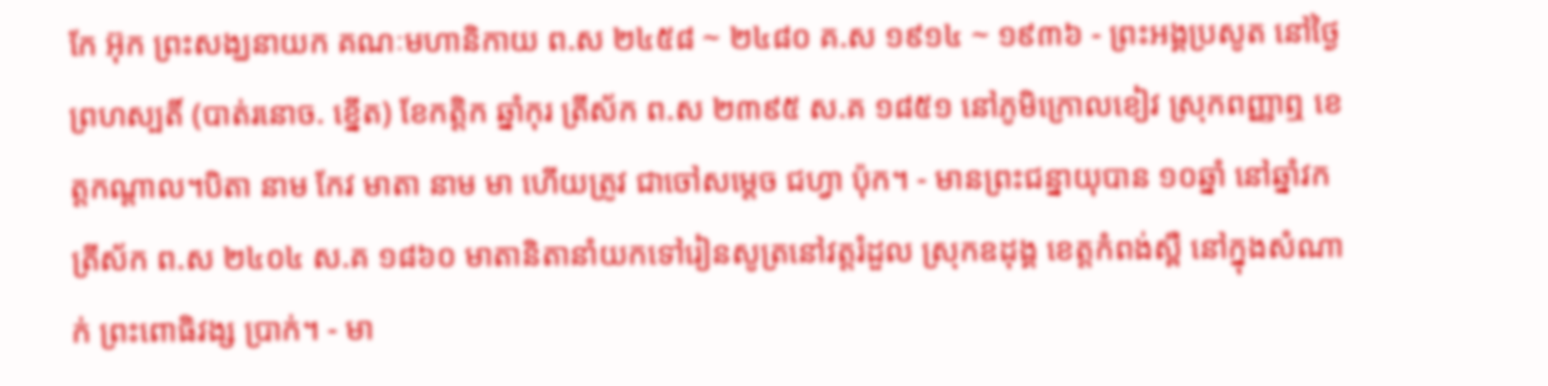កែ អ៊ុក ព្រះសង្ឃនាយក គណៈមហានិកាយ ព.ស ២៤៥៨ ~ ២៤៨០ គ.ស ១៩១៤ ~ ១៩៣៦ - ព្រះអង្គប្រសូត នៅថ្ងៃព្រហស្បតិ៍ (បាត់រនោច. ខ្នើត) ខែកត្ដិក ឆ្នាំកុរ ត្រីស័ក ព.ស ២៣៩៥ ស.គ ១៨៥១ នៅភូមិក្រោលខៀវ ស្រុកពញ្ញាឮ ខេត្តកណ្ដាល។បិតា នាម កែវ មាតា នាម មា ហើយត្រូវ ជាចៅសម្ដេច ជហ្វា ប៉ុក។ - មានព្រះជន្នាយុបាន ១០ឆ្នាំ នៅឆ្នាំវក ត្រីស័ក ព.ស ២៤០៤ ស.គ ១៨៦០ មាតានិតានាំយកទៅរៀនសូត្រនៅវត្តរំដួល ស្រុកឧដុង្គ ខេត្តកំពង់ស្ពឺ នៅក្នុងសំណាក់ ព្រះពោធិវង្ស ប្រាក់។ - មា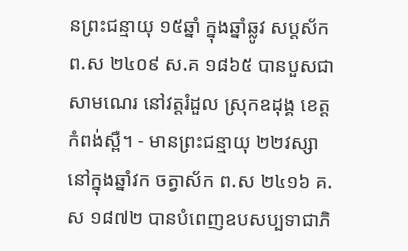នព្រះជន្មាយុ ១៥ឆ្នាំ ក្នុងឆ្នាំឆ្លូវ សប្តស័ក ព.ស ២៤០៩ ស.គ ១៨៦៥ បានបួសជាសាមណេរ នៅវត្តរំដួល ស្រុកឧដុង្គ ខេត្តកំពង់ស្ពឺ។ - មានព្រះជន្មាយុ ២២វស្សា នៅក្នុងឆ្នាំវក ចត្វាស័ក ព.ស ២៤១៦ គ.ស ១៨៧២ បានបំពេញឧបសប្បទាជាភិ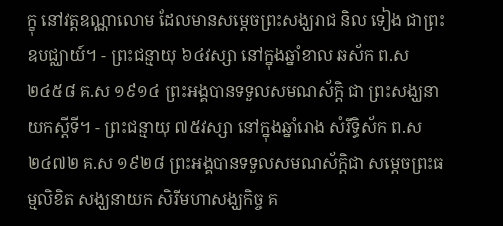ក្ខុ នៅវត្តឧណ្ណាលោម ដែលមានសម្ដេចព្រះសង្ឃរាជ និល ទៀង ជាព្រះឧបជ្ឈាយ៍។ - ព្រះជន្មាយុ ៦៤វស្សា នៅក្នុងឆ្នាំខាល ឆស័ក ព.ស ២៤៥៨ គ.ស ១៩១៤ ព្រះអង្គបានទទួលសមណស័ក្តិ ជា ព្រះសង្ឃនាយកស្ដីទី។ - ព្រះជន្មាយុ ៧៥វស្សា នៅក្នុងឆ្នាំរោង សំរឹទ្ធិស័ក ព.ស ២៤៧២ គ.ស ១៩២៨ ព្រះអង្គបានទទួលសមណស័ក្ដិជា សម្ដេចព្រះធម្មលិខិត សង្ឃនាយក សិរីមហាសង្ឃកិច្ច គ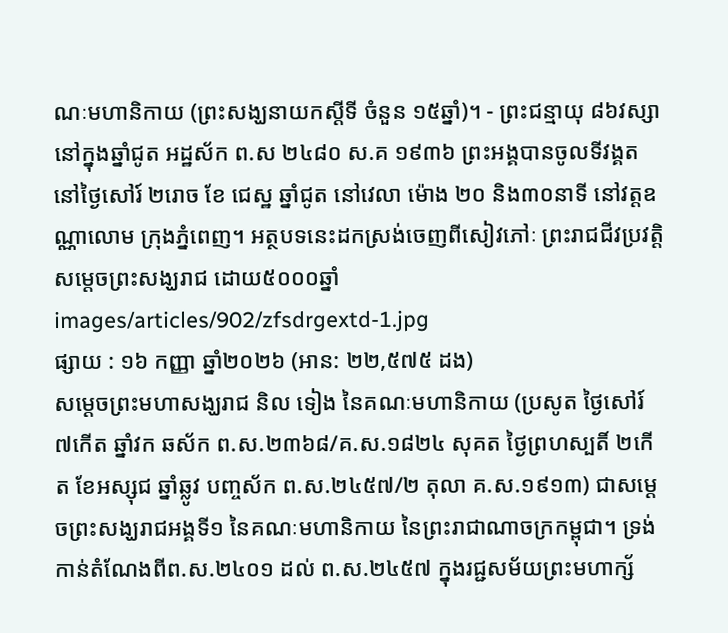ណៈមហានិកាយ (ព្រះសង្ឃនាយកស្ដីទី ចំនួន ១៥ឆ្នាំ)។ - ព្រះជន្មាយុ ៨៦វស្សា នៅក្នុងឆ្នាំជូត អដ្ឋស័ក ព.ស ២៤៨០ ស.គ ១៩៣៦ ព្រះអង្គបានចូលទីវង្គត នៅថ្ងៃសៅរ៍ ២រោច ខែ ជេស្ឋ ឆ្នាំជូត នៅវេលា ម៉ោង ២០ និង៣០នាទី នៅវត្តឧណ្ណាលោម ក្រុងភ្នំពេញ។ អត្ថបទនេះដកស្រង់ចេញពីសៀវភៅៈ ព្រះរាជជីវប្រវត្តិ សម្ដេចព្រះសង្ឃរាជ ដោយ៥០០០ឆ្នាំ
images/articles/902/zfsdrgextd-1.jpg
ផ្សាយ : ១៦ កញ្ញា ឆ្នាំ២០២៦ (អាន: ២២,៥៧៥ ដង)
សម្ដេចព្រះមហាសង្ឃរាជ និល ទៀង នៃគណៈមហានិកាយ (ប្រសូត ថ្ងៃសៅរ៍ ៧កើត ឆ្នាំវក ឆស័ក ព.ស.២៣៦៨/គ.ស.១៨២៤ សុគត ថ្ងៃព្រហស្បតិ៍ ២កើត ខែអស្សុជ ឆ្នាំឆ្លូវ បញ្ចស័ក ព.ស.២៤៥៧/២ តុលា គ.ស.១៩១៣) ជាសម្ដេចព្រះសង្ឃរាជអង្គទី១ នៃគណៈមហានិកាយ នៃព្រះរាជាណាចក្រកម្ពុជា។ ទ្រង់កាន់តំណែងពីព.ស.២៤០១ ដល់ ព.ស.២៤៥៧ ក្នុងរជ្ជសម័យព្រះមហាក្ស័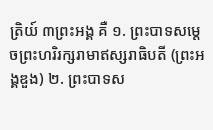ត្រិយ៍ ៣ព្រះអង្គ គឺ ១. ព្រះបាទសម្ដេចព្រះហរិរក្សរាមាឥស្សរាធិបតី (ព្រះអង្គឌួង) ២. ព្រះបាទស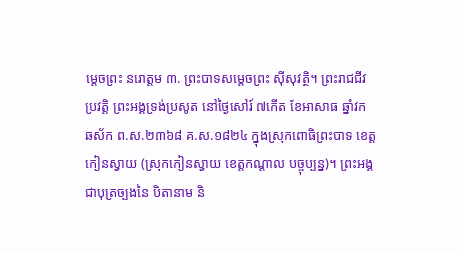ម្ដេចព្រះ នរោត្ដម ៣. ព្រះបាទសម្ដេចព្រះ ស៊ីសុវត្ថិ។ ព្រះរាជជីវប្រវត្តិ ព្រះអង្គទ្រង់ប្រសូត នៅថ្ងៃសៅរ៍ ៧កើត ខែអាសាធ ឆ្នាំវក ឆស័ក ព.ស.២៣៦៨ គ.ស.១៨២៤ ក្នុងស្រុកពោធិព្រះបាទ ខេត្តកៀនស្វាយ (ស្រុកកៀនស្វាយ ខេត្តកណ្ដាល បច្ចុប្បន្ន)។ ព្រះអង្គជាបុត្រច្បងនៃ បិតានាម និ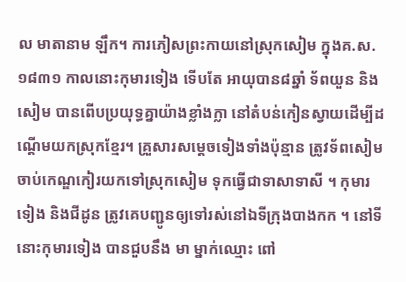ល មាតានាម ឡឹក។ ការភៀសព្រះកាយនៅស្រុកសៀម ក្នុងគ.ស.១៨៣១ កាលនោះកុមារទៀង ទើបតែ អាយុបាន៨ឆ្នាំ ទ័ពយួន និងសៀម បានពើបប្រយុទ្ធគ្នាយ៉ាងខ្លាំងក្លា នៅតំបន់កៀនស្វាយដើម្បីដណ្ដើមយកស្រុកខ្មែរ។ គ្រួសារសម្ដេចទៀងទាំងប៉ុន្មាន ត្រូវទ័ពសៀមចាប់កេណ្ឌកៀរយកទៅស្រុកសៀម ទុកធ្វើជាទាសាទាសី ។ កុមារទៀង និងជីដូន ត្រូវគេបញ្ជូនឲ្យទៅរស់នៅឯទីក្រុងបាងកក ។ នៅទីនោះកុមារទៀង បានជួបនឹង មា ម្នាក់ឈ្មោះ ពៅ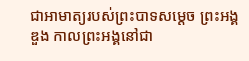ជាអាមាត្យរបស់ព្រះបាទសម្ដេច ព្រះអង្គឌួង កាលព្រះអង្គនៅជា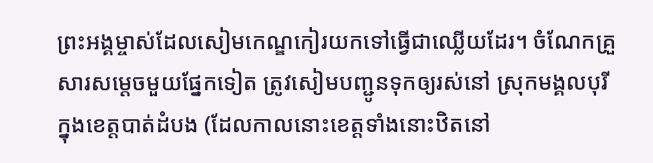ព្រះអង្គម្ចាស់ដែលសៀមកេណ្ឌកៀរយកទៅធ្វើជាឈ្លើយដែរ។ ចំណែកគ្រួសារសម្ដេចមួយផ្នែកទៀត ត្រូវសៀមបញ្ជូនទុកឲ្យរស់នៅ ស្រុកមង្គលបុរី ក្នុងខេត្តបាត់ដំបង (ដែលកាលនោះខេត្តទាំងនោះឋិតនៅ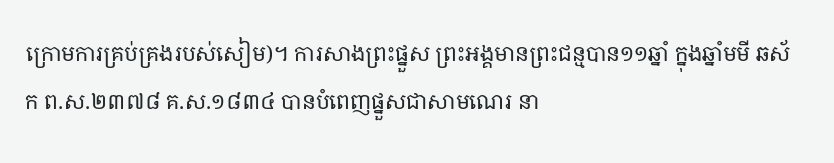ក្រោមការគ្រប់គ្រងរបស់សៀម)។ ការសាងព្រះផ្នួស ព្រះអង្គមានព្រះជន្មបាន១១ឆ្នាំ ក្នុងឆ្នាំមមី ឆស័ក ព.ស.២៣៧៨ គ.ស.១៨៣៤ បានបំពេញផ្នួសជាសាមណេរ នា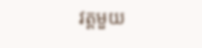វត្តមួយ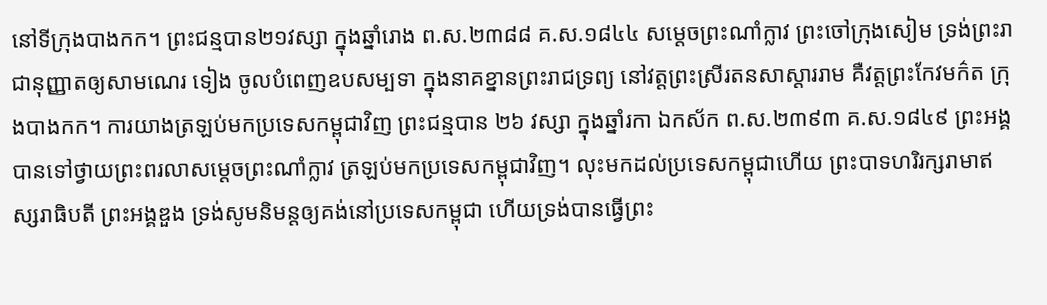នៅទីក្រុងបាងកក។ ព្រះជន្មបាន២១វស្សា ក្នុងឆ្នាំរោង ព.ស.២៣៨៨ គ.ស.១៨៤៤ សម្ដេចព្រះណាំក្លាវ ព្រះចៅក្រុងសៀម ទ្រង់ព្រះរាជានុញ្ញាតឲ្យសាមណេរ ទៀង ចូលបំពេញឧបសម្បទា ក្នុងនាគខ្នានព្រះរាជទ្រព្យ នៅវត្តព្រះស្រីរតនសាស្ដាររាម គឺវត្តព្រះកែវមក៌ត ក្រុងបាងកក។ ការយាងត្រឡប់មកប្រទេសកម្ពុជាវិញ ព្រះជន្មបាន ២៦ វស្សា ក្នុងឆ្នាំរកា ឯកស័ក ព.ស.២៣៩៣ គ.ស.១៨៤៩ ព្រះអង្គបានទៅថ្វាយព្រះពរលាសម្ដេចព្រះណាំក្លាវ ត្រឡប់មកប្រទេសកម្ពុជាវិញ។ លុះមកដល់ប្រទេសកម្ពុជាហើយ ព្រះបាទហរិរក្សរាមាឥស្សរាធិបតី ព្រះអង្គឌួង ទ្រង់សូមនិមន្តឲ្យគង់នៅប្រទេសកម្ពុជា ហើយទ្រង់បានធ្វើព្រះ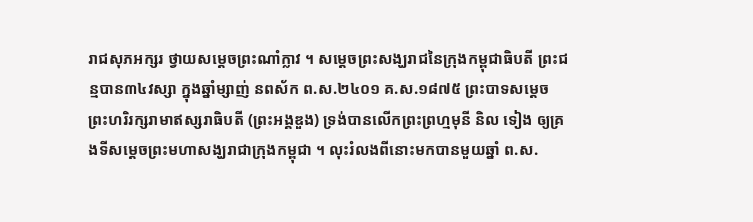រាជសុភអក្សរ ថ្វាយសម្ដេចព្រះណាំក្លាវ ។ សម្ដេចព្រះសង្ឃរាជនៃក្រុងកម្ពុជាធិបតី ព្រះជន្មបាន៣៤វស្សា ក្នុងឆ្នាំម្សាញ់ នពស័ក ព.ស.២៤០១ គ.ស.១៨៧៥ ព្រះបាទសម្ដេចព្រះហរិរក្សរាមាឥស្សរាធិបតី (ព្រះអង្គឌួង) ទ្រង់បានលើកព្រះព្រហ្មមុនី និល ទៀង ឲ្យគ្រងទីសម្ដេចព្រះមហាសង្ឃរាជាក្រុងកម្ពុជា ។ លុះរំលងពីនោះមកបានមួយឆ្នាំ ព.ស.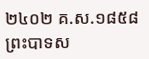២៤០២ គ.ស.១៨៥៨ ព្រះបាទស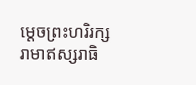ម្ដេចព្រះហរិរក្សរាមាឥស្សរាធិ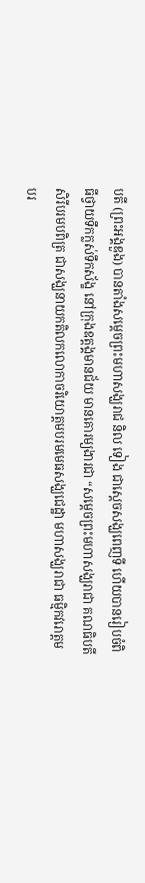បតី (ព្រះអង្គឌួង) បានតាំងសម្ដេចព្រះមហាសង្ឃរាជ និល ទៀង ជាស្ដេចសង្ឃពេញទី ហើយបានរៀបចំពិធីថ្វាយទឹកក្លស់ទឹកស័ង្ខ នៅក្រុងឧត្ដង្គមានជ័យ មានគោរម្យងារជា “សម្ដេចព្រះមហាសង្ឃរាជា គណធិបតី សិរីបរមបពិត្រ ជាសង្ឃនាយកតិលកលោកាចរិយោត្ដមបរមមេធសង្ឃជេដ្ឋា មហាសង្ឃរាជា ធម្មិកវរោត្ដមបរ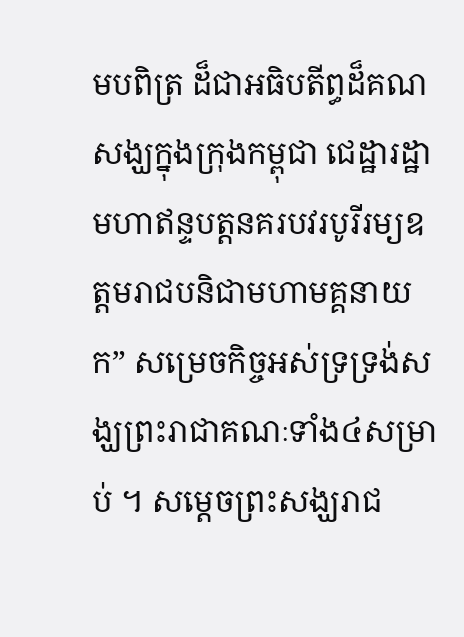មបពិត្រ ដ៏ជាអធិបតីព្ធដ៏គណសង្ឃក្នុងក្រុងកម្ពុជា ជេដ្ឋារដ្ឋាមហាឥន្ទបត្តនគរបវរបូរីរម្យឧត្ដមរាជបនិជាមហាមគ្គនាយក” សម្រេចកិច្ចអស់ទ្រទ្រង់សង្ឃព្រះរាជាគណៈទាំង៤សម្រាប់ ។ សម្ដេចព្រះសង្ឃរាជ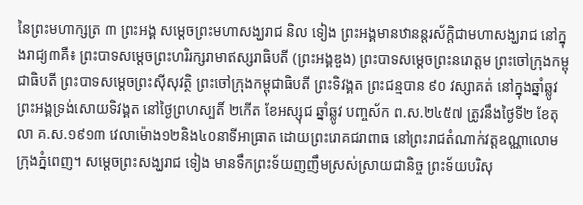នៃព្រះមហាក្សត្រ ៣ ព្រះអង្គ សម្ដេចព្រះមហាសង្ឃរាជ និល ទៀង ព្រះអង្គមានឋានន្តរស័ក្ដិជាមហាសង្ឃរាជ នៅក្នុងរាជ្យ៣គឺ៖ ព្រះបាទសម្ដេចព្រះហរិរក្សរាមាឥស្សរាធិបតី (ព្រះអង្គឌួង) ព្រះបាទសម្ដេចព្រះនរោត្ដម ព្រះចៅក្រុងកម្ពុជាធិបតី ព្រះបាទសម្ដេចព្រះស៊ីសុវត្ថិ ព្រះចៅក្រុងកម្ពុជាធិបតី ព្រះទិវង្គត ព្រះជន្មបាន ៩០ វស្សាគត់ នៅក្នុងឆ្នាំឆ្លូវ ព្រះអង្គទ្រង់សោយទិវង្គត នៅថ្ងៃព្រហស្បតិ៍ ២កើត ខែអស្សុជ ឆ្នាំឆ្លូវ បញ្ចស័ក ព.ស.២៤៥៧ ត្រូវនឹងថ្ងៃទី២ ខែតុលា គ.ស.១៩១៣ វេលាម៉ោង១២និង៤០នាទីអាធ្រាត ដោយព្រះរោគជរាពាធ នៅព្រះរាជតំណាក់វត្តឧណ្ណាលោម ក្រុងភ្នំពេញ។ សម្តេចព្រះសង្ឃរាជ ទៀង មានទឹកព្រះទ័យញញឹមស្រស់ស្រាយជានិច្ច ព្រះទ័យបរិសុ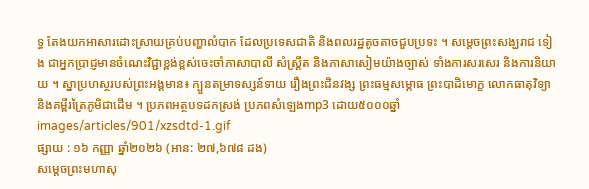ទ្ធ តែងយកអាសារដោះស្រាយគ្រប់បញ្ហាលំបាក ដែលប្រទេសជាតិ និងពលរដ្ឋតូចតាចជួបប្រទះ ។ សម្តេចព្រះសង្ឃរាជ ទៀង ជាអ្នកប្រាជ្ញមានចំណេះវិជ្ជាខ្ពង់ខ្ពស់ចេះចាំភាសាបាលី សំស្រ្តឹត និងភាសាសៀមយ៉ាងច្បាស់ ទាំងការសរសេរ និងការនិយាយ ។ ស្នាប្រហស្ថរបស់ព្រះអង្គមាន៖ ក្បួនតម្រាទស្សន៍ទាយ រឿងព្រះជិនវង្ស ព្រះធម្មសម្ភោធ ព្រះបាដិមោក្ខ លោកធាតុវិទ្យា និងគម្ពីរត្រៃភូមិជាដើម ។ ប្រភពអត្ថបទដកស្រង់ ប្រភពសំឡេងmp3 ដោយ៥០០០ឆ្នាំ
images/articles/901/xzsdtd-1.gif
ផ្សាយ : ១៦ កញ្ញា ឆ្នាំ២០២៦ (អាន: ២៧,៦៧៨ ដង)
សម្ដេចព្រះមហាសុ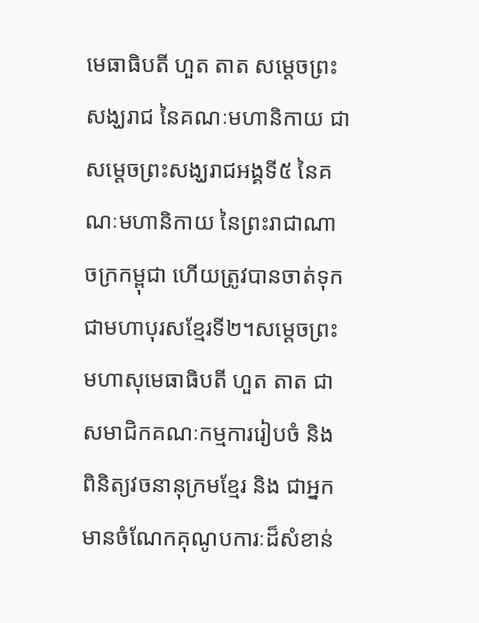មេធាធិបតី ហួត តាត សម្ដេចព្រះសង្ឃរាជ នៃគណៈមហានិកាយ ជាសម្ដេចព្រះសង្ឃរាជអង្គទី៥ នៃគណៈមហានិកាយ នៃព្រះរាជាណាចក្រកម្ពុជា ហើយត្រូវបានចាត់ទុកជាមហាបុរសខ្មែរទី២។សម្តេចព្រះមហាសុមេធាធិបតី ហួត តាត ជាសមាជិកគណៈកម្មការរៀបចំ និង ពិនិត្យវចនានុក្រមខ្មែរ និង ជាអ្នកមានចំណែកគុណូបការៈដ៏សំខាន់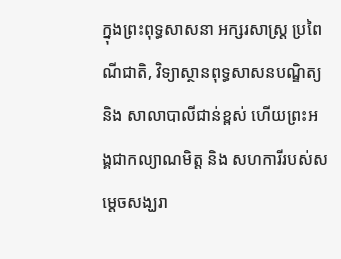ក្នុងព្រះពុទ្ធសាសនា អក្សរសាស្ត្រ ប្រពៃណីជាតិ, វិទ្យាស្ថានពុទ្ធសាសនបណ្ឌិត្យ និង សាលាបាលីជាន់ខ្ពស់ ហើយព្រះអង្គជាកល្យាណមិត្ត និង សហការីរបស់សម្តេចសង្ឃរា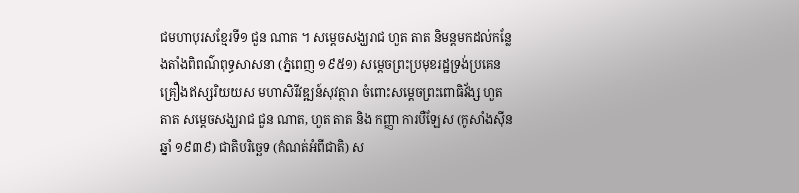ជមហាបុរសខ្មែរទី១ ជួន ណាត ។ សម្ដេចសង្ឃរាជ ហួត តាត និមន្ដមកដល់កន្លែងតាំងពិពណ៌ពុទ្ធសាសនា (ភ្នំពេញ ១៩៥១) សម្ដេចព្រះប្រមុខរដ្ឋទ្រង់ប្រគេនគ្រឿងឥស្សរិយយស មហាសិរីវឌ្ឍន៍សុវត្ថារា ចំពោះសម្ដេចព្រះពោធិវ័ង្ស ហួត តាត សម្ដេចសង្ឃរាជ ជួន ណាត, ហួត តាត និង កញ្ញា ការបឺឡែស (កូសាំងស៊ីន ឆ្នាំ ១៩៣៩) ជាតិបរិច្ឆេទ (កំណត់អំពីជាតិ) ស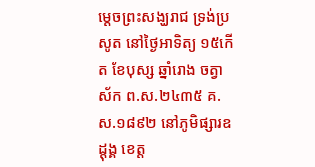ម្ដេចព្រះសង្ឃរាជ ទ្រង់ប្រសូត នៅថ្ងៃអាទិត្យ ១៥កើត ខែបុស្ស ឆ្នាំរោង ចត្វាស័ក ព.ស.២៤៣៥ គ.ស.១៨៩២ នៅភូមិផ្សារឧដ្ដុង្គ ខេត្ត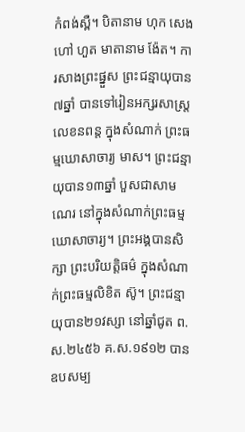កំពង់ស្ពឺ។ បិតានាម ហុក សេង ហៅ ហួត មាតានាម ង៉ែត។ ការសាងព្រះផ្នួស ព្រះជន្មាយុបាន៧ឆ្នាំ បានទៅរៀនអក្សរសាស្ត្រ លេខនពន្ត ក្នុងសំណាក់ ព្រះធម្មឃោសាចារ្យ មាស។ ព្រះជន្មាយុបាន១៣ឆ្នាំ បួសជាសាមណេរ នៅក្នុងសំណាក់ព្រះធម្មឃោសាចារ្យ។ ព្រះអង្គបានសិក្សា ព្រះបរិយត្តិធម៌ ក្នុងសំណាក់ព្រះធម្មលិខិត ស៊ូ។ ព្រះជន្មាយុបាន២១វស្សា នៅឆ្នាំជូត ព.ស.២៤៥៦ គ.ស.១៩១២ បានឧបសម្ប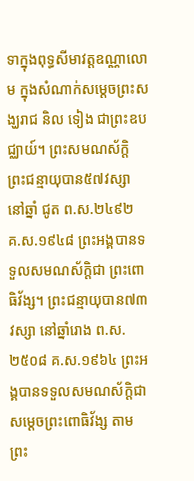ទាក្នុងពុទ្ធសីមាវត្តឧណ្ណាលោម ក្នុងសំណាក់សម្ដេចព្រះសង្ឃរាជ និល ទៀង ជាព្រះឧបជ្ឈាយ៍។ ព្រះសមណស័ក្ដិ ព្រះជន្មាយុបាន៥៧វស្សា នៅឆ្នាំ ជូត ព.ស.២៤៩២ គ.ស.១៩៤៨ ព្រះអង្គបានទទួលសមណស័ក្ដិជា ព្រះពោធិវ័ង្ស។ ព្រះជន្មាយុបាន៧៣វស្សា នៅឆ្នាំរោង ព.ស.២៥០៨ គ.ស.១៩៦៤ ព្រះអង្គបានទទួលសមណស័ក្ដិជា សម្ដេចព្រះពោធិវ័ង្ស តាមព្រះ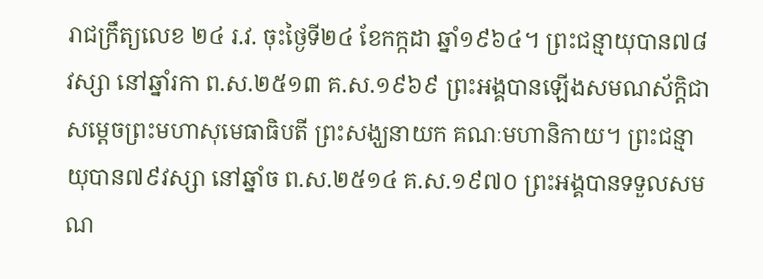រាជក្រឹត្យលេខ ២៤ រ.វ. ចុះថ្ងៃទី២៤ ខែកក្កដា ឆ្នាំ១៩៦៤។ ព្រះជន្មាយុបាន៧៨វស្សា នៅឆ្នាំរកា ព.ស.២៥១៣ គ.ស.១៩៦៩ ព្រះអង្គបានឡើងសមណស័ក្ដិជា សម្ដេចព្រះមហាសុមេធាធិបតី ព្រះសង្ឃនាយក គណៈមហានិកាយ។ ព្រះជន្មាយុបាន៧៩វស្សា នៅឆ្នាំច ព.ស.២៥១៤ គ.ស.១៩៧០ ព្រះអង្គបានទទួលសមណ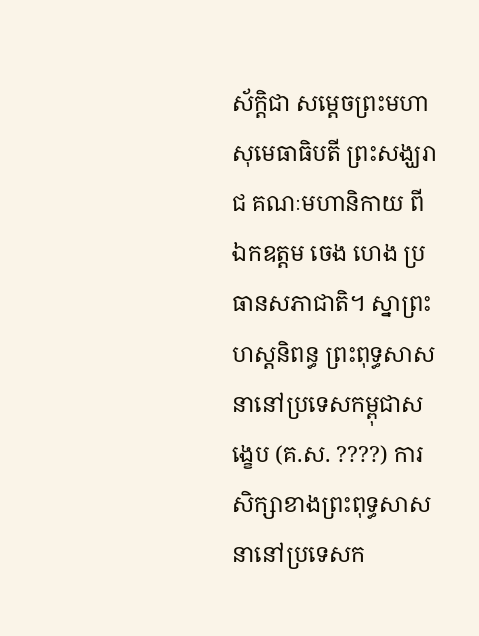ស័ក្ដិជា សម្ដេចព្រះមហាសុមេធាធិបតី ព្រះសង្ឃរាជ គណៈមហានិកាយ ពីឯកឧត្ដម ចេង ហេង ប្រធានសភាជាតិ។ ស្នាព្រះហស្តនិពន្ធ ព្រះពុទ្ធសាសនានៅប្រទេសកម្ពុជាសង្ខេប (គ.ស. ????) ការសិក្សាខាងព្រះពុទ្ធសាសនានៅប្រទេសក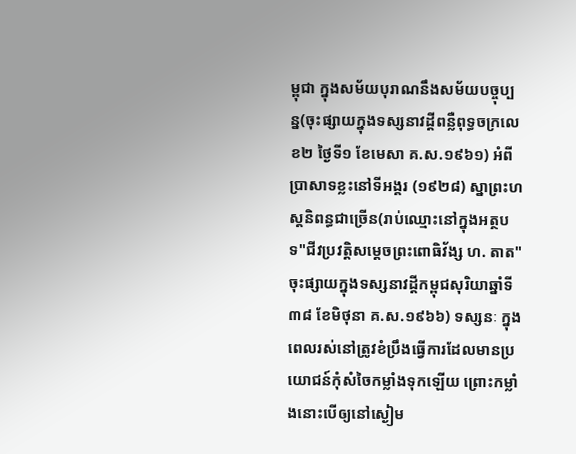ម្ពុជា ក្នុងសម័យបុរាណនឹងសម័យបច្ចុប្បន្ន(ចុះផ្សាយក្នុងទស្សនាវដ្ដីពន្លឺពុទ្ធចក្រលេខ២ ថ្ងៃទី១ ខែមេសា គ.ស.១៩៦១) អំពីប្រាសាទខ្លះនៅទីអង្គរ (១៩២៨) ស្នាព្រះហស្តនិពន្ធជាច្រើន(រាប់ឈ្មោះនៅក្នុងអត្ថបទ"ជីវប្រវត្តិសម្ដេចព្រះពោធិវ័ង្ស ហ. តាត" ចុះផ្សាយក្នុងទស្សនាវដ្ដីកម្ពុជសុរិយាឆ្នាំទី៣៨ ខែមិថុនា គ.ស.១៩៦៦) ទស្សនៈ ក្នុងពេលរស់នៅត្រូវខំប្រឹងធ្វើការដែលមានប្រយោជន៍កុំសំចៃកម្លាំងទុកឡើយ ព្រោះកម្លាំងនោះបើឲ្យនៅស្ងៀម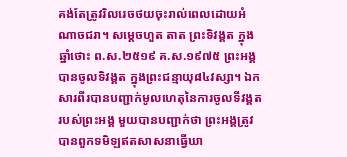គង់តែត្រូវរិលរេចថយចុះរាល់ពេលដោយអំណាចជរា។ សម្តេចហួត តាត ព្រះទិវង្គត ក្នុងឆ្នាំថោះ ព.ស.២៥១៩ គ.ស.១៩៧៥ ព្រះអង្គបានចូលទិវង្គត ក្នុងព្រះជន្មាយុ៨៤វស្សា។ ឯកសារពីរបានបញ្ជាក់មូលហេតុនៃការចូលទីវង្គតរបស់ព្រះអង្គ មួយបានបញ្ជាក់ថា ព្រះអង្គត្រូវបានពួកទមិឡឥតសាសនាធ្វើឃា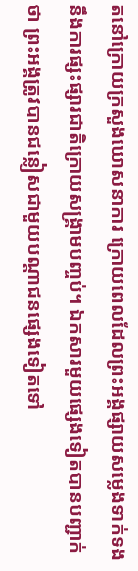តនៅក្រោយក្រសួងឃោសនាការ ក្រោយពេលដែលព្រះអង្គផ្សាយសម្លេងទាក់ទងនឹងការផ្សះផ្សារជាតិក្រោយសង្គ្រាមបញ្ចប់។ ឯកសារមួយផ្សេងទៀតបានបញ្ជាក់ថា ព្រះអង្គត្រូវបានជន្លៀសជាមួយបណ្តាជនផ្សេងទៀតទៅ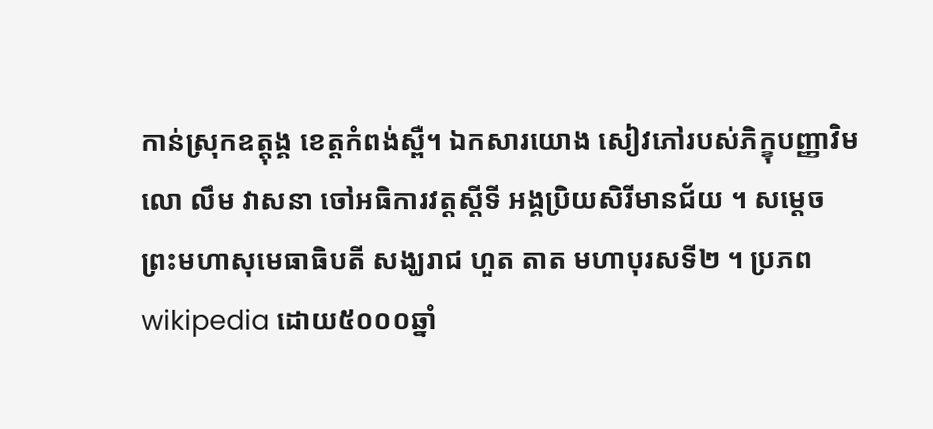កាន់ស្រុកឧត្តុង្គ ខេត្តកំពង់ស្ពឺ។ ឯកសារយោង សៀវភៅរបស់ភិក្ខុបញ្ញាវិមលោ លឹម វាសនា ចៅអធិការវត្តស្ដីទី អង្គប្រិយសិរីមានជ័យ ។ សម្តេចព្រះមហាសុមេធាធិបតី សង្ឃរាជ ហួត តាត មហាបុរសទី២ ។ ប្រភពwikipedia ដោយ៥០០០ឆ្នាំ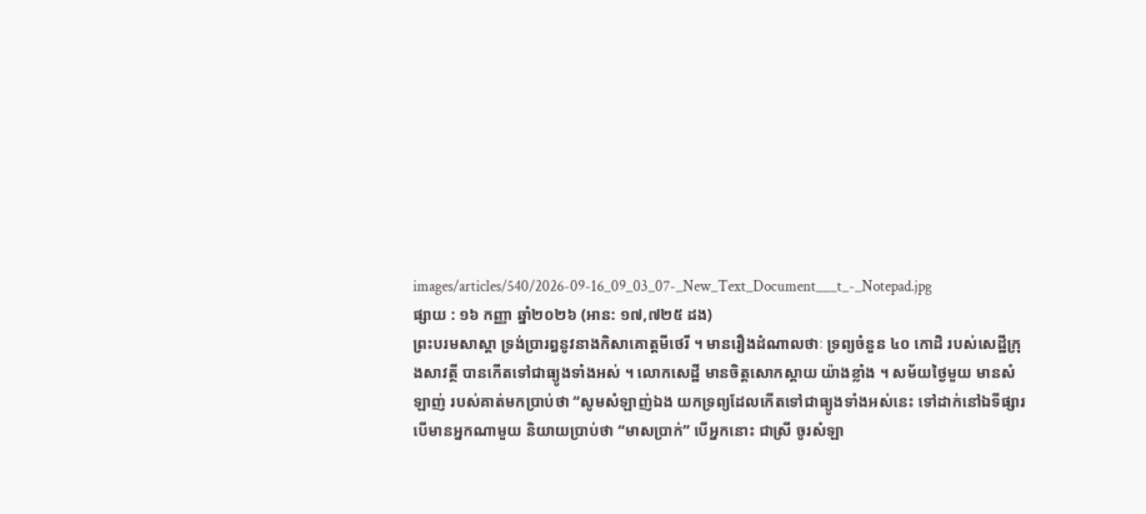images/articles/540/2026-09-16_09_03_07-_New_Text_Document___t_-_Notepad.jpg
ផ្សាយ : ១៦ កញ្ញា ឆ្នាំ២០២៦ (អាន: ១៧,៧២៥ ដង)
ព្រះបរមសាស្តា ទ្រង់ប្រារឰនូវនាងកិសាគោត្តមីថេរី ។ មានរឿងដំណាលថាៈ ទ្រព្យចំនួន ៤០ កោដិ របស់សេដ្ឋីក្រុងសាវត្ថី បានកើតទៅជាធ្យូងទាំងឣស់ ។ លោកសេដ្ឋី មានចិត្តសោកស្តាយ យ៉ាងខ្លាំង ។ សម័យថ្ងៃមួយ មានសំឡាញ់ របស់គាត់មកប្រាប់ថា “សូមសំឡាញ់ឯង យកទ្រព្យដែលកើតទៅជាធ្យូងទាំងឣស់នេះ ទៅដាក់នៅឯទីផ្សារ បើមានឣ្នកណាមួយ និយាយប្រាប់ថា “មាសប្រាក់” បើឣ្នកនោះ ជាស្រី ចូរសំឡា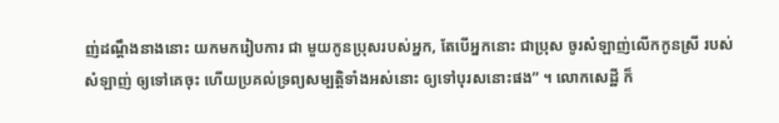ញ់ដណ្តឹងនាងនោះ យកមករៀបការ ជា មួយកូនប្រុសរបស់ឣ្នក, តែបើឣ្នកនោះ ជាប្រុស ចូរសំឡាញ់លើកកូនស្រី របស់សំឡាញ់ ឲ្យទៅគេចុះ ហើយប្រគល់ទ្រព្យសម្បត្តិទាំងឣស់នោះ ឲ្យទៅបុរសនោះផង” ។ លោកសេដ្ឋី ក៏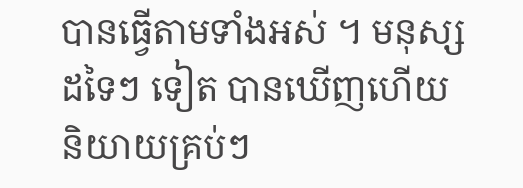បានធ្វើតាមទាំងឣស់ ។ មនុស្សដទៃៗ ទៀត បានឃើញហើយ និយាយគ្រប់ៗ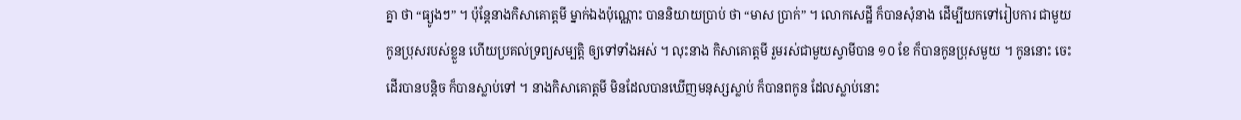គ្នា ថា “ធ្យូងៗ” ។ ប៉ុន្តែនាងកិសាគោត្តមី ម្នាក់ឯងប៉ុណ្ណោះ បាននិយាយប្រាប់ ថា “មាស ប្រាក់” ។ លោកសេដ្ឋី ក៏បានសុំនាង ដើម្បីយកទៅរៀបការ ជាមួយកូនប្រុសរបស់ខ្លួន ហើយប្រគល់ទ្រព្យសម្បត្តិ ឲ្យទៅទាំងឣស់ ។ លុះនាង កិសាគោត្តមី រួមរស់ជាមួយស្វាមីបាន ១០ ខែ ក៏បានកូនប្រុសមួយ ។ កូននោះ ចេះដើរបានបន្តិច ក៏បានស្លាប់ទៅ ។ នាងកិសាគោត្តមី មិនដែលបានឃើញមនុស្សស្លាប់ ក៏បានពកូន ដែលស្លាប់នោះ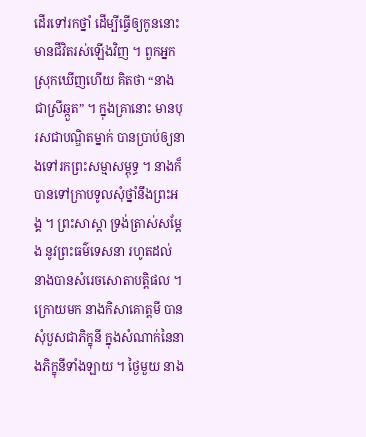ដើរទៅរកថ្នាំ ដើម្បីធ្វើឲ្យកូននោះ មានជីវិតរស់ឡើងវិញ ។ ពួកឣ្នកស្រុកឃើញហើយ គិតថា “នាងជាស្រីឆ្កួត” ។ ក្នុងគ្រានោះ មានបុរសជាបណ្ឌិតម្នាក់ បានប្រាប់ឲ្យនាងទៅរកព្រះសម្មាសម្ពុទ្ធ ។ នាងក៏បានទៅក្រាបទូលសុំថ្នាំនឹងព្រះឣង្គ ។ ព្រះសាស្តា ទ្រង់ត្រាស់សម្តែង នូវព្រះធម៌ទេសនា រហូតដល់ នាងបានសំរេចសោតាបត្តិផល ។ ក្រោយមក នាងកិសាគោត្តមី បាន សុំបួសជាភិក្ខុនី ក្នុងសំណាក់នៃនាងភិក្ខុនីទាំងឡាយ ។ ថ្ងៃមួយ នាង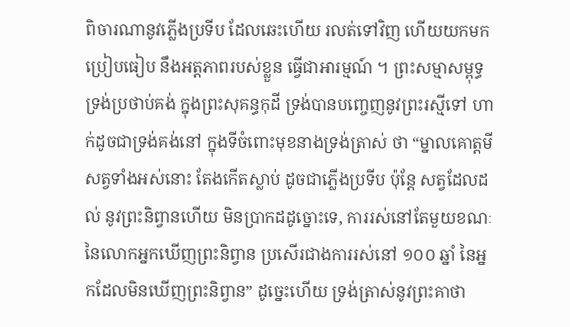ពិចារណានូវភ្លើងប្រទីប ដែលឆេះហើយ រលត់ទៅវិញ ហើយយកមកប្រៀបធៀប នឹងឣត្តភាពរបស់ខ្លួន ធ្វើជាឣារម្មណ៍ ។ ព្រះសម្មាសម្ពុទ្ធ ទ្រង់ប្រថាប់គង់ ក្នុងព្រះសុគន្ធកុដី ទ្រង់បានបញ្ចេញនូវព្រះរស្មីទៅ ហាក់ដូចជាទ្រង់គង់នៅ ក្នុងទីចំពោះមុខនាងទ្រង់ត្រាស់ ថា “ម្នាលគោត្តមី សត្វទាំងឣស់នោះ តែងកើតស្លាប់ ដូចជាភ្លើងប្រទីប ប៉ុន្តែ សត្វដែលដល់ នូវព្រះនិព្វានហើយ មិនប្រាកដដូច្នោះទេ, ការរស់នៅតែមួយខណៈ នៃលោកឣ្នកឃើញព្រះនិព្វាន ប្រសើរជាងការរស់នៅ ១០០ ឆ្នាំ នៃឣ្នកដែលមិនឃើញព្រះនិព្វាន” ដូច្នេះហើយ ទ្រង់ត្រាស់នូវព្រះគាថា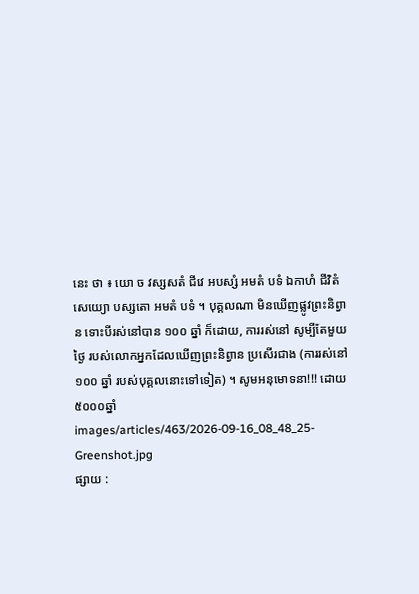នេះ ថា ៖ យោ ច វស្សសតំ ជីវេ ឣបស្សំ ឣមតំ បទំ ឯកាហំ ជីវិតំ សេយ្យោ បស្សតោ ឣមតំ បទំ ។ បុគ្គលណា មិនឃើញផ្លូវព្រះនិព្វាន ទោះបីរស់នៅបាន ១០០ ឆ្នាំ ក៏ដោយ, ការរស់នៅ សូម្បីតែមួយថ្ងៃ របស់លោកឣ្នកដែលឃើញព្រះនិព្វាន ប្រសើរជាង (ការរស់នៅ ១០០ ឆ្នាំ របស់បុគ្គលនោះទៅទៀត) ។ សូមអនុមោទនា!!! ដោយ៥០០០ឆ្នាំ
images/articles/463/2026-09-16_08_48_25-Greenshot.jpg
ផ្សាយ :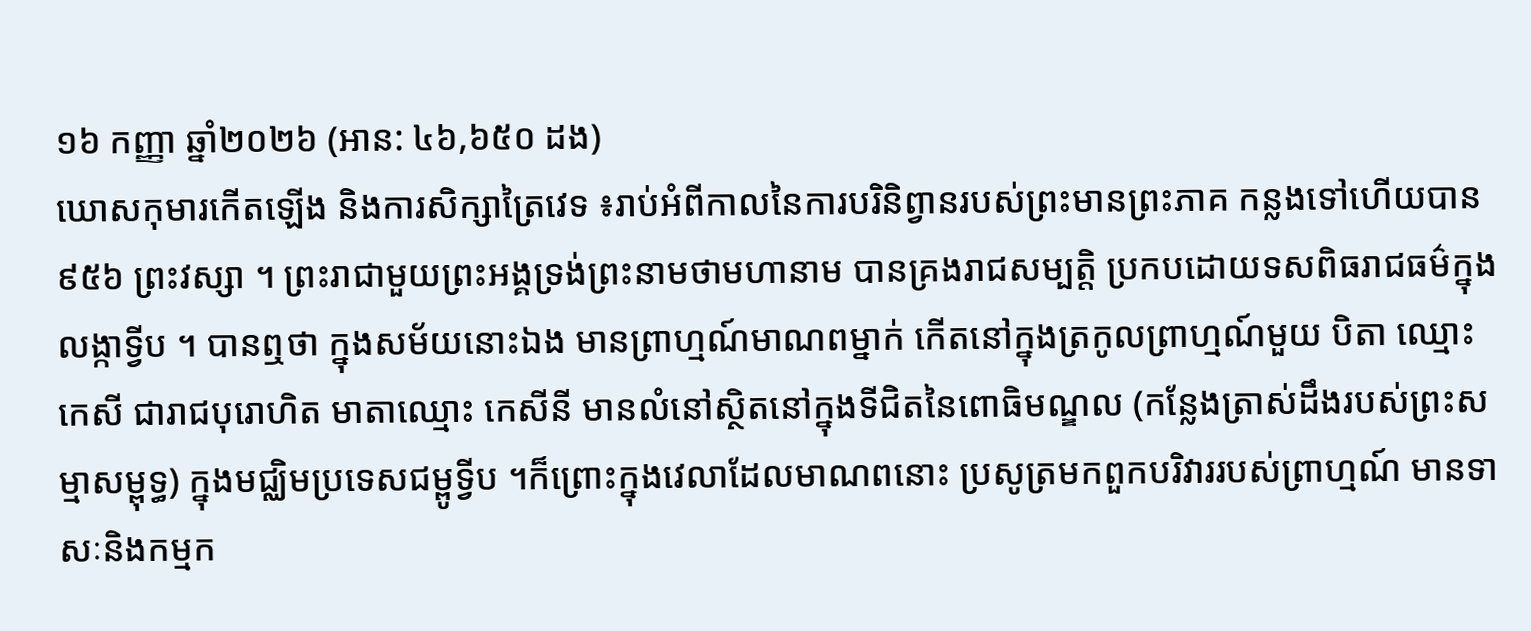១៦ កញ្ញា ឆ្នាំ២០២៦ (អាន: ៤៦,៦៥០ ដង)
ឃោសកុមារកើតឡើង និងការសិក្សាត្រៃវេទ ៖រាប់អំពីកាលនៃការបរិនិព្វានរបស់ព្រះមានព្រះភាគ កន្លងទៅហើយបាន ៩៥៦ ព្រះវស្សា ។ ព្រះរាជាមួយព្រះអង្គទ្រង់ព្រះនាមថាមហានាម បានគ្រងរាជសម្បត្តិ ប្រកបដោយទសពិធរាជធម៌ក្នុងលង្កាទ្វីប ។ បានឮថា ក្នុងសម័យនោះឯង មានព្រាហ្មណ៍មាណពម្នាក់ កើតនៅក្នុងត្រកូលព្រាហ្មណ៍មួយ បិតា ឈ្មោះ កេសី ជារាជបុរោហិត មាតាឈ្មោះ កេសីនី មានលំនៅស្ថិតនៅក្នុងទីជិតនៃពោធិមណ្ឌល (កន្លែងត្រាស់ដឹងរបស់ព្រះសម្មាសម្ពុទ្ធ) ក្នុងមជ្ឈិមប្រទេសជម្ពូទ្វីប ។ក៏ព្រោះក្នុងវេលាដែលមាណពនោះ ប្រសូត្រមកពួកបរិវាររបស់ព្រាហ្មណ៍ មានទាសៈនិងកម្មក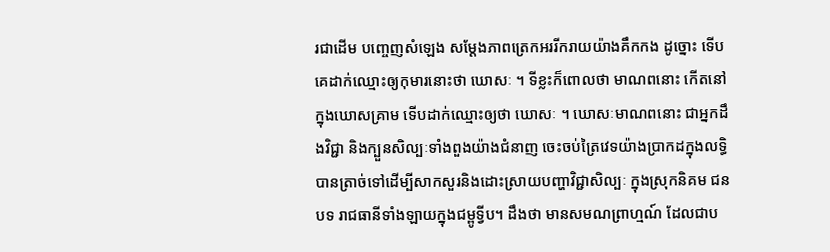រជាដើម បញ្ចេញសំឡេង សម្តែងភាពត្រេកអររីករាយយ៉ាងគឹកកង ដូច្នោះ ទើបគេដាក់ឈ្មោះឲ្យកុមារនោះថា ឃោសៈ ។ ទីខ្លះក៏ពោលថា មាណពនោះ កើតនៅក្នុងឃោសគ្រាម ទើបដាក់ឈ្មោះឲ្យថា ឃោសៈ ។ ឃោសៈមាណពនោះ ជាអ្នកដឹងវិជ្ជា និងក្បួនសិល្បៈទាំងពួងយ៉ាងជំនាញ ចេះចប់ត្រៃវេទយ៉ាងប្រាកដក្នុងលទ្ធិ បានត្រាច់ទៅដើម្បីសាកសួរនិងដោះស្រាយបញ្ហាវិជ្ជាសិល្បៈ ក្នុងស្រុកនិគម ជនបទ រាជធានីទាំងឡាយក្នុងជម្ពូទ្វីប។ ដឹងថា មានសមណព្រាហ្មណ៍ ដែលជាប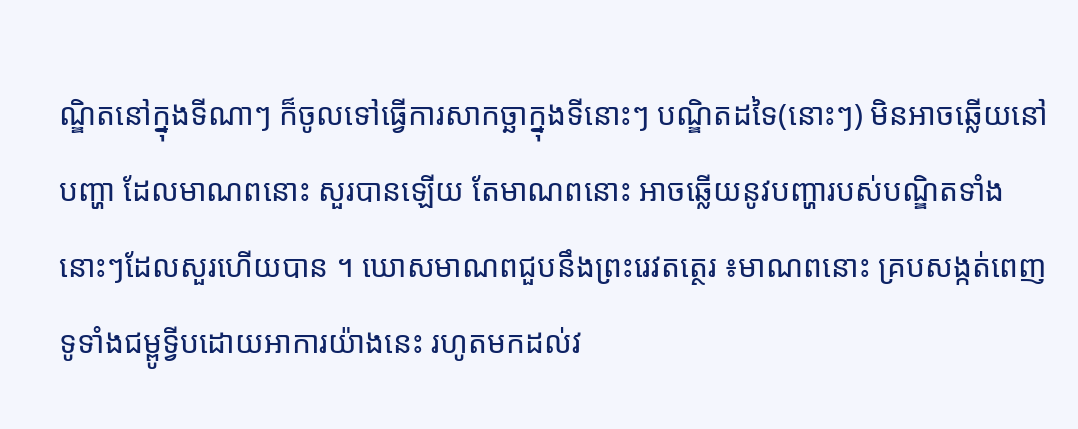ណ្ឌិតនៅក្នុងទីណាៗ ក៏ចូលទៅធ្វើការសាកច្ឆាក្នុងទីនោះៗ បណ្ឌិតដទៃ(នោះៗ) មិនអាចឆ្លើយនៅបញ្ហា ដែលមាណពនោះ សួរបានឡើយ តែមាណពនោះ អាចឆ្លើយនូវបញ្ហារបស់បណ្ឌិតទាំងនោះៗដែលសួរហើយបាន ។ ឃោសមាណពជួបនឹងព្រះរេវតត្ថេរ ៖មាណពនោះ គ្របសង្កត់ពេញ ទូទាំងជម្ពូទ្វីបដោយអាការយ៉ាងនេះ រហូតមកដល់វ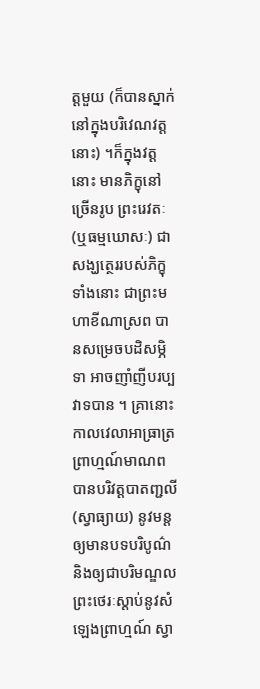ត្តមួយ (ក៏បានស្នាក់នៅក្នុងបរិវេណវត្តនោះ) ។ក៏ក្នុងវត្តនោះ មានភិក្ខុនៅច្រើនរូប ព្រះរេវតៈ (ឬធម្មឃោសៈ) ជាសង្ឃត្ថេររបស់ភិក្ខុទាំងនោះ ជាព្រះមហាខីណាស្រព បានសម្រេចបដិសម្ភិទា អាចញាំញីបរប្បវាទបាន ។ គ្រានោះ កាលវេលាអាធ្រាត្រ ព្រាហ្មណ៍មាណព បានបរិវត្តបាតញ្ជលី (ស្វាធ្យាយ) នូវមន្តឲ្យមានបទបរិបូណ៌ និងឲ្យជាបរិមណ្ឌល ព្រះថេរៈស្តាប់នូវសំឡេងព្រាហ្មណ៍ ស្វា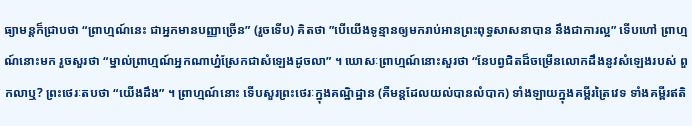ធ្យាមន្តក៏ជ្រាបថា “ព្រាហ្មណ៍នេះ ជាអ្នកមានបញ្ញាច្រើន” (រួចទើប) គិតថា ”បើយើងទូន្មានឲ្យមករាប់អានព្រះពុទ្ធសាសនាបាន នឹងជាការល្អ” ទើបហៅ ព្រាហ្មណ៍នោះមក រួចសួរថា “ម្នាល់ព្រាហ្មណ៍អ្នកណាហ៎្នស្រែកជាសំឡេងដូចលា” ។ ឃោសៈព្រាហ្មណ៍នោះសួរថា “នែបព្វជិតដ៏ចម្រើនលោកដឹងនូវសំឡេងរបស់ ពួកលាឬ? ព្រះថេរៈតបថា “យើងដឹង” ។ ព្រាហ្មណ៍នោះ ទើបសួរព្រះថេរៈក្នុងគណ្ឋិដ្ឋាន (គឺមន្តដែលយល់បានលំបាក) ទាំងឡាយក្នុងគម្ពីរត្រៃវេទ ទាំងគម្ពីរឥតិ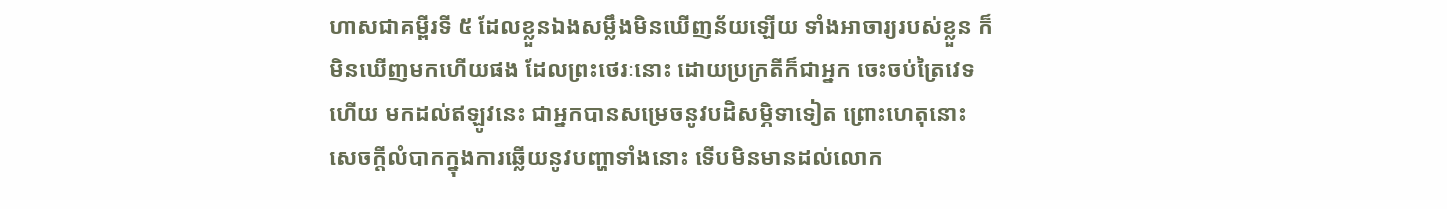ហាសជាគម្ពីរទី ៥ ដែលខ្លួនឯងសម្លឹងមិនឃើញន័យឡើយ ទាំងអាចារ្យរបស់ខ្លួន ក៏មិនឃើញមកហើយផង ដែលព្រះថេរៈនោះ ដោយប្រក្រតីក៏ជាអ្នក ចេះចប់ត្រៃវេទហើយ មកដល់ឥឡូវនេះ ជាអ្នកបានសម្រេចនូវបដិសម្ភិទាទៀត ព្រោះហេតុនោះ សេចក្តីលំបាកក្នុងការឆ្លើយនូវបញ្ហាទាំងនោះ ទើបមិនមានដល់លោក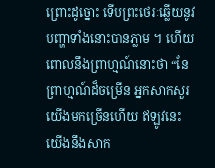ព្រោះដូច្នោះ ទើបព្រះថេរៈឆ្លើយនូវបញ្ហាទាំងនោះបានភ្លាម ។ ហើយពោលនឹងព្រាហ្មណ៍នោះថា “នែព្រាហ្មណ៍ដ៏ចម្រើន អ្នកសាកសួរយើងមកច្រើនហើយ ឥឡូវនេះ យើងនឹងសាក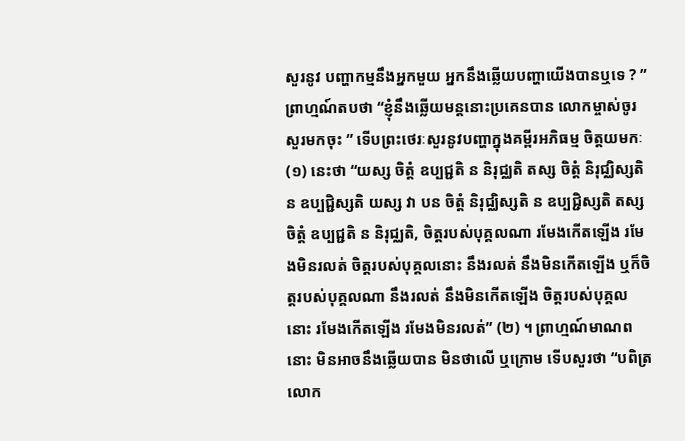សួរនូវ បញ្ហាកម្មនឹងអ្នកមួយ អ្នកនឹងឆ្លើយបញ្ហាយើងបានឬទេ ? ” ព្រាហ្មណ៍តបថា “ខ្ញុំនឹងឆ្លើយមន្តនោះប្រគេនបាន លោកម្ចាស់ចូរសួរមកចុះ ” ទើបព្រះថេរៈសួរនូវបញ្ហាក្នុងគម្ពីរអភិធម្ម ចិត្តយមកៈ (១) នេះថា “យស្ស ចិត្តំ ឧប្បជ្ជតិ ន និរុជ្ឈតិ តស្ស ចិត្តំ និរុជ្ឈិស្សតិ ន ឧប្បជ្ជិស្សតិ យស្ស វា បន ចិត្តំ និរុជ្ឈិស្សតិ ន ឧប្បជ្ជិស្សតិ តស្ស ចិត្តំ ឧប្បជ្ជតិ ន និរុជ្ឈតិ, ចិត្តរបស់បុគ្គលណា រមែងកើតឡើង រមែងមិនរលត់ ចិត្តរបស់បុគ្គលនោះ នឹងរលត់ នឹងមិនកើតឡើង ឬក៏ចិត្តរបស់បុគ្គលណា នឹងរលត់ នឹងមិនកើតឡើង ចិត្តរបស់បុគ្គលនោះ រមែងកើតឡើង រមែងមិនរលត់” (២) ។ ព្រាហ្មណ៍មាណពនោះ មិនអាចនឹងឆ្លើយបាន មិនថាលើ ឬក្រោម ទើបសួរថា “បពិត្រលោក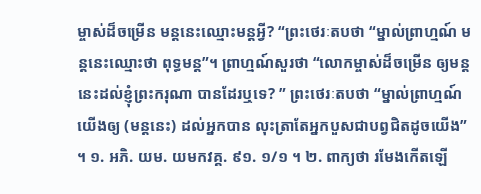ម្ចាស់ដ៏ចម្រើន មន្តនេះឈ្មោះមន្តអ្វី? “ព្រះថេរៈតបថា “ម្នាល់ព្រាហ្មណ៍ មន្តនេះឈ្មោះថា ពុទ្ធមន្ត”។ ព្រាហ្មណ៍សួរថា “លោកម្ចាស់ដ៏ចម្រើន ឲ្យមន្តនេះដល់ខ្ញុំព្រះករុណា បានដែរឬទេ? ” ព្រះថេរៈតបថា “ម្នាល់ព្រាហ្មណ៍ យើងឲ្យ (មន្តនេះ) ដល់អ្នកបាន លុះត្រាតែអ្នកបួសជាបព្វជិតដូចយើង” ។ ១. អភិ. យម. យមកវគ្គ. ៩១. ១/១ ។ ២. ពាក្យថា រមែងកើតឡើ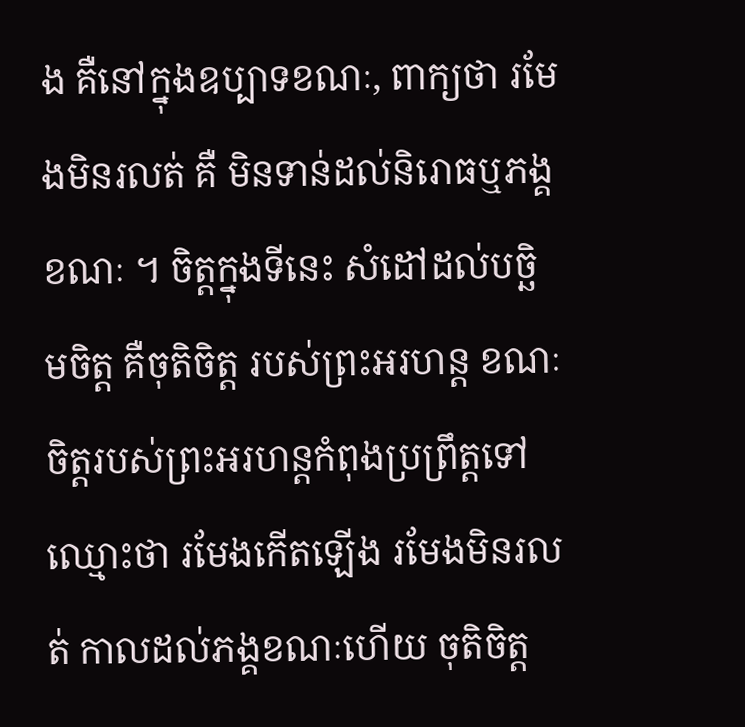ង គឺនៅក្នុងឧប្បាទខណៈ, ពាក្យថា រមែងមិនរលត់ គឺ មិនទាន់ដល់និរោធឬភង្គខណៈ ។ ចិត្តក្នុងទីនេះ សំដៅដល់បច្ឆិមចិត្ត គឺចុតិចិត្ត របស់ព្រះអរហន្ត ខណៈចិត្តរបស់ព្រះអរហន្តកំពុងប្រព្រឹត្តទៅ ឈ្មោះថា រមែងកើតឡើង រមែងមិនរលត់ កាលដល់ភង្គខណៈហើយ ចុតិចិត្ត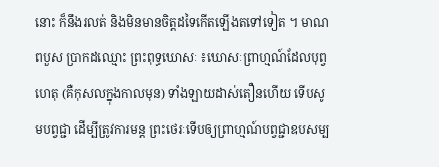នោះ ក៏នឹងរលត់ និងមិនមានចិត្តដទៃកើតឡើងតទៅទៀត ។ មាណពបួស ប្រាកដឈ្មោះ ព្រះពុទ្ធឃោសៈ ៖ឃោសៈព្រាហ្មណ៍ដែលបុព្វហេតុ (គឺកុសលក្នុងកាលមុន) ទាំងឡាយដាស់តឿនហើយ ទើបសូមបព្វជ្ជា ដើម្បីត្រូវការមន្ត ព្រះថេរៈទើបឲ្យព្រាហ្មណ៍បព្វជ្ជាឧបសម្ប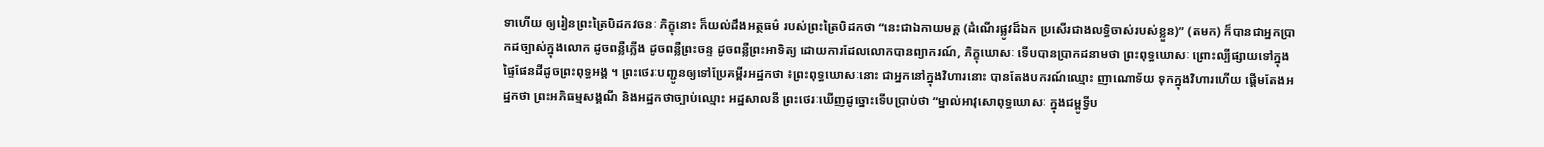ទាហើយ ឲ្យរៀនព្រះត្រៃបិដកវចនៈ ភិក្ខុនោះ ក៏យល់ដឹងអត្ថធម៌ របស់ព្រះត្រៃបិដកថា “នេះជាឯកាយមគ្គ (ដំណើរផ្លូវដ៏ឯក ប្រសើរជាងលទ្ធិចាស់របស់ខ្លួន)” (តមក) ក៏បានជាអ្នកប្រាកដច្បាស់ក្នុងលោក ដូចពន្លឺភ្លើង ដូចពន្លឺព្រះចន្ទ ដូចពន្លឺព្រះអាទិត្យ ដោយការដែលលោកបានព្យាករណ៍, ភិក្ខុឃោសៈ ទើបបានប្រាកដនាមថា ព្រះពុទ្ធឃោសៈ ព្រោះល្បីផ្សាយទៅក្នុងផ្ទៃផែនដីដូចព្រះពុទ្ធអង្គ ។ ព្រះថេរៈបញ្ជូនឲ្យទៅប្រែគម្ពីរអដ្ឋកថា ៖ព្រះពុទ្ធឃោសៈនោះ ជាអ្នកនៅក្នុងវិហារនោះ បានតែងបករណ៍ឈ្មោះ ញាណោទ័យ ទុកក្នុងវិហារហើយ ផ្តើមតែងអដ្ឋកថា ព្រះអភិធម្មសង្គណី និងអដ្ឋកថាច្បាប់ឈ្មោះ អដ្ឋសាលនី ព្រះថេរៈឃើញដូច្នោះទើបប្រាប់ថា “ម្នាល់អាវុសោពុទ្ធឃោសៈ ក្នុងជម្ពូទ្វីប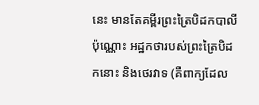នេះ មានតែគម្ពីរព្រះត្រៃបិដកបាលីប៉ុណ្ណោះ អដ្ឋកថារបស់ព្រះត្រៃបិដកនោះ និងថេរវាទ (គឺពាក្យដែល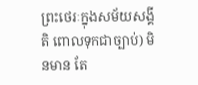ព្រះថេរៈក្នុងសម័យសង្គីតិ ពោលទុកជាច្បាប់) មិនមាន តែ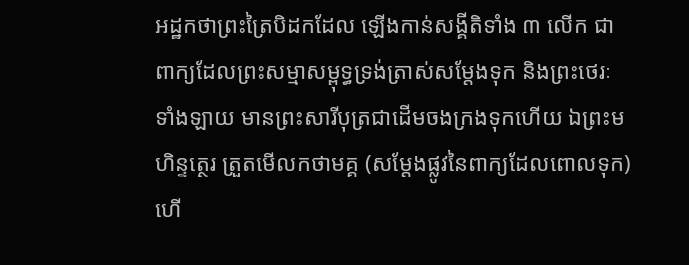អដ្ឋកថាព្រះត្រៃបិដកដែល ឡើងកាន់សង្គីតិទាំង ៣ លើក ជាពាក្យដែលព្រះសម្មាសម្ពុទ្ធទ្រង់ត្រាស់សម្តែងទុក និងព្រះថេរៈទាំងឡាយ មានព្រះសារីបុត្រជាដើមចងក្រងទុកហើយ ឯព្រះមហិន្ទត្ថេរ ត្រួតមើលកថាមគ្គ (សម្តែងផ្លូវនៃពាក្យដែលពោលទុក) ហើ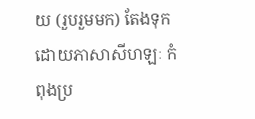យ (រួបរួមមក) តែងទុកដោយភាសាសីហឡៈ កំពុងប្រ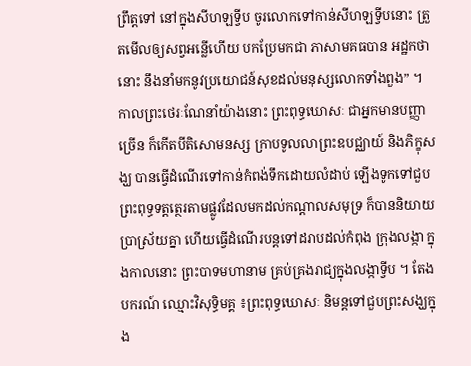ព្រឹត្តទៅ នៅក្នុងសីហឡទ្វីប ចូរលោកទៅកាន់សីហឡទ្វីបនោះ ត្រួតមើលឲ្យសព្វអន្លើហើយ បកប្រែមកជា ភាសាមគធបាន អដ្ឋកថានោះ នឹងនាំមកនូវប្រយោជន៍សុខដល់មនុស្សលោកទាំងពួង” ។ កាលព្រះថេរៈណែនាំយ៉ាងនោះ ព្រះពុទ្ធឃោសៈ ជាអ្នកមានបញ្ញាច្រើន ក៏កើតបីតិសោមនស្ស ក្រាបទូលលាព្រះឧបជ្ឈាយ៍ និងភិក្ខុសង្ឃ បានធ្វើដំណើរទៅកាន់កំពង់ទឹកដោយលំដាប់ ឡើងទូកទៅជួបព្រះពុទ្ធទត្តត្ថេរតាមផ្លូវដែលមកដល់កណ្តាលសមុទ្រ ក៏បាននិយាយប្រាស្រ័យគ្នា ហើយធ្វើដំណើរបន្តទៅដរាបដល់កំពុង ក្រុងលង្កា ក្នុងកាលនោះ ព្រះបាទមហានាម គ្រប់គ្រងរាជ្យក្នុងលង្កាទ្វីប ។ តែងបករណ៍ ឈ្មោះវិសុទ្ធិមគ្គ ៖ព្រះពុទ្ធឃោសៈ និមន្តទៅជួបព្រះសង្ឃក្នុង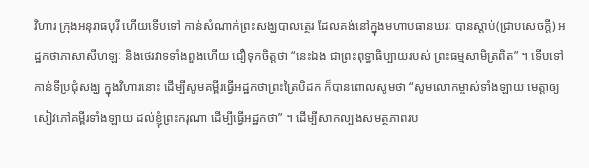វិហារ ក្រុងអនុរាធបុរី ហើយទើបទៅ កាន់សំណាក់ព្រះសង្ឃបាលត្ថេរ ដែលគង់នៅក្នុងមហាបធានឃរៈ បានស្តាប់(ជ្រាបសេចក្តី) អដ្ឋកថាភាសាសីហឡៈ និងថេរវាទទាំងពួងហើយ ជឿទុកចិត្តថា “នេះឯង ជាព្រះពុទ្ធាធិប្បាយរបស់ ព្រះធម្មសាមិត្រពិត” ។ ទើបទៅកាន់ទីប្រជុំសង្ឃ ក្នុងវិហារនោះ ដើម្បីសូមគម្ពីរធ្វើអដ្ឋកថាព្រះត្រៃបិដក ក៏បានពោលសូមថា “សូមលោកម្ចាស់ទាំងឡាយ មេត្តាឲ្យសៀវភៅគម្ពីរទាំងឡាយ ដល់ខ្ញុំព្រះករុណា ដើម្បីធ្វើអដ្ឋកថា” ។ ដើម្បីសាកល្បងសមត្ថភាពរប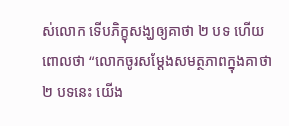ស់លោក ទើបភិក្ខុសង្ឃឲ្យគាថា ២ បទ ហើយពោលថា “លោកចូរសម្តែងសមត្ថភាពក្នុងគាថា ២ បទនេះ យើង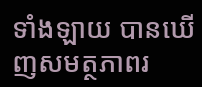ទាំងឡាយ បានឃើញសមត្ថភាពរ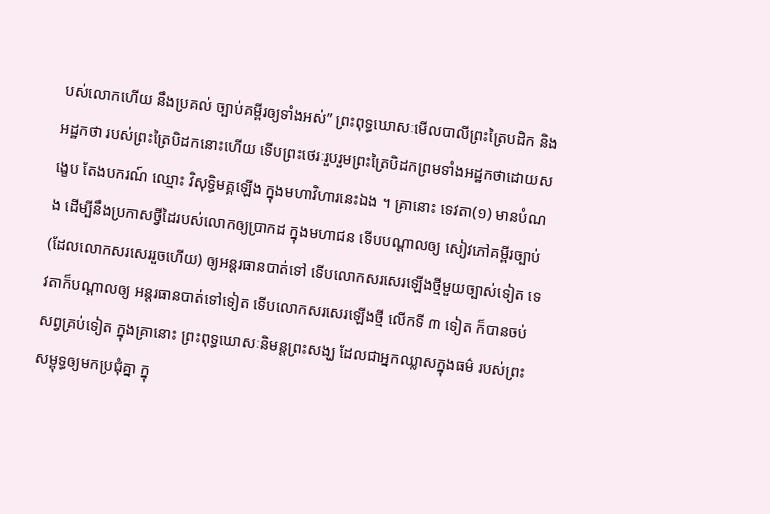បស់លោកហើយ នឹងប្រគល់ ច្បាប់គម្ពីរឲ្យទាំងអស់” ព្រះពុទ្ធឃោសៈមើលបាលីព្រះត្រៃបដិក និងអដ្ឋកថា របស់ព្រះត្រៃបិដកនោះហើយ ទើបព្រះថេរៈរួបរួមព្រះត្រៃបិដកព្រមទាំងអដ្ឋកថាដោយសង្ខេប តែងបករណ៍ ឈ្មោះ វិសុទ្ធិមគ្គឡើង ក្នុងមហាវិហារនេះឯង ។ គ្រានោះ ទេវតា(១) មានបំណង ដើម្បីនឹងប្រកាសថ្វីដៃរបស់លោកឲ្យប្រាកដ ក្នុងមហាជន ទើបបណ្តាលឲ្យ សៀវភៅគម្ពីរច្បាប់ (ដែលលោកសរសេររួចហើយ) ឲ្យអន្តរធានបាត់ទៅ ទើបលោកសរសេរឡើងថ្មីមួយច្បាស់ទៀត ទេវតាក៏បណ្តាលឲ្យ អន្តរធានបាត់ទៅទៀត ទើបលោកសរសេរឡើងថ្មី លើកទី ៣ ទៀត ក៏បានចប់សព្វគ្រប់ទៀត ក្នុងគ្រានោះ ព្រះពុទ្ធឃោសៈនិមន្តព្រះសង្ឃ ដែលជាអ្នកឈ្លាសក្នុងធម៌ របស់ព្រះសម្ពុទ្ធឲ្យមកប្រជុំគ្នា ក្នុ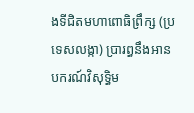ងទីជិតមហាពោធិព្រឹក្ស (ប្រទេសលង្កា) ប្រារព្ធនឹងអានបករណ៍វិសុទ្ធិម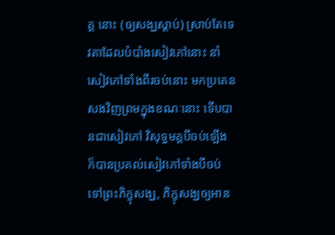គ្គ នោះ (ឲ្យសង្ឃស្តាប់) ស្រាប់តែទេវតាដែលបំបាំងសៀវភៅនោះ នាំសៀវភៅទាំងពីរចប់នោះ មកប្រគេនសងវិញព្រមក្នុងខណៈនោះ ទើបបានជាសៀវភៅ វិសុទ្ធមគ្គបីចប់ឡើង ក៏បានប្រគល់សៀវភៅទាំងបីចប់ ទៅព្រះភិក្ខុសង្ឃ, ភិក្ខុសង្ឃឲ្យអាន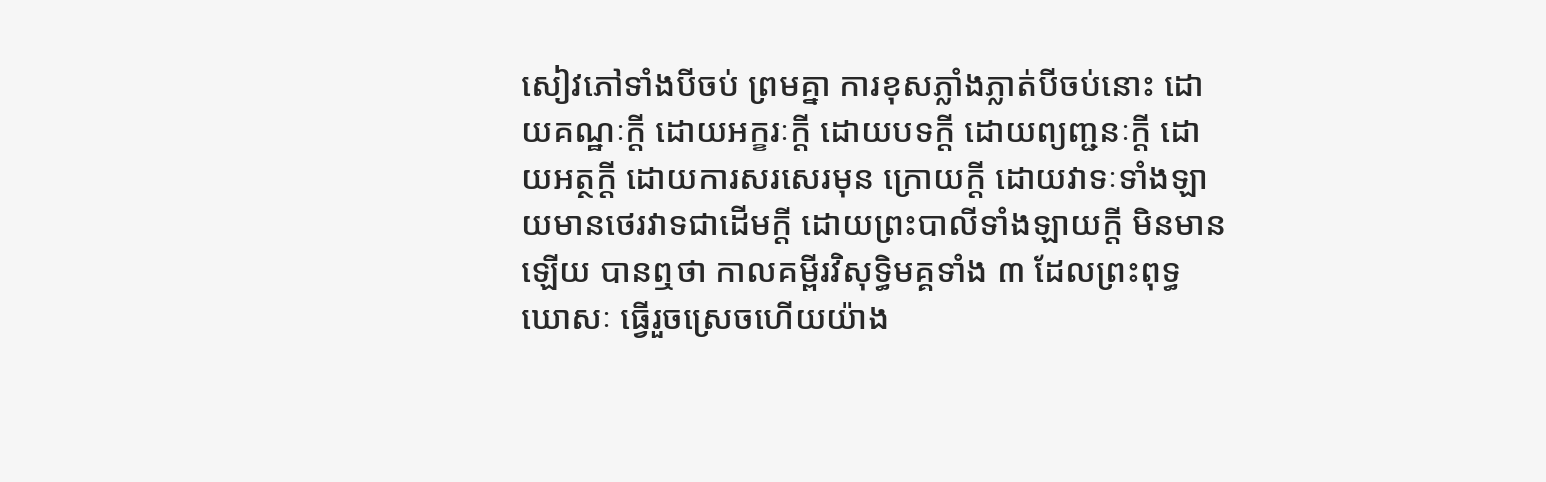សៀវភៅទាំងបីចប់ ព្រមគ្នា ការខុសភ្លាំងភ្លាត់បីចប់នោះ ដោយគណ្ឋៈក្តី ដោយអក្ខរៈក្តី ដោយបទក្តី ដោយព្យញ្ជនៈក្តី ដោយអត្ថក្តី ដោយការសរសេរមុន ក្រោយក្តី ដោយវាទៈទាំងឡាយមានថេរវាទជាដើមក្តី ដោយព្រះបាលីទាំងឡាយក្តី មិនមានឡើយ បានឮថា កាលគម្ពីរវិសុទ្ធិមគ្គទាំង ៣ ដែលព្រះពុទ្ធឃោសៈ ធ្វើរួចស្រេចហើយយ៉ាង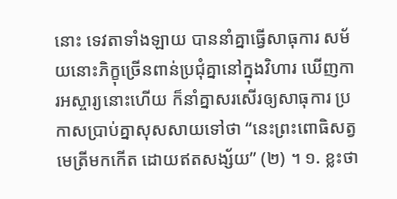នោះ ទេវតាទាំងឡាយ បាននាំគ្នាធ្វើសាធុការ សម័យនោះភិក្ខុច្រើនពាន់ប្រជុំគ្នានៅក្នុងវិហារ ឃើញការអស្ចារ្យនោះហើយ ក៏នាំគ្នាសរសើរឲ្យសាធុការ ប្រកាសប្រាប់គ្នាសុសសាយទៅថា “នេះព្រះពោធិសត្វ មេត្រីមកកើត ដោយឥតសង្ស័យ” (២) ។ ១. ខ្លះថា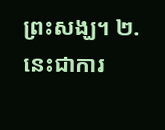ព្រះសង្ឃ។ ២. នេះជាការ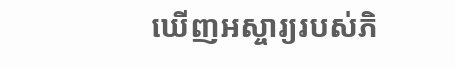ឃើញអស្ចារ្យរបស់ភិ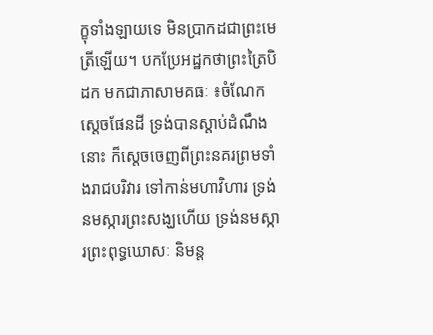ក្ខុទាំងឡាយទេ មិនប្រាកដជាព្រះមេត្រីឡើយ។ បកប្រែអដ្ឋកថាព្រះត្រៃបិដក មកជាភាសាមគធៈ ៖ចំណែកស្តេចផែនដី ទ្រង់បានស្តាប់ដំណឹងនោះ ក៏ស្តេចចេញពីព្រះនគរព្រមទាំងរាជបរិវារ ទៅកាន់មហាវិហារ ទ្រង់នមស្ការព្រះសង្ឃហើយ ទ្រង់នមស្ការព្រះពុទ្ធឃោសៈ និមន្ត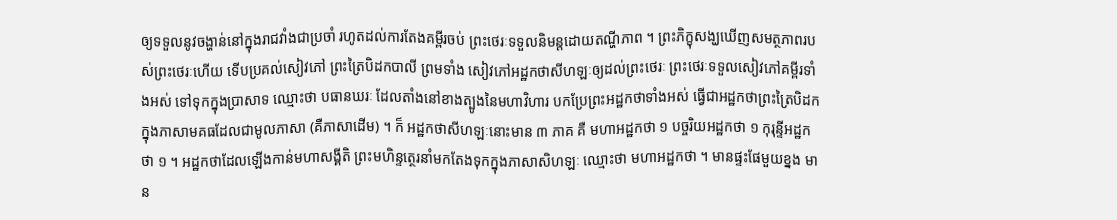ឲ្យទទួលនូវចង្ហាន់នៅក្នុងរាជវាំងជាប្រចាំ រហូតដល់ការតែងគម្ពីរចប់ ព្រះថេរៈទទួលនិមន្តដោយតណ្ហីភាព ។ ព្រះភិក្ខុសង្ឃឃើញសមត្ថភាពរបស់ព្រះថេរៈហើយ ទើបប្រគល់សៀវភៅ ព្រះត្រៃបិដកបាលី ព្រមទាំង សៀវភៅអដ្ឋកថាសីហឡៈឲ្យដល់ព្រះថេរៈ ព្រះថេរៈទទួលសៀវភៅគម្ពីរទាំងអស់ ទៅទុកក្នុងប្រាសាទ ឈ្មោះថា បធានឃរៈ ដែលតាំងនៅខាងត្បូងនៃមហាវិហារ បកប្រែព្រះអដ្ឋកថាទាំងអស់ ធ្វើជាអដ្ឋកថាព្រះត្រៃបិដក ក្នុងភាសាមគធដែលជាមូលភាសា (គឺភាសាដើម) ។ ក៏ អដ្ឋកថាសីហឡៈនោះមាន ៣ ភាគ គឺ មហាអដ្ឋកថា ១ បច្ចរិយអដ្ឋកថា ១ កុរុន្ទីអដ្ឋកថា ១ ។ អដ្ឋកថាដែលឡើងកាន់មហាសង្គីតិ ព្រះមហិន្ទត្ថេរនាំមកតែងទុកក្នុងភាសាសិហឡៈ ឈ្មោះថា មហាអដ្ឋកថា ។ មានផ្ទះផែមួយខ្នង មាន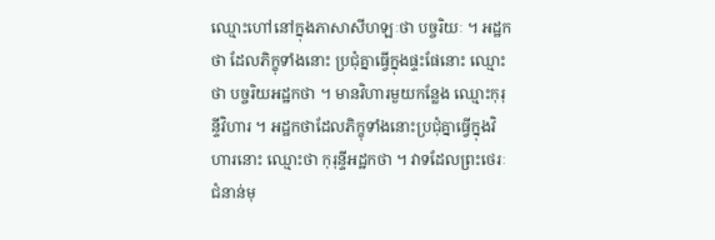ឈ្មោះហៅនៅក្នុងភាសាសីហឡៈថា បច្ចរិយៈ ។ អដ្ឋកថា ដែលភិក្ខុទាំងនោះ ប្រជុំគ្នាធ្វើក្នុងផ្ទះផែនោះ ឈ្មោះថា បច្ចរិយអដ្ឋកថា ។ មានវិហារមួយកន្លែង ឈ្មោះកុរុន្ទីវិហារ ។ អដ្ឋកថាដែលភិក្ខុទាំងនោះប្រជុំគ្នាធ្វើក្នុងវិហារនោះ ឈ្មោះថា កុរុន្ទីអដ្ឋកថា ។ វាទដែលព្រះថេរៈជំនាន់មុ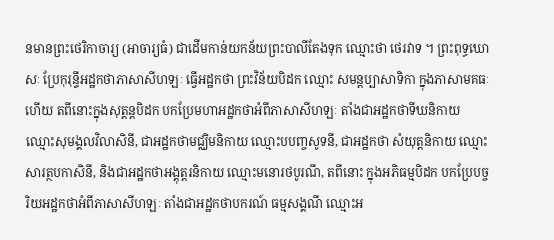នមានព្រះថេរិកាចារ្យ (អាចារ្យធំ) ជាដើមកាន់យកន័យព្រះបាលីតែងទុក ឈ្មោះថា ថេរវាទ ។ ព្រះពុទ្ធឃោសៈ ប្រែកុរុន្ទីអដ្ឋកថាភាសាសីហឡៈ ធ្វើអដ្ឋកថា ព្រះវិន័យបិដក ឈ្មោះ សមន្តប្បាសាទិកា ក្នុងភាសាមគធៈហើយ តពីនោះក្នុងសុត្តន្តបិដក បកប្រែមហាអដ្ឋកថាអំពីភាសាសីហឡៈ តាំងជាអដ្ឋកថាទីឃនិកាយ ឈ្មោះសុមង្គលវិលាសិនី, ជាអដ្ឋកថាមជ្ឈិមនិកាយ ឈ្មោះបបញ្ចសូទនី, ជាអដ្ឋកថា សំយុត្តនិកាយ ឈ្មោះ សារត្ថបកាសិនី, និងជាអដ្ឋកថាអង្គុត្តរនិកាយ ឈ្មោះមនោរថបូរណី, តពីនោះ ក្នុងអភិធម្មបិដក បកប្រែបច្ចរិយអដ្ឋកថាអំពីភាសាសីហឡៈ តាំងជាអដ្ឋកថាបករណ៍ ធម្មសង្គណី ឈ្មោះអ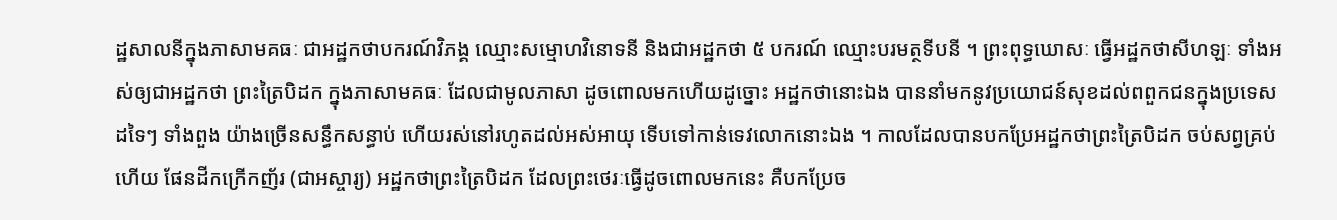ដ្ឋសាលនីក្នុងភាសាមគធៈ ជាអដ្ឋកថាបករណ៍វិភង្គ ឈ្មោះសម្មោហវិនោទនី និងជាអដ្ឋកថា ៥ បករណ៍ ឈ្មោះបរមត្ថទីបនី ។ ព្រះពុទ្ធឃោសៈ ធ្វើអដ្ឋកថាសីហឡៈ ទាំងអស់ឲ្យជាអដ្ឋកថា ព្រះត្រៃបិដក ក្នុងភាសាមគធៈ ដែលជាមូលភាសា ដូចពោលមកហើយដូច្នោះ អដ្ឋកថានោះឯង បាននាំមកនូវប្រយោជន៍សុខដល់ពពួកជនក្នុងប្រទេសដទៃៗ ទាំងពួង យ៉ាងច្រើនសន្ធឹកសន្ធាប់ ហើយរស់នៅរហូតដល់អស់អាយុ ទើបទៅកាន់ទេវលោកនោះឯង ។ កាលដែលបានបកប្រែអដ្ឋកថាព្រះត្រៃបិដក ចប់សព្វគ្រប់ហើយ ផែនដីកក្រើកញ័រ (ជាអស្ចារ្យ) អដ្ឋកថាព្រះត្រៃបិដក ដែលព្រះថេរៈធ្វើដូចពោលមកនេះ គឺបកប្រែច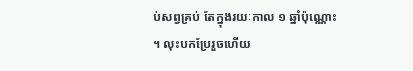ប់សព្វគ្រប់ តែក្នុងរយៈកាល ១ ឆ្នាំប៉ុណ្ណោះ ។ លុះបកប្រែរួចហើយ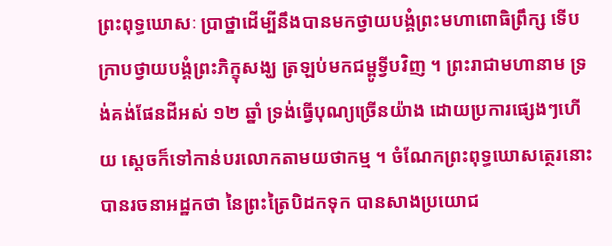ព្រះពុទ្ធឃោសៈ ប្រាថ្នាដើម្បីនឹងបានមកថ្វាយបង្គំព្រះមហាពោធិព្រឹក្ស ទើបក្រាបថ្វាយបង្គំព្រះភិក្ខុសង្ឃ ត្រឡប់មកជម្ពូទ្វីបវិញ ។ ព្រះរាជាមហានាម ទ្រង់គង់ផែនដីអស់ ១២ ឆ្នាំ ទ្រង់ធ្វើបុណ្យច្រើនយ៉ាង ដោយប្រការផ្សេងៗហើយ ស្តេចក៏ទៅកាន់បរលោកតាមយថាកម្ម ។ ចំណែកព្រះពុទ្ធឃោសត្ថេរនោះ បានរចនាអដ្ឋកថា នៃព្រះត្រៃបិដកទុក បានសាងប្រយោជ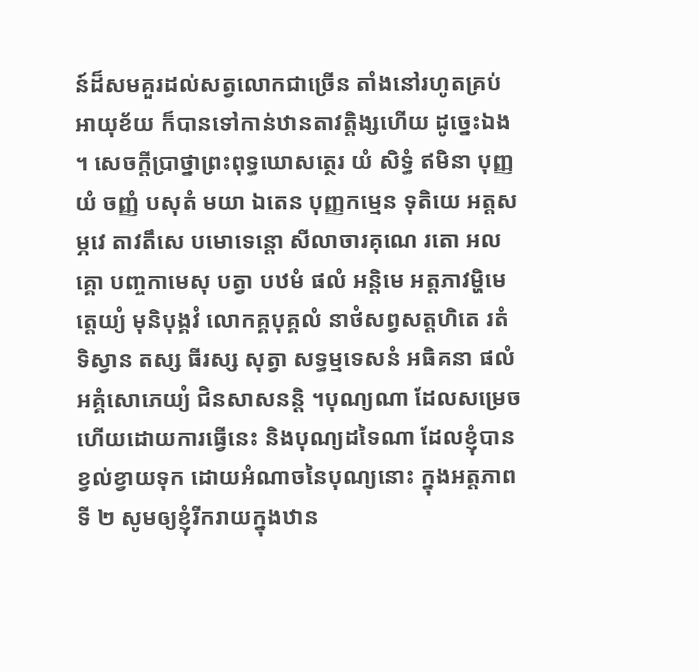ន៍ដ៏សមគួរដល់សត្វលោកជាច្រើន តាំងនៅរហូតគ្រប់អាយុខ័យ ក៏បានទៅកាន់ឋានតាវត្តិង្សហើយ ដូច្នេះឯង ។ សេចក្តីប្រាថ្នាព្រះពុទ្ធឃោសត្ថេរ យំ សិទ្ធំ ឥមិនា បុញ្ញ យំ ចញ្ញំ បសុតំ មយា ឯតេន បុញ្ញកម្មេន ទុតិយេ អត្តសម្ភវេ តាវតឹសេ បមោទេន្តោ សីលាចារគុណេ រតោ អលគ្គោ បញ្ចកាមេសុ បត្វា បឋមំ ផលំ អន្តិមេ អត្តភាវម្ហិមេត្តេយ្យំ មុនិបុង្គវំ លោកគ្គបុគ្គលំ នាថំសព្វសត្តហិតេ រតំ ទិស្វាន តស្ស ធីរស្ស សុត្វា សទ្ធម្មទេសនំ អធិគនា ផលំ អគ្គំសោភេយ្យំ ជិនសាសនន្តិ ។បុណ្យណា ដែលសម្រេចហើយដោយការធ្វើនេះ និងបុណ្យដទៃណា ដែលខ្ញុំបានខ្វល់ខ្វាយទុក ដោយអំណាចនៃបុណ្យនោះ ក្នុងអត្តភាពទី ២ សូមឲ្យខ្ញុំរីករាយក្នុងឋាន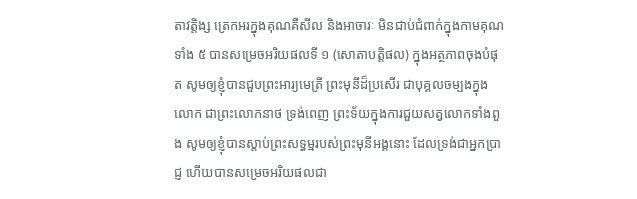តាវត្តិង្ស ត្រេកអរក្នុងគុណគឺសីល និងអាចារៈ មិនជាប់ជំពាក់ក្នុងកាមគុណទាំង ៥ បានសម្រេចអរិយផលទី ១ (សោតាបត្តិផល) ក្នុងអត្ថភាពចុងបំផុត សូមឲ្យខ្ញុំបានជួបព្រះអារ្យមេត្រី ព្រះមុនីដ៏ប្រសើរ ជាបុគ្គលចម្បងក្នុងលោក ជាព្រះលោកនាថ ទ្រង់ពេញ ព្រះទ័យក្នុងការជួយសត្វលោកទាំងពួង សូមឲ្យខ្ញុំបានស្តាប់ព្រះសទ្ធម្មរបស់ព្រះមុនីអង្គនោះ ដែលទ្រង់ជាអ្នកប្រាជ្ញ ហើយបានសម្រេចអរិយផលជា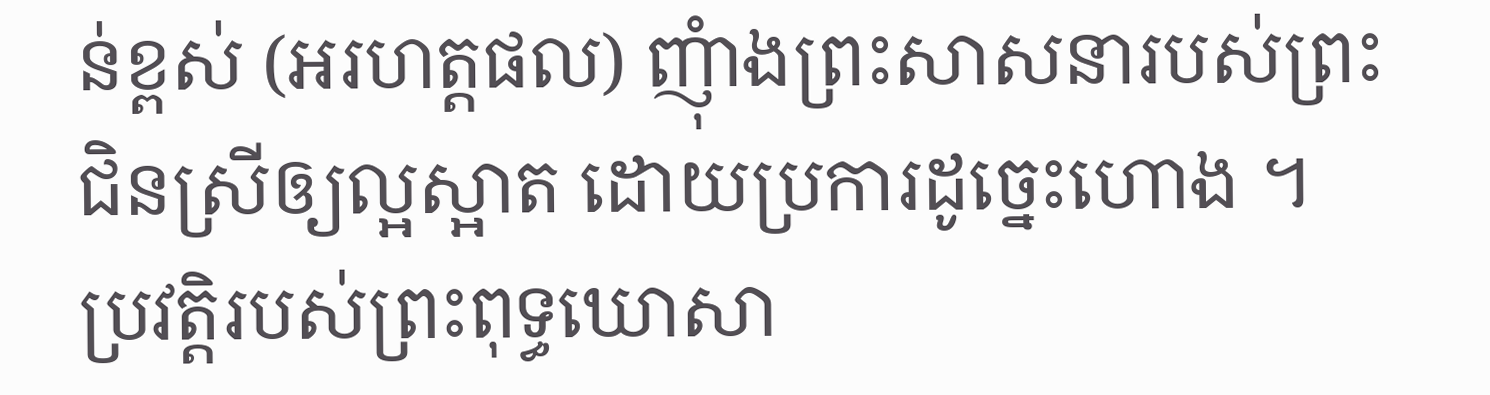ន់ខ្ពស់ (អរហត្តផល) ញុំាងព្រះសាសនារបស់ព្រះជិនស្រីឲ្យល្អស្អាត ដោយប្រការដូច្នេះហោង ។ ប្រវត្តិរបស់ព្រះពុទ្ធឃោសា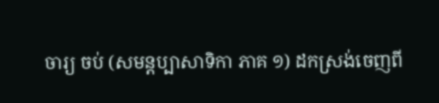ចារ្យ ចប់ (សមន្តប្បាសាទិកា ភាគ ១) ដកស្រង់ចេញពី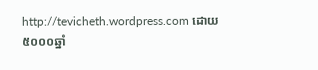http://tevicheth.wordpress.com ដោយ៥០០០ឆ្នាំ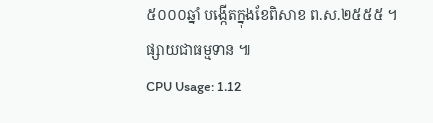៥០០០ឆ្នាំ បង្កើតក្នុងខែពិសាខ ព.ស.២៥៥៥ ។ ផ្សាយជាធម្មទាន ៕
CPU Usage: 1.12